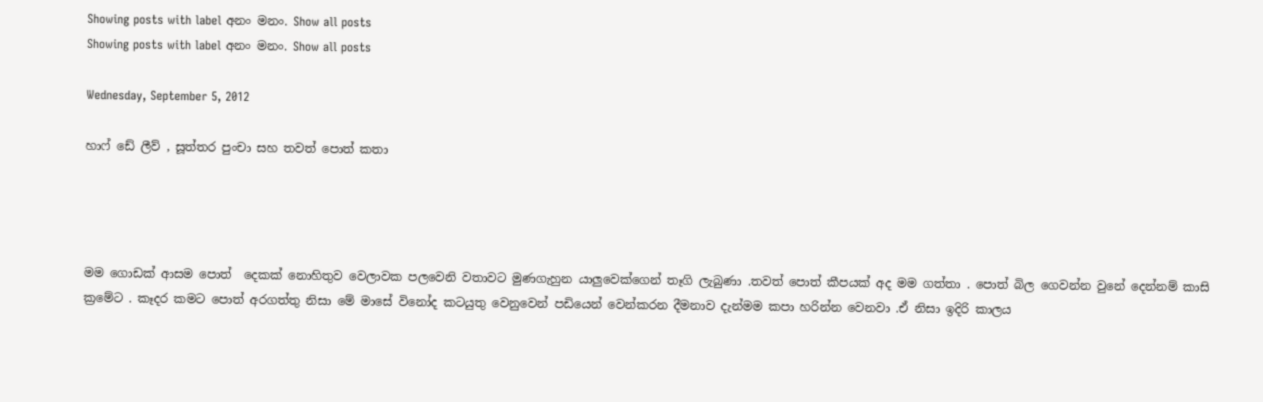Showing posts with label අනං මනං. Show all posts
Showing posts with label අනං මනං. Show all posts

Wednesday, September 5, 2012

හාෆ් ඩේ ලීව් , සූත්තර පුංචා සහ තවත් පොත් කතා




මම ගොඩක් ආසම පොත්  දෙකක් නොහිතුව වෙලාවක පලවෙනි වතාවට මුණගැහුන යාලුවෙක්ගෙන් තෑගි ලැබුණා .තවත් පොත් කීපයක් අද මම ගත්තා . පොත් බිල ගෙවන්න වුනේ දෙන්නම් කාසි ක්‍රමේට . කෑදර කමට පොත් අරගත්තු නිසා මේ මාසේ විනෝද කටයුතු වෙනුවෙන් පඩියෙන් වෙන්කරන දීමනාව දැන්මම කපා හරින්න වෙනවා .ඒ නිසා ඉදිරි කාලය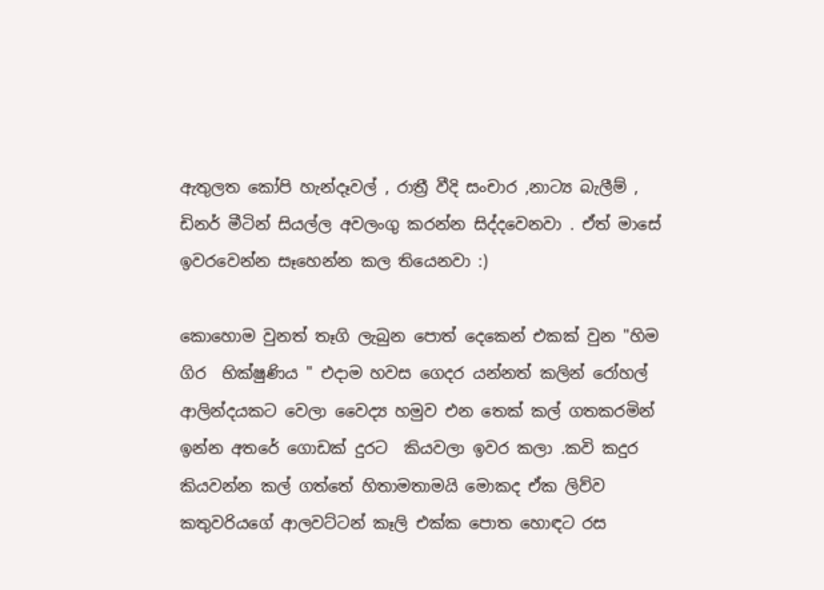ඇතුලත කෝපි හැන්දෑවල් , රාත්‍රී වීදි සංචාර ,නාට්‍ය බැලීම් , ඩිනර් මීටින් සියල්ල අවලංගු කරන්න සිද්දවෙනවා . ඒත් මාසේ ඉවරවෙන්න සෑහෙන්න කල තියෙනවා :)

කොහොම වුනත් තෑගි ලැබුන පොත් දෙකෙන් එකක් වුන "හිම ගිර  භික්ෂුණිය " එදාම හවස ගෙදර යන්නත් කලින් රෝහල් ආලින්දයකට වෙලා වෛද්‍ය හමුව එන තෙක් කල් ගතකරමින් ඉන්න අතරේ ගොඩක් දුරට  කියවලා ඉවර කලා .කවි කදුර කියවන්න කල් ගත්තේ හිතාමතාමයි මොකද ඒක ලිව්ව කතුවරියගේ ආලවට්ටන් කෑලි එක්ක පොත හොඳට රස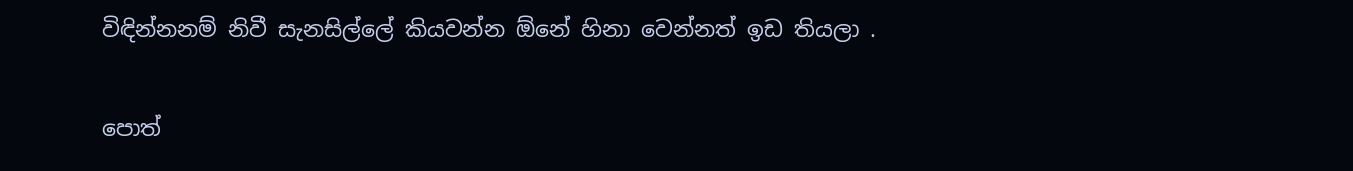විඳින්නනම් නිවී සැනසිල්ලේ කියවන්න ඕනේ හිනා වෙන්නත් ඉඩ තියලා .

පොත්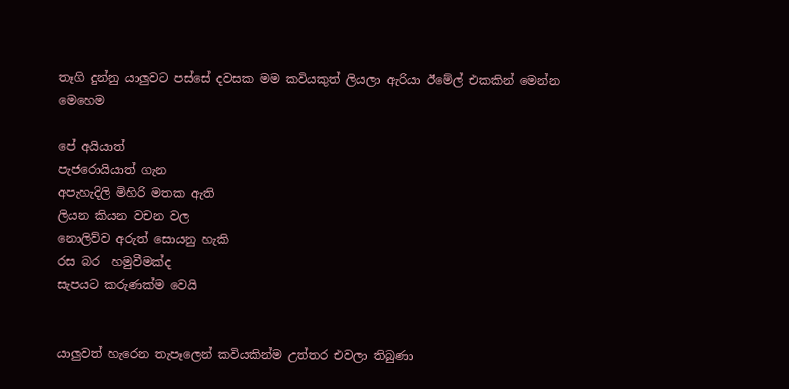තෑගි දුන්නු යාලුවට පස්සේ දවසක මම කවියකුත් ලියලා ඇරියා ඊමේල් එකකින් මෙන්න මෙහෙම

පේ අයියාත්
පැජරොයියාත් ගැන
අපැහැදිලි මිහිරි මතක ඇති
ලියන කියන වචන වල
නොලිව්ව අරුත් සොයනු හැකි
රස බර  හමුවීමක්ද
සැපයට කරුණක්ම වෙයි


යාලුවත් හැරෙන තැපෑලෙන් කවියකින්ම උත්තර එවලා තිබුණා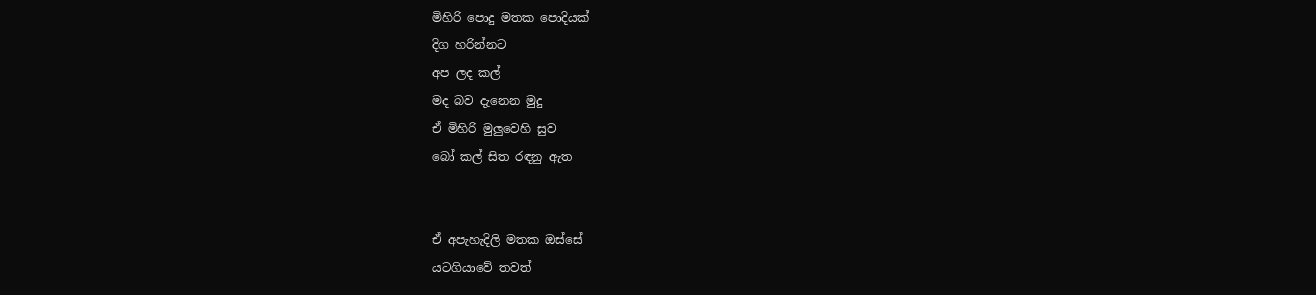මිහිරි පොදු මතක පොදියක්
දිග හරින්නට
අප ලද කල්
මද බව දැනෙන මුදු
ඒ මිහිරි මුලුවෙහි සුව
බෝ කල් සිත රඳනු ඇත


ඒ අපැහැදිලි මතක ඔස්සේ
යටගියාවේ තවත්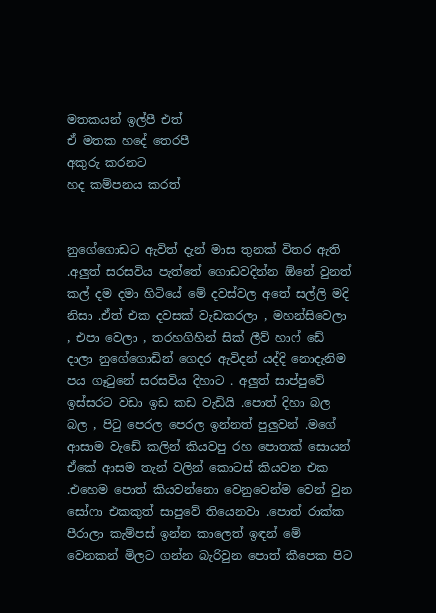මතකයන් ඉල්පී එත්
ඒ මතක හදේ තෙරපී
අකුරු කරනට
හද කම්පනය කරත්


නුගේගොඩට ඇවිත් දැන් මාස තුනක් විතර ඇති .අලුත් සරසවිය පැත්තේ ගොඩවදින්න ඕනේ වුනත් කල් දම දමා හිටියේ මේ දවස්වල අතේ සල්ලි මදි නිසා .ඒත් එක දවසක් වැඩකරලා , මහන්සිවෙලා , එපා වෙලා , තරහගිහින් සික් ලීව් හාෆ් ඩේ දාලා නුගේගොඩින් ගෙදර ඇවිදන් යද්දි නොදැනිම පය ගෑටුනේ සරසවිය දිහාට . අලුත් සාප්පුවේ ඉස්සරට වඩා ඉඩ කඩ වැඩියි .පොත් දිහා බල බල , පිටු පෙරල පෙරල ඉන්නත් පුලුවන් .මගේ ආසාම වැඩේ කලින් කියවපු රහ පොතක් සොයන් ඒකේ ආසම තැන් වලින් කොටස් කියවන එක .එහෙම පොත් කියවන්නො වෙනුවෙන්ම වෙන් වුන සෝෆා එකකුත් සාපුවේ තියෙනවා .පොත් රාක්ක පීරාලා කැම්පස් ඉන්න කාලෙත් ඉඳන් මේ වෙනකන් මිලට ගන්න බැරිවුන පොත් කීපෙක පිට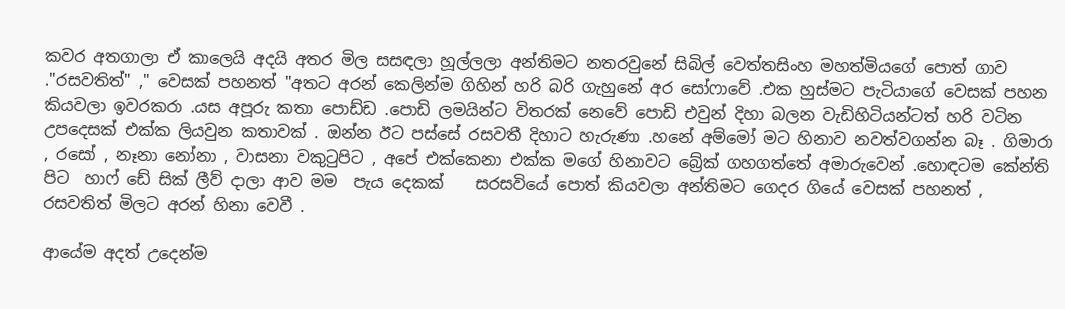කවර අතගාලා ඒ කාලෙයි අදයි අතර මිල සසඳලා හූල්ලලා අන්තිමට නතරවුනේ සිබිල් වෙත්තසිංහ මහත්මියගේ පොත් ගාව ."රසවතිත්" ," වෙසක් පහනත් "අතට අරන් කෙලින්ම ගිහින් හරි බරි ගැහුනේ අර සෝෆාවේ .එක හුස්මට පැටියාගේ වෙසක් පහන කියවලා ඉවරකරා .යස අපූරු කතා පොඩ්ඩ .පොඩි ලමයින්ට විතරක් නෙවේ පොඩි එවුන් දිහා බලන වැඩිහිටියන්ටත් හරි වටින උපදෙසක් එක්ක ලියවුන කතාවක් . ඔන්න ඊට පස්සේ රසවතී දිහාට හැරුණා .හනේ අම්මෝ මට හිනාව නවත්වගන්න බෑ . ගිමාරා , රසෝ , නෑනා නෝනා , වාසනා වකුටුපිට , අපේ එක්කෙනා එක්ක මගේ හිනාවට බ්‍රේක් ගහගත්තේ අමාරුවෙන් .හොඳටම කේන්ති පිට  හාෆ් ඩේ සික් ලීව් දාලා ආව මම  පැය දෙකක්    සරසවියේ පොත් කියවලා අන්තිමට ගෙදර ගියේ වෙසක් පහනත් , රසවතිත් මිලට අරන් හිනා වෙවී .

ආයේම අදත් උදෙන්ම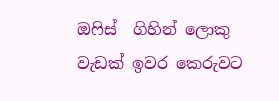ඔෆිස්  ගිහින් ලොකු වැඩක් ඉවර කෙරුවට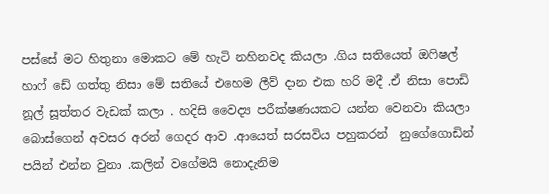පස්සේ මට හිතුනා මොකට මේ හැටි නහිනවද කියලා .ගිය සතියෙත් ඔෆිෂල් හාෆ් ඩේ ගත්තු නිසා මේ සතියේ එහෙම ලීව් දාන එක හරි මදී .ඒ නිසා පොඩි නූල් සූත්තර වැඩක් කලා . හදිසි වෛද්‍ය පරීක්ෂණයකට යන්න වෙනවා කියලා බොස්ගෙන් අවසර අරන් ගෙදර ආව .ආයෙත් සරසවිය පහුකරන්  නුගේගොඩින් පයින් එන්න වුනා .කලින් වගේමයි නොදැනිම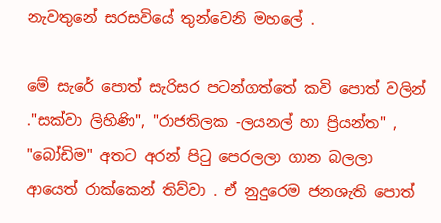නැවතුනේ සරසවියේ තුන්වෙනි මහලේ .

මේ සැරේ පොත් සැරිසර පටන්ගත්තේ කවි පොත් වලින් ."සක්වා ලිහිණි", "රාජතිලක -ලයනල් හා ප්‍රියන්ත" , "බෝඩිම" අතට අරන් පිටු පෙරලලා ගාන බලලා ආයෙත් රාක්කෙන් තිව්වා . ඒ නුදුරෙම ජනශැති පොත්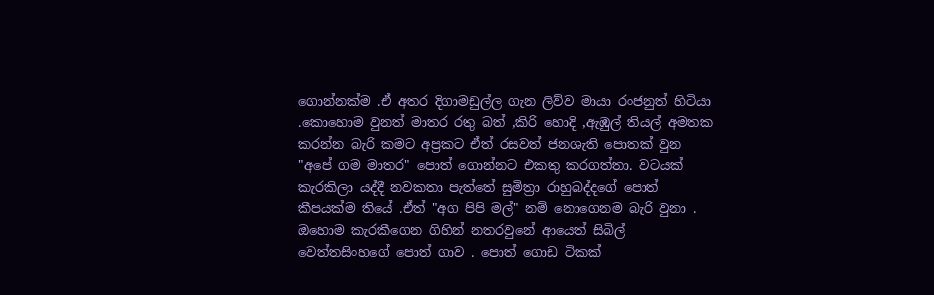ගොන්නක්ම .ඒ අතර දිගාමඩුල්ල ගැන ලිව්ව මායා රංජනුත් හිටියා .කොහොම වුනත් මාතර රතු බත් ,කිරි හොදි ,ඇඹුල් තියල් අමතක කරන්න බැරි කමට අප්‍රකට ඒත් රසවත් ජනශැති පොතක් වුන "අපේ ගම මාතර" පොත් ගොන්නට එකතු කරගත්තා. වටයක් කැරකිලා යද්දී නවකතා පැත්තේ සුමිත්‍රා රාහුබද්දගේ පොත් කීපයක්ම තියේ .ඒත් "අග පිපි මල්" නම් නොගෙනම බැරි වුනා . ඔහොම කැරකීගෙන ගිහින් නතරවුනේ ආයෙත් සිබිල් වෙත්තසිංහගේ පොත් ගාව . පොත් ගොඩ ටිකක්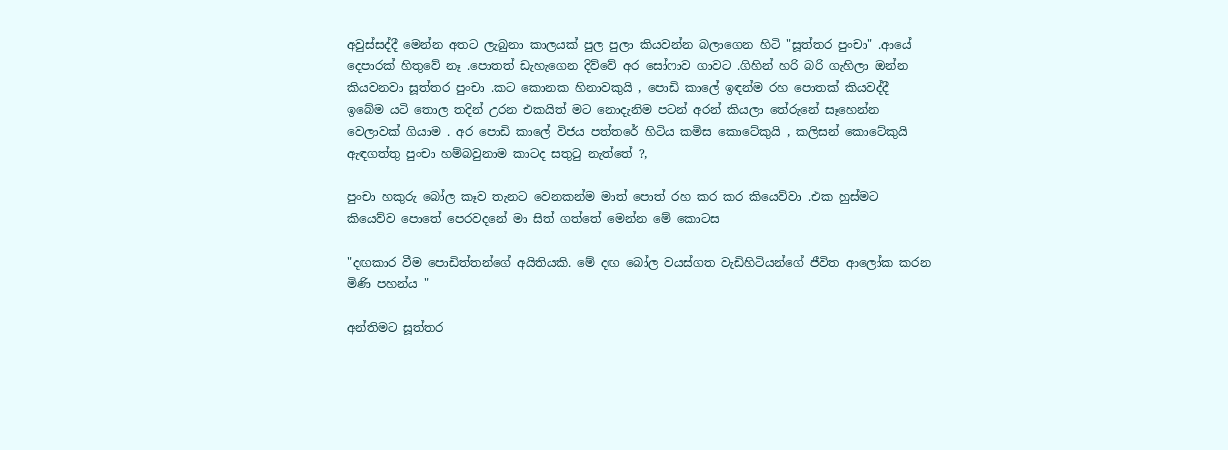අවුස්සද්දී මෙන්න අතට ලැබුනා කාලයක් පුල පුලා කියවන්න බලාගෙන හිටි "සූත්තර පුංචා" .ආයේ දෙපාරක් හිතුවේ නෑ .පොතත් ඩැහැගෙන දිව්වේ අර සෝෆාව ගාවට .ගිහින් හරි බරි ගැහිලා ඔන්න කියවනවා සූත්තර පුංචා .කට කොනක හිනාවකුයි , පොඩි කාලේ ඉඳන්ම රහ පොතක් කියවද්දී ඉබේම යටි තොල තදින් උරන එකයිත් මට නොදැනිම පටන් අරන් කියලා තේරුනේ සෑහෙන්න වෙලාවක් ගියාම . අර පොඩි කාලේ විජය පත්තරේ හිටිය කමිස කොටේකුයි , කලිසන් කොටේකුයි ඇඳගත්තු පුංචා හම්බවුනාම කාටද සතුටු නැත්තේ ?,

පුංචා හකුරු බෝල කෑව තැනට වෙනකන්ම මාත් පොත් රහ කර කර කියෙව්වා .එක හුස්මට කියෙව්ව පොතේ පෙරවදනේ මා සිත් ගත්තේ මෙන්න මේ කොටස

"දඟකාර වීම පොඩිත්තන්ගේ අයිතියකි. මේ දඟ බෝල වයස්ගත වැඩිහිටියන්ගේ ජීවිත ආලෝක කරන මිණි පහන්ය "

අන්තිමට සූත්තර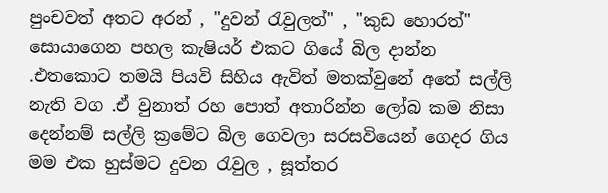පුංචවත් අතට අරන් , "දුවන් රැවුලත්" , "කුඩ හොරත්" සොයාගෙන පහල කැෂියර් එකට ගියේ බිල දාන්න .එතකොට තමයි පියවි සිහිය ඇවිත් මතක්වුනේ අතේ සල්ලි නැති වග .ඒ වුනාත් රහ පොත් අතාරින්න ලෝබ කම නිසා දෙන්නම් සල්ලි ක්‍රමේට බිල ගෙවලා සරසවියෙන් ගෙදර ගිය මම එක හුස්මට දුවන රැවුල , සූත්තර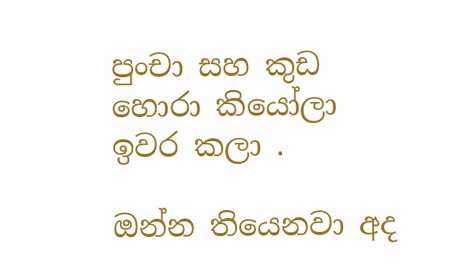පුංචා සහ කුඩ හොරා කියෝලා ඉවර කලා .

ඔන්න තියෙනවා අද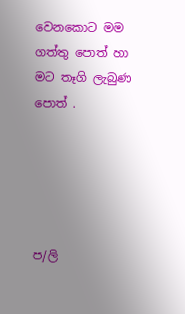වෙනකොට මම ගත්තු පොත් හා මට තෑගි ලැබුණ පොත් .





ප/ලි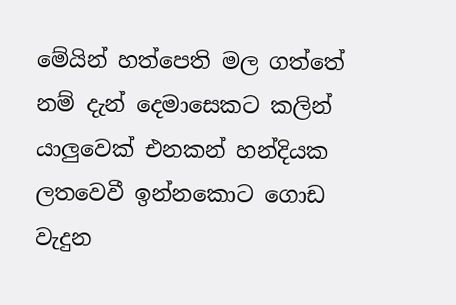මේයින් හත්පෙති මල ගත්තේ නම් දැන් දෙමාසෙකට කලින් යාලුවෙක් එනකන් හන්දියක ලතවෙවී ඉන්නකොට ගොඩ වැදුන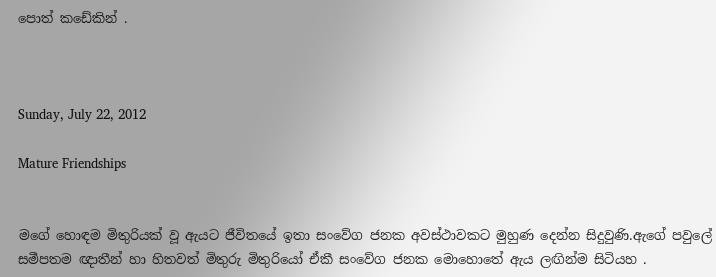පොත් කඩේකින් .



Sunday, July 22, 2012

Mature Friendships


මගේ හොඳම මිතුරියක් වූ ඇයට ජීවිතයේ ඉතා සංවේග ජනක අවස්ථාවකට මුහුණ දෙන්න සිදුවුණි.ඇගේ පවුලේ සමීපතම ඥාතීන් හා හිතවත් මිතුරු මිතුරියෝ ඒකී සංවේග ජනක මොහොතේ ඇය ලඟින්ම සිටියහ .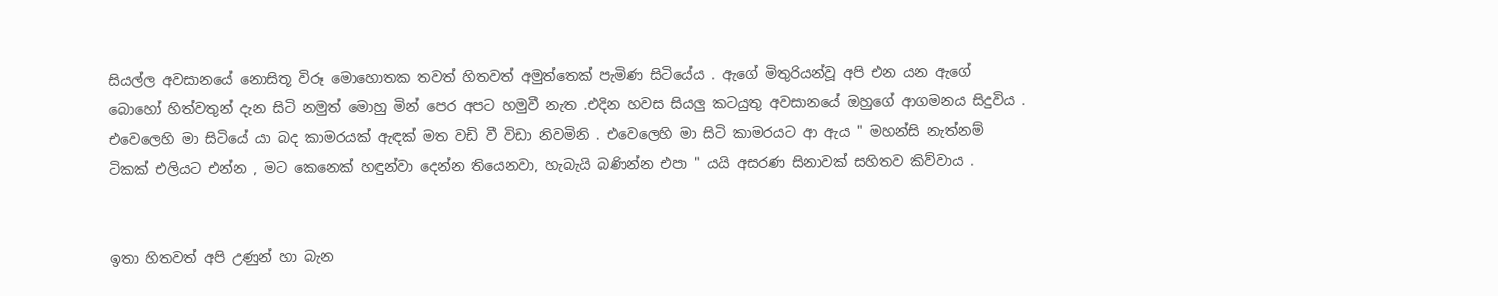සියල්ල අවසානයේ නොසිතූ විරූ මොහොතක තවත් හිතවත් අමුත්තෙක් පැමිණ සිටියේය . ඇගේ මිතුරියන්වූ අපි එන යන ඇගේ බොහෝ හිත්වතුන් දැන සිටි නමුත් මොහු මින් පෙර අපට හමුවී නැත .එදින හවස සියලු කටයුතු අවසානයේ ඔහුගේ ආගමනය සිදුවිය . එවෙලෙහි මා සිටියේ යා බද කාමරයක් ඇඳක් මත වඩි වී විඩා නිවමිනි . එවෙලෙහි මා සිටි කාමරයට ආ ඇය " මහන්සි නැත්නම් ටිකක් එලියට එන්න , මට කෙනෙක් හඳුන්වා දෙන්න තියෙනවා, හැබැයි බණින්න එපා " යයි අසරණ සිනාවක් සහිතව කිව්වාය .


ඉතා හිතවත් අපි උණුන් හා බැන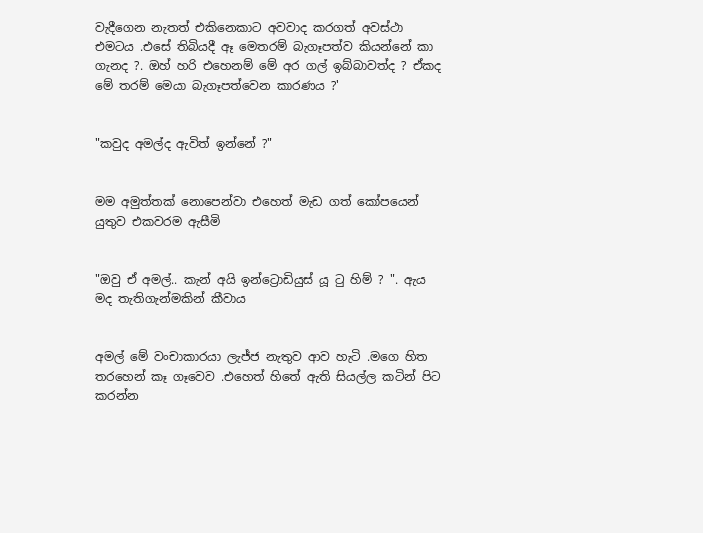වැදීගෙන නැතත් එකිනෙකාට අවවාද කරගත් අවස්ථා එමටය .එසේ තිබියදී ඈ මෙතරම් බැගෑපත්ව කියන්නේ කා ගැනද ?. ඔහ් හරි එහෙනම් මේ අර ගල් ඉබ්බාවත්ද ? ඒකද මේ තරම් මෙයා බැගෑපත්වෙන කාරණය ?'


"කවුද අමල්ද ඇවිත් ඉන්නේ ?"


මම අමුත්තක් නොපෙන්වා එහෙත් මැඩ ගත් කෝපයෙන් යුතුව එකවරම ඇසීමි


"ඔවු ඒ අමල්.. කැන් අයි ඉන්ට්‍රොඩියුස් යූ ටු හිම් ? ". ඇය මද තැතිගැන්මකින් කීවාය


අමල් මේ වංචාකාරයා ලැජ්ජ නැතුව ආව හැටි .මගෙ හිත තරහෙන් කෑ ගෑවෙව .එහෙත් හිතේ ඇති සියල්ල කටින් පිට කරන්න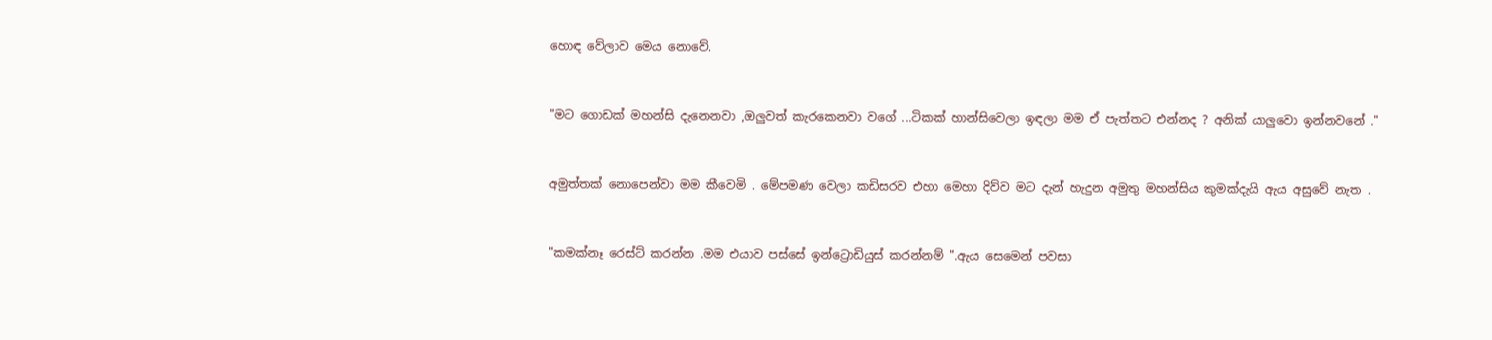හොඳ වේලාව මෙය නොවේ.


"මට ගොඩක් මහන්සි දැනෙනවා ,ඔලුවත් කැරකෙනවා වගේ ...ටිකක් හාන්සිවෙලා ඉඳලා මම ඒ පැත්තට එන්නද ? අනික් යාලුවො ඉන්නවනේ ."


අමුත්තක් නොපෙන්වා මම කීවෙමි . මේපමණ වෙලා කඩිසරව එහා මෙහා දිව්ව මට දැන් හැදුන අමුතු මහන්සිය කුමක්දැයි ඇය අසුවේ නැත .


"කමක්නෑ රෙස්ට් කරන්න .මම එයාව පස්සේ ඉන්ට්‍රොඩියුස් කරන්නම් ".ඇය සෙමෙන් පවසා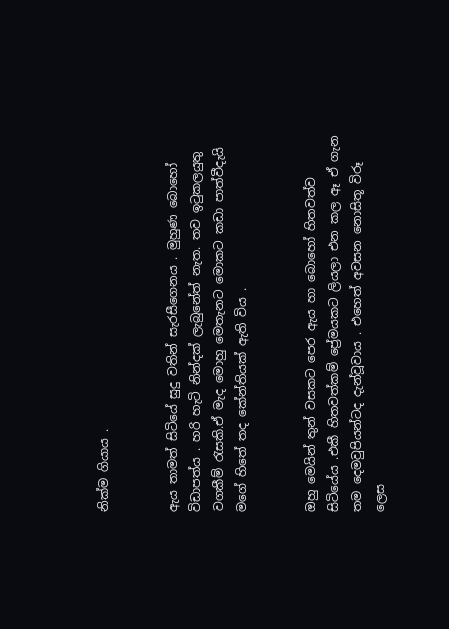නික්ම ගියාය .


ඇය තාමත් සිටියේ සුදු වතින් සැරසීගෙනය . මුහුණ බොහෝ විඩාපත්ය . හරි හැටි නින්දක් ලැබුනේත් නැත. තව ඉටුකලයුතු වගකීම් රැසකි.ඒ මැද මොහු මෙතැනට මොකට කඩා පාත්වීදැයි මගේ හිතේ තද කේන්තියක් ඇති විය .


ඔහු මෙයින් තුන් වසකට පෙර ඇය හා බොහෝ හිතවත්ව සිටියේය .එකී හිතවත්කම් ප්‍රේමයකට ලියලා එන කල ඈ ඒ ගැන තම දෙමවුපියන්ටද දැන්වූවාය . එහෙත් අවසන නොසිතූ විරූ ලෙස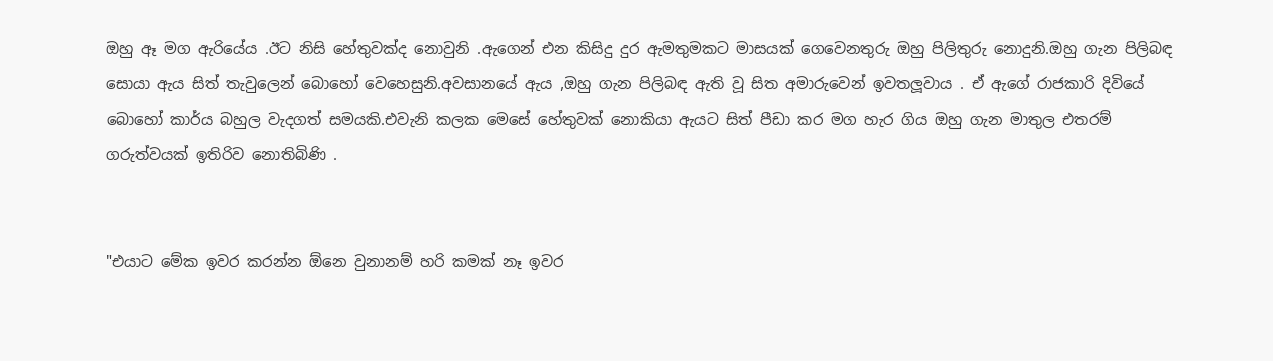ඔහු ඈ මග ඇරියේය .ඊට නිසි හේතුවක්ද නොවුනි .ඇගෙන් එන කිසිදු දුර ඇමතුමකට මාසයක් ගෙවෙනතුරු ඔහු පිලිතුරු නොදුනි.ඔහු ගැන පිලිබඳ සොයා ඇය සිත් තැවුලෙන් බොහෝ වෙහෙසුනි.අවසානයේ ඇය ,ඔහු ගැන පිලිබඳ ඇති වූ සිත අමාරුවෙන් ඉවතලූවාය . ඒ ඇගේ රාජකාරි දිවියේ බොහෝ කාර්ය බහුල වැදගත් සමයකි.එවැනි කලක මෙසේ හේතුවක් නොකියා ඇයට සිත් පීඩා කර මග හැර ගිය ඔහු ගැන මාතුල එතරම් ගරුත්වයක් ඉතිරිව නොතිබිණි .


"එයාට මේක ඉවර කරන්න ඕනෙ වුනානම් හරි කමක් නෑ ඉවර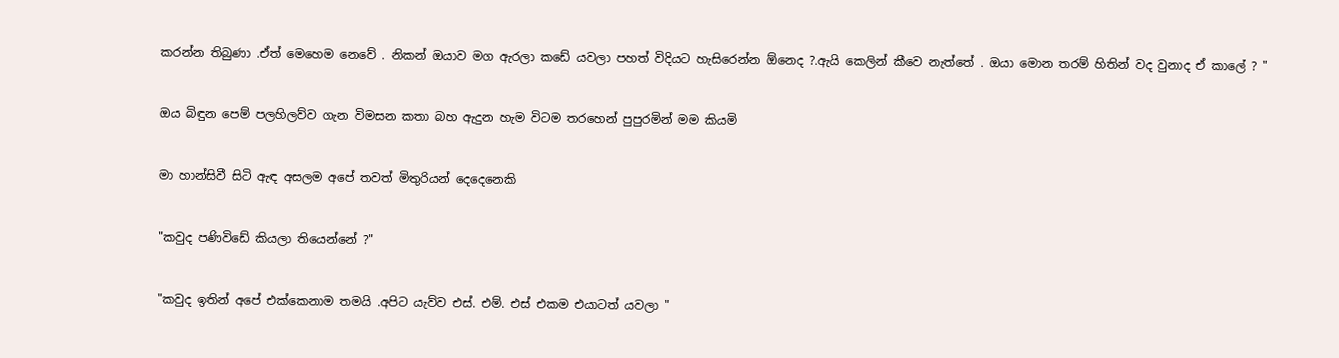කරන්න තිබුණා .ඒත් මෙහෙම නෙවේ . නිකන් ඔයාව මග ඇරලා කඩේ යවලා පහත් විදියට හැසිරෙන්න ඕනෙද ?.ඇයි කෙලින් කීවෙ නැත්තේ . ඔයා මොන තරම් හිතින් වද වුනාද ඒ කාලේ ? "


ඔය බිඳුන පෙම් පලහිලව්ව ගැන විමසන කතා බහ ඇදුන හැම විටම තරහෙන් පුපුරමින් මම කියමි


මා හාන්සිවී සිටි ඇඳ අසලම අපේ තවත් මිතුරියන් දෙදෙනෙකි


"කවුද පණිවිඩේ කියලා තියෙන්නේ ?"


"කවුද ඉතින් අපේ එක්කෙනාම තමයි .අපිට යැව්ව එස්. එම්. එස් එකම එයාටත් යවලා "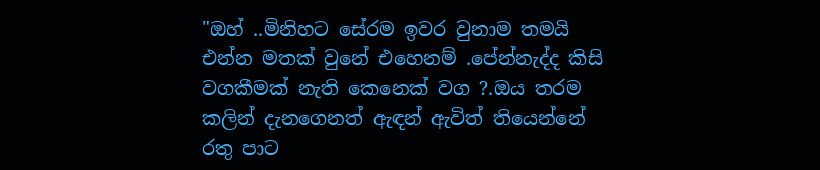"ඔහ් ..මිනිහට සේරම ඉවර වුනාම තමයි එන්න මතක් වුනේ එහෙනම් .පේන්නැද්ද කිසි වගකීමක් නැති කෙනෙක් වග ?.ඔය තරම කලින් දැනගෙනත් ඇඳන් ඇවිත් තියෙන්නේ රතු පාට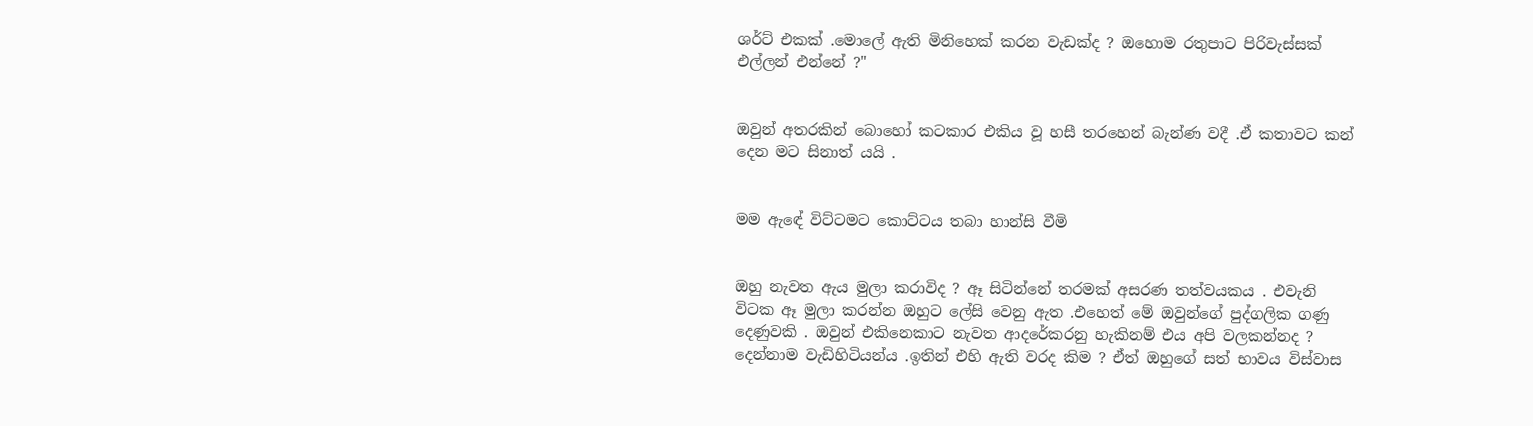ශර්ට් එකක් .මොලේ ඇති මිනිහෙක් කරන වැඩක්ද ? ඔහොම රතුපාට පිරිවැස්සක් එල්ලන් එන්නේ ?"


ඔවුන් අතරකින් බොහෝ කටකාර එකිය වූ හසී තරහෙන් බැන්ණ වදී .ඒ කතාවට කන් දෙන මට සිනාත් යයි .


මම ඇඳේ විට්ටමට කොට්ටය තබා හාන්සි වීමි


ඔහු නැවත ඇය මුලා කරාවිද ? ඈ සිටින්නේ තරමක් අසරණ තත්වයකය . එවැනි විටක ඈ මුලා කරන්න ඔහුට ලේසි වෙනු ඇත .එහෙත් මේ ඔවුන්ගේ පුද්ගලික ගණු දෙණුවකි . ඔවුන් එකිනෙකාට නැවත ආදරේකරනු හැකිනම් එය අපි වලකන්නද ? දෙන්නාම වැඩිහිටියන්ය .ඉතින් එහි ඇති වරද කිම ? ඒත් ඔහුගේ සත් භාවය විස්වාස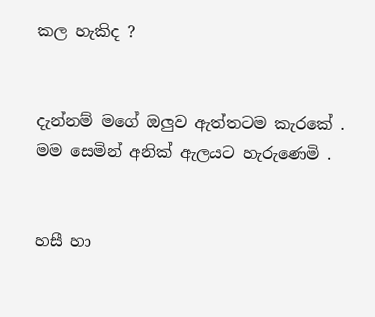කල හැකිද ?


දැන්නම් මගේ ඔලුව ඇත්තටම කැරකේ . මම සෙමින් අනික් ඇලයට හැරුණෙමි .


හසී හා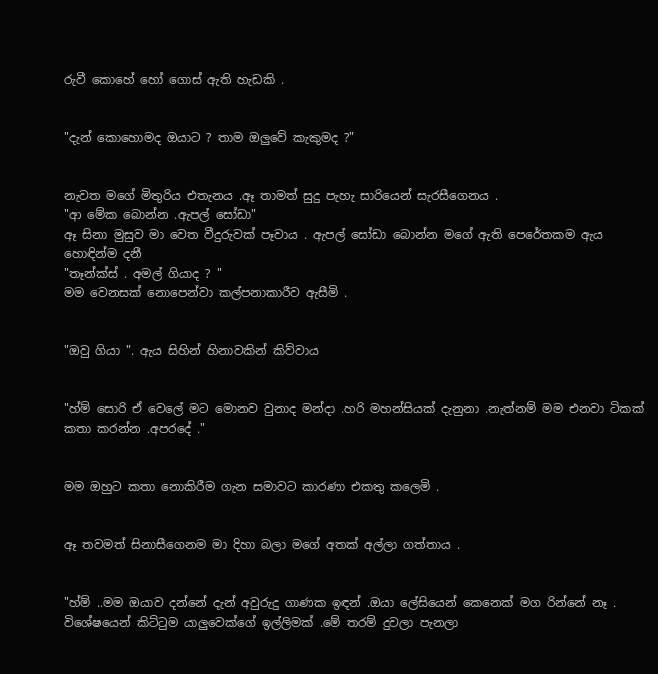රුවී කොහේ හෝ ගොස් ඇති හැඩකි .


"දැන් කොහොමද ඔයාට ? තාම ඔලුවේ කැකුමද ?"


නැවත මගේ මිතුරිය එතැනය .ඈ තාමත් සුදු පැහැ සාරියෙන් සැරසීගෙනය .
"ආ මේක බොන්න .ඇපල් සෝඩා"
ඈ සිනා මුසුව මා වෙත වීදුරුවක් පෑවාය . ඇපල් සෝඩා බොන්න මගේ ඇති පෙරේතකම ඇය හොඳින්ම දනී
"තෑන්ක්ස් . අමල් ගියාද ? "
මම වෙනසක් නොපෙන්වා කල්පනාකාරීව ඇසීමි .


"ඔවු ගියා ". ඇය සිහින් හිනාවකින් කිව්වාය


"හ්ම් සොරි ඒ වෙලේ මට මොනව වුනාද මන්දා .හරි මහන්සියක් දැනුනා .නැත්නම් මම එනවා ටිකක් කතා කරන්න .අපරදේ ."


මම ඔහුට කතා නොකිරීම ගැන සමාවට කාරණා එකතු කලෙමි .


ඈ තවමත් සිනාසීගෙනම මා දිහා බලා මගේ අතක් අල්ලා ගත්තාය .


"හ්ම් ..මම ඔයාව දන්නේ දැන් අවුරුදු ගාණක ඉඳන් .ඔයා ලේසියෙන් කෙනෙක් මග රින්නේ නෑ . විශේෂයෙන් කිට්ටුම යාලුවෙක්ගේ ඉල්ලිමක් .මේ තරම් දුවලා පැනලා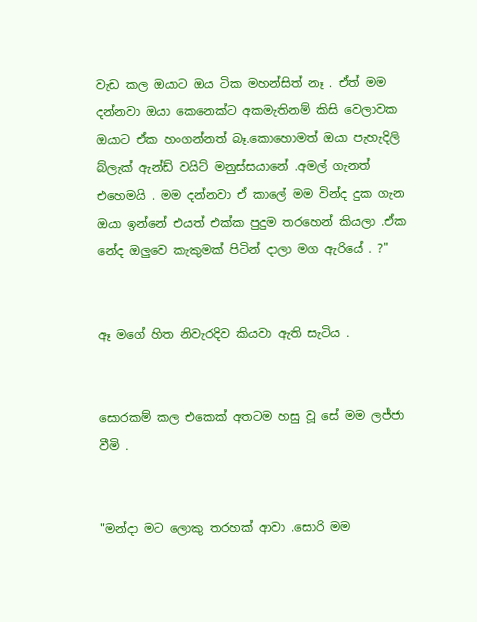වැඩ කල ඔයාට ඔය ටික මහන්සිත් නෑ . ඒත් මම දන්නවා ඔයා කෙනෙක්ට අකමැතිනම් කිසි වෙලාවක ඔයාට ඒක හංගන්නත් බෑ.කොහොමත් ඔයා පැහැදිලි බ්ලැක් ඇන්ඩ් වයිට් මනුස්සයානේ .අමල් ගැනත් එහෙමයි . මම දන්නවා ඒ කාලේ මම වින්ද දුක ගැන ඔයා ඉන්නේ එයත් එක්ක පුදුම තරහෙන් කියලා .ඒක නේද ඔලුවෙ කැකුමක් පිටින් දාලා මග ඇරියේ . ?"


ඈ මගේ හිත නිවැරදිව කියවා ඇති සැටිය .


සොරකම් කල එකෙක් අතටම හසු වූ සේ මම ලජ්ජා වීමි .


"මන්දා මට ලොකු තරහක් ආවා .සොරි මම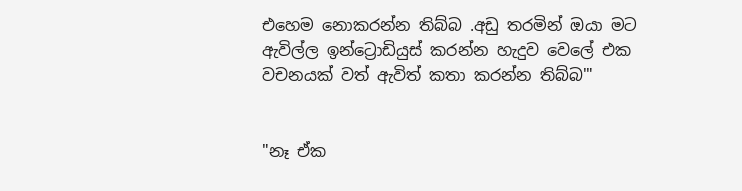එහෙම නොකරන්න තිබ්බ .අඩු තරමින් ඔයා මට ඇවිල්ල ඉන්ට්‍රොඩියුස් කරන්න හැදුව වෙලේ එක වචනයක් වත් ඇවිත් කතා කරන්න තිබ්බ'"


"නෑ ඒක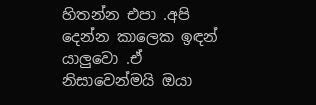හිතන්න එපා .අපි දෙන්න කාලෙක ඉඳන් යාලුවො .ඒ නිසාවෙන්මයි ඔයා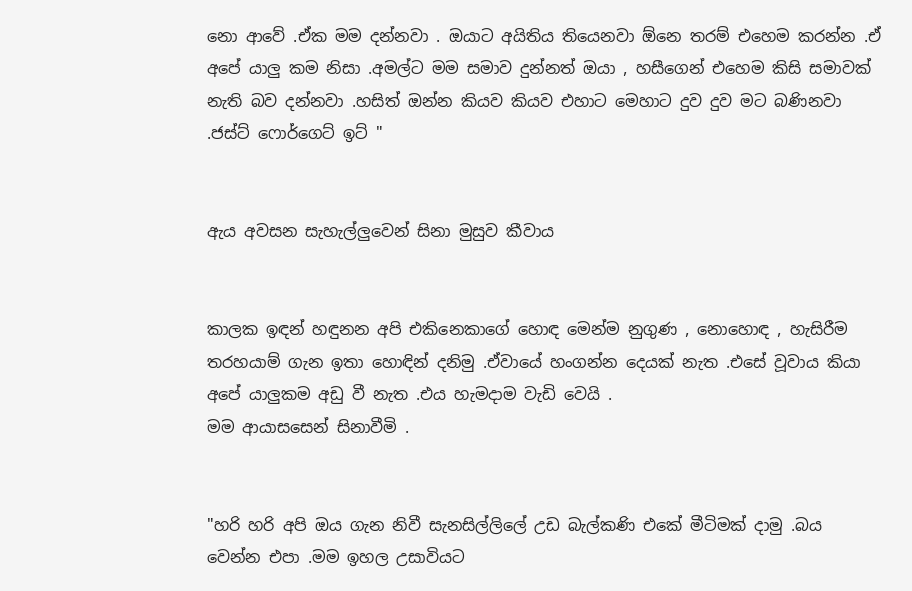නො ආවේ .ඒක මම දන්නවා . ඔයාට අයිතිය තියෙනවා ඕනෙ තරම් එහෙම කරන්න .ඒ අපේ යාලු කම නිසා .අමල්ට මම සමාව දුන්නත් ඔයා , හසීගෙන් එහෙම කිසි සමාවක් නැති බව දන්නවා .හසිත් ඔන්න කියව කියව එහාට මෙහාට දුව දුව මට බණිනවා .ජස්ට් ෆොර්ගෙට් ඉට් "


ඇය අවසන සැහැල්ලුවෙන් සිනා මුසුව කීවාය


කාලක ඉඳන් හඳුනන අපි එකිනෙකාගේ හොඳ මෙන්ම නුගුණ , නොහොඳ , හැසිරීම තරහයාම් ගැන ඉතා හොඳින් දනිමු .ඒවායේ හංගන්න දෙයක් නැත .එසේ වූවාය කියා අපේ යාලුකම අඩු වී නැත .එය හැමදාම වැඩි වෙයි .
මම ආයාසසෙන් සිනාවීමි .


"හරි හරි අපි ඔය ගැන නිවී සැනසිල්ලිලේ උඩ බැල්කණි එකේ මීටිමක් දාමු .බය වෙන්න එපා .මම ඉහල උසාවියට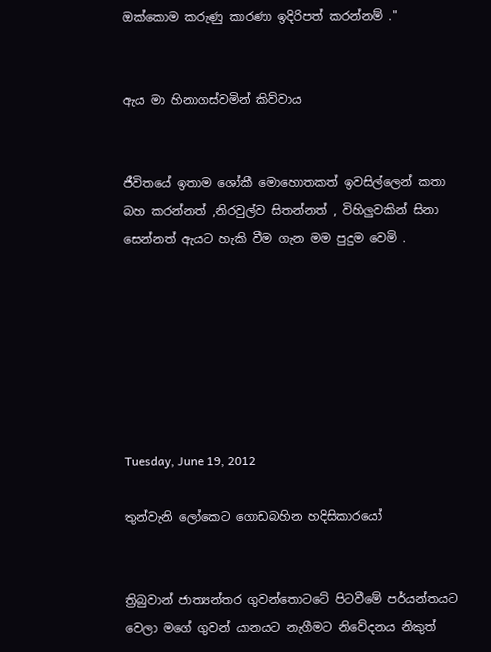ඔක්කොම කරුණු කාරණා ඉදිරිපත් කරන්නම් ."


ඇය මා හිනාගස්වමින් කිව්වාය


ජීවිතයේ ඉතාම ශෝකී මොහොතකත් ඉවසිල්ලෙන් කතා බහ කරන්නත් ,නිරවුල්ව සිතන්නත් , විහිලුවකින් සිනා සෙන්නත් ඇයට හැකි වීම ගැන මම පුදුම වෙමි .







Tuesday, June 19, 2012

තුන්වැනි ලෝකෙට ගොඩබහින හදිසිකාරයෝ


ත්‍රිබුවාන් ජාත්‍යන්තර ගුවන්තොටටේ පිටවීමේ පර්යන්තයට වෙලා මගේ ගුවන් යානයට නැගීමට නිවේදනය නිකුත්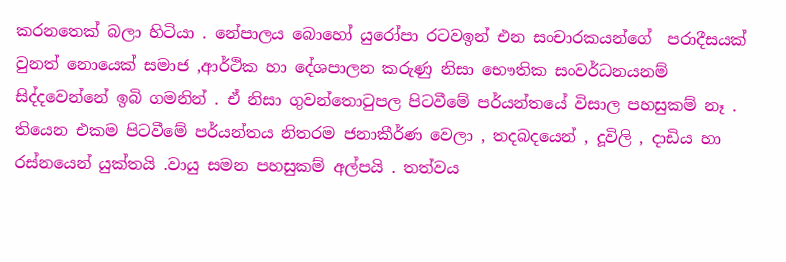කරනතෙක් බලා හිටියා . නේපාලය බොහෝ යුරෝපා රටවඉන් එන සංචාරකයන්ගේ  පරාදීසයක් වුනත් නොයෙක් සමාජ ,ආර්ථික හා දේශපාලන කරුණු නිසා භෞතික සංවර්ධනයනම් සිද්දවෙන්නේ ඉබි ගමනින් . ඒ නිසා ගුවන්තොටුපල පිටවීමේ පර්යන්තයේ විසාල පහසුකම් නෑ . තියෙන එකම පිටවීමේ පර්යන්තය නිතරම ජනාකීර්ණ වෙලා , තදබදයෙන් , දූවිලි , දාඩිය හා රස්නයෙන් යුක්තයි .වායු සමන පහසුකම් අල්පයි . තත්වය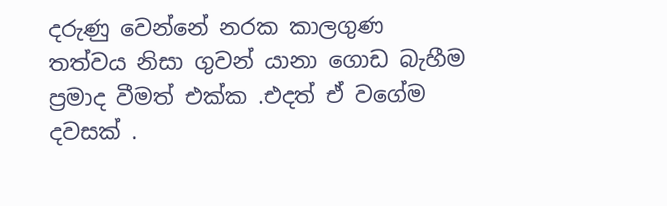දරුණු වෙන්නේ නරක කාලගුණ තත්වය නිසා ගුවන් යානා ගොඩ බැහීම ප්‍රමාද වීමත් එක්ක .එදත් ඒ වගේම දවසක් .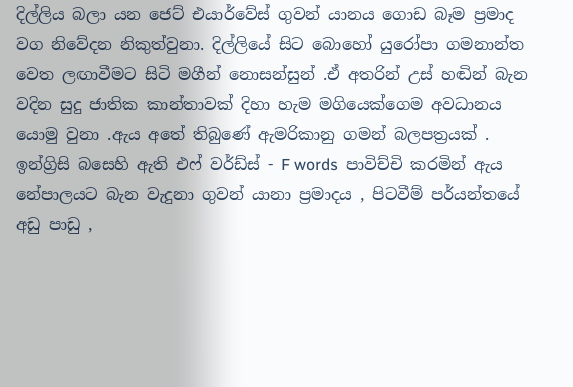දිල්ලිය බලා යන ජෙට් එයාර්වේස් ගුවන් යානය ගොඩ බෑම ප්‍රමාද වග නිවේදන නිකුත්වුනා. දිල්ලියේ සිට බොහෝ යුරෝපා ගමනාන්ත වෙත ලඟාවීමට සිටි මගීන් නොසන්සුන් .ඒ අතරින් උස් හඬින් බැන වදින සුදු ජාතික කාන්තාවක් දිහා හැම මගියෙක්ගෙම අවධානය යොමු වුනා .ඇය අතේ තිබුණේ ඇමරිකානු ගමන් බලපත්‍රයක් . ඉන්ග්‍රිසි බසෙහි ඇති එෆ් වර්ඩ්ස් - F words  පාවිච්චි කරමින් ඇය නේපාලයට බැන වැදුනා ගුවන් යානා ප්‍රමාදය , පිටවීම් පර්යන්තයේ අඩු පාඩු ,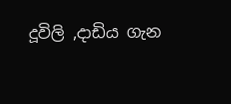දූවිලි ,දාඩිය ගැන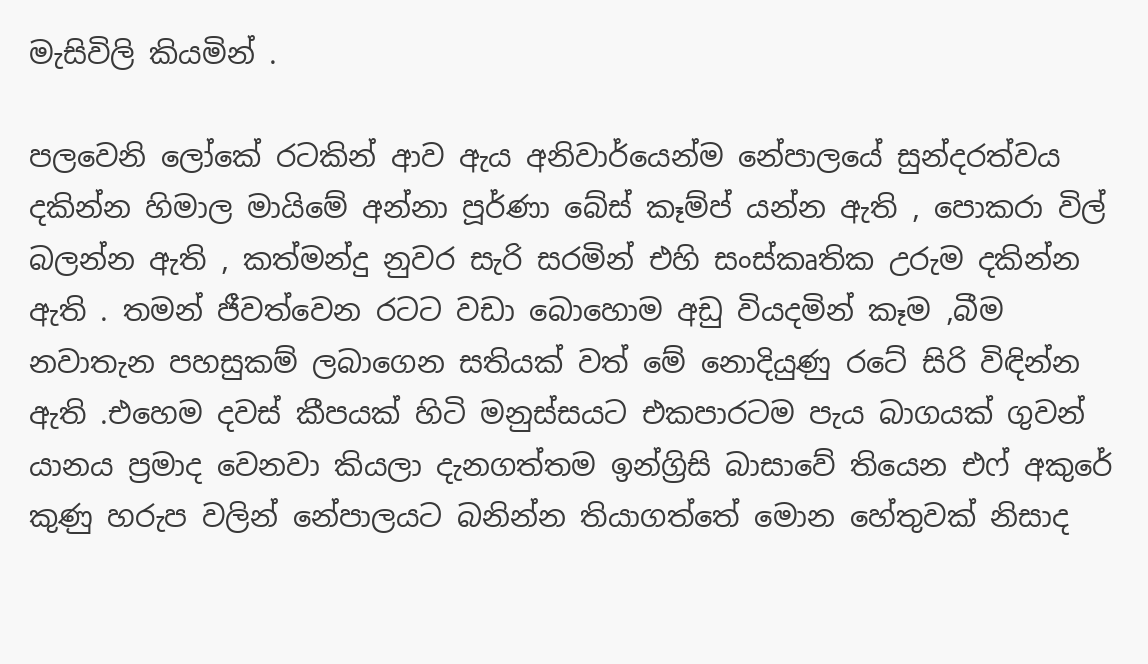මැසිවිලි කියමින් .

පලවෙනි ලෝකේ රටකින් ආව ඇය අනිවාර්යෙන්ම නේපාලයේ සුන්දරත්වය දකින්න හිමාල මායිමේ අන්නා පූර්ණා බේස් කෑම්ප් යන්න ඇති , පොකරා විල් බලන්න ඇති , කත්මන්දු නුවර සැරි සරමින් එහි සංස්කෘතික උරුම දකින්න ඇති . තමන් ජීවත්වෙන රටට වඩා බොහොම අඩු වියදමින් කෑම ,බීම නවාතැන පහසුකම් ලබාගෙන සතියක් වත් මේ නොදියුණු රටේ සිරි විඳින්න ඇති .එහෙම දවස් කීපයක් හිටි මනුස්සයට එකපාරටම පැය බාගයක් ගුවන් යානය ප්‍රමාද වෙනවා කියලා දැනගත්තම ඉන්ග්‍රිසි බාසාවේ තියෙන එෆ් අකුරේ කුණු හරුප වලින් නේපාලයට බනින්න තියාගත්තේ මොන හේතුවක් නිසාද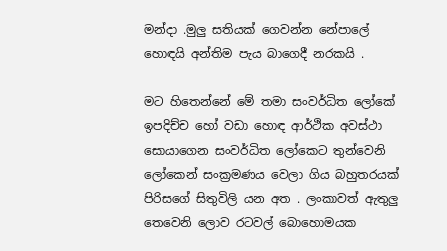මන්දා .මුලු සතියක් ගෙවන්න නේපාලේ හොඳයි අන්තිම පැය බාගෙදී නරකයි .

මට හිතෙන්නේ මේ තමා සංවර්ධිත ලෝකේ ඉපදිච්ච හෝ වඩා හොඳ ආර්ථික අවස්ථා සොයාගෙන සංවර්ධිත ලෝකෙට තුන්වෙනි ලෝකෙන් සංක්‍රමණය වෙලා ගිය බහුතරයක් පිරිසගේ සිතුවිලි යන අත . ලංකාවත් ඇතුලු තෙවෙනි ලොව රටවල් බොහොමයක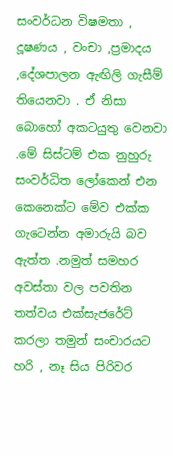සංවර්ධන විෂමතා , දූෂණය , වංචා ,ප්‍රමාදය ,දේශපාලන ඇඟිලි ගැසීම් තියෙනවා . ඒ නිසා බොහෝ අකටයුතු වෙනවා .මේ සිස්ටම් එක නුහුරු සංවර්ධිත ලෝකෙන් එන කෙනෙක්ට මේව එක්ක ගැටෙන්න අමාරුයි බව ඇත්ත .නමුත් සමහර අවස්තා වල පවතින තත්වය එක්සැජරේට් කරලා තමුන් සංචාරයට හරි , නෑ සිය පිරිවර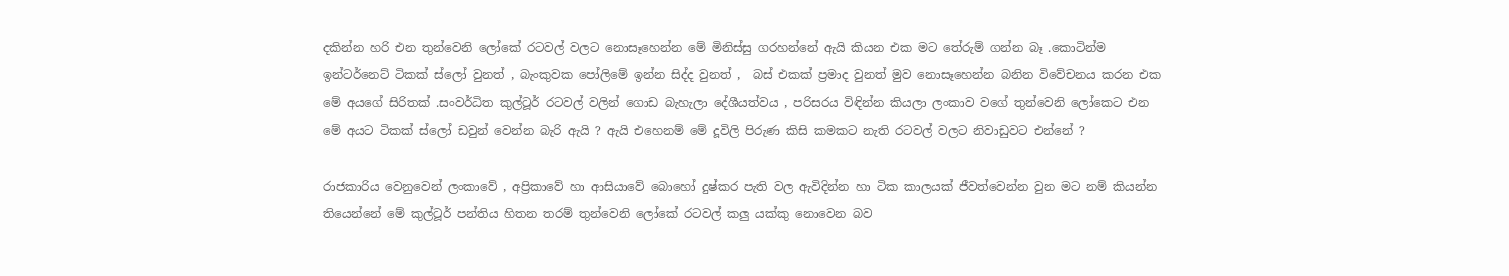දකින්න හරි එන තුන්වෙනි ලෝකේ රටවල් වලට නොසෑහෙන්න මේ මිනිස්සු ගරහන්නේ ඇයි කියන එක මට තේරුම් ගන්න බෑ .කොටින්ම ඉන්ටර්නෙට් ටිකක් ස්ලෝ වුනත් , බැංකුවක පෝලිමේ ඉන්න සිද්ද වුනත් ,  බස් එකක් ප්‍රමාද වුනත් මුව නොසෑහෙන්න බනින විවේචනය කරන එක  මේ අයගේ සිරිතක් .සංවර්ධිත කුල්ටූර් රටවල් වලින් ගොඩ බැහැලා දේශීයත්වය , පරිසරය විඳින්න කියලා ලංකාව වගේ තුන්වෙනි ලෝකෙට එන මේ අයට ටිකක් ස්ලෝ ඩවුන් වෙන්න බැරි ඇයි ? ඇයි එහෙනම් මේ දූවිලි පිරුණ කිසි කමකට නැති රටවල් වලට නිවාඩුවට එන්නේ ?

රාජකාරිය වෙනුවෙන් ලංකාවේ , අප්‍රිකාවේ හා ආසියාවේ බොහෝ දුෂ්කර පැති වල ඇවිදින්න හා ටික කාලයක් ජීවත්වෙන්න වුන මට නම් කියන්න තියෙන්නේ මේ කුල්ටූර් පන්තිය හිතන තරම් තුන්වෙනි ලෝකේ රටවල් කලු යක්කු නොවෙන බව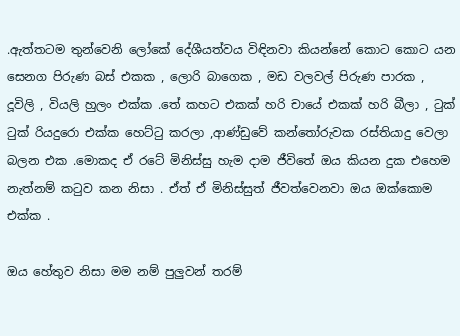.ඇත්තටම තුන්වෙනි ලෝකේ දේශීයත්වය විඳිනවා කියන්නේ කොට කොට යන සෙනග පිරුණ බස් එකක , ලොරි බාගෙක , මඩ වලවල් පිරුණ පාරක , දූවිලි , වියලි හුලං එක්ක .තේ කහට එකක් හරි චායේ එකක් හරි බීලා , ටුක් ටුක් රියදුරො එක්ක හෙට්ටු කරලා ,ආණ්ඩුවේ කන්තෝරුවක රස්තියාදු වෙලා  බලන එක .මොකද ඒ රටේ මිනිස්සු හැම දාම ජීවිතේ ඔය කියන දුක එහෙම නැත්නම් කටුව කන නිසා . ඒත් ඒ මිනිස්සුත් ජීවත්වෙනවා ඔය ඔක්කොම එක්ක .

ඔය හේතුව නිසා මම නම් පුලුවන් තරම්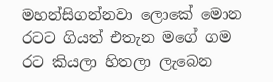මහන්සිගන්නවා ලොකේ මොන රටට ගියත් එතැන මගේ ගම රට කියලා හිතලා ලැබෙන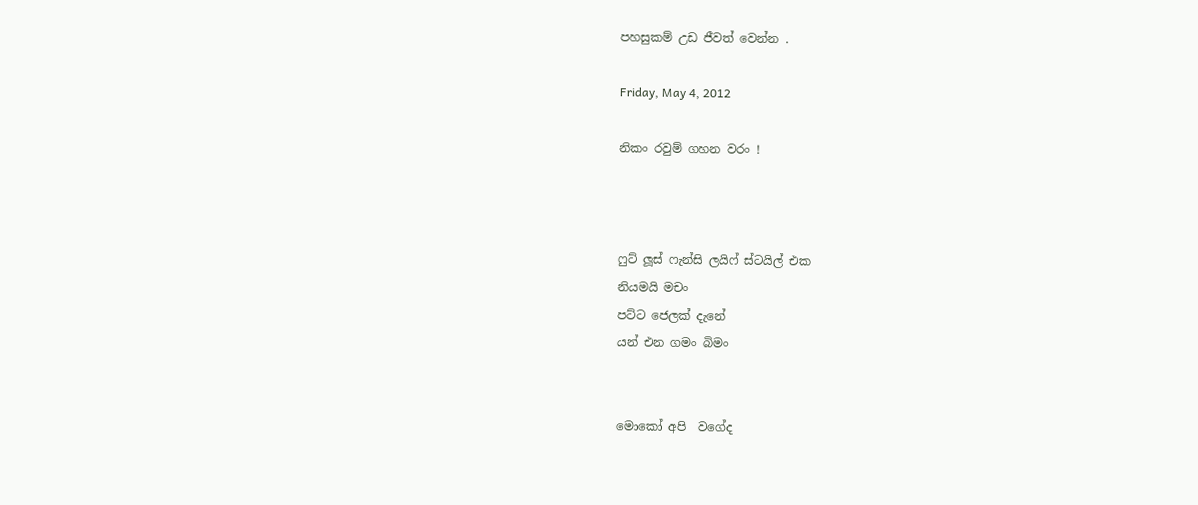පහසුකම් උඩ ජීවත් වෙන්න .

Friday, May 4, 2012

නිකං රවුම් ගහන වරං !



ෆුට් ලූස් ෆැන්සි ලයිෆ් ස්ටයිල් එක
නියමයි මචං
පට්ට ජෙලක් දැනේ
යන් එන ගමං බිමං


මොකෝ අපි  වගේද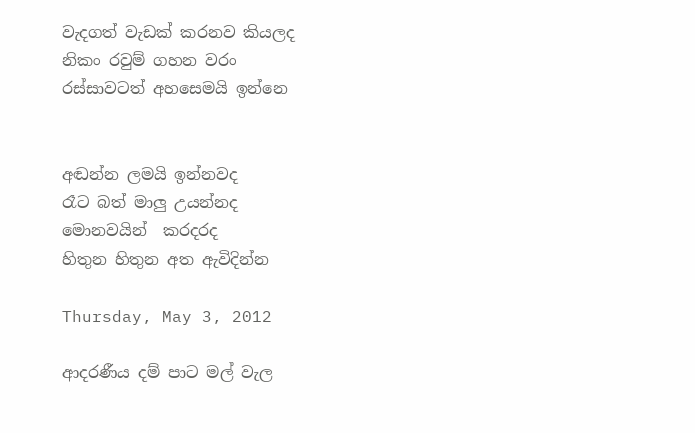වැදගත් වැඩක් කරනව කියලද
නිකං රවුම් ගහන වරං
රස්සාවටත් අහසෙමයි ඉන්නෙ


අඬන්න ලමයි ඉන්නවද
රෑට බත් මාලු උයන්නද
මොනවයින්  කරදරද
හිතුන හිතුන අත ඇවිදින්න

Thursday, May 3, 2012

ආදරණීය දම් පාට මල් වැල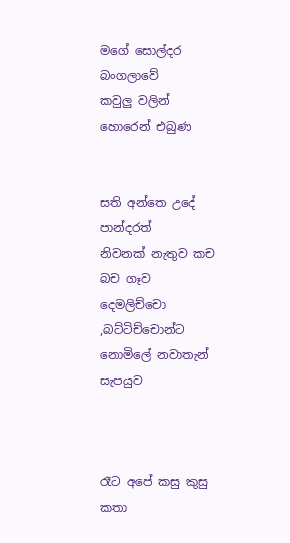මගේ සොල්දර බංගලාවේ
කවුලු වලින් හොරෙන් එබුණ


සති අන්තෙ උදේ පාන්දරත්
නිවනක් නැතුව කච බච ගෑව
දෙමලිච්චො ,බට්ටිච්චොන්ට
නොමිලේ නවාතැන් සැපයුව



රෑට අපේ කසු කුසු කතා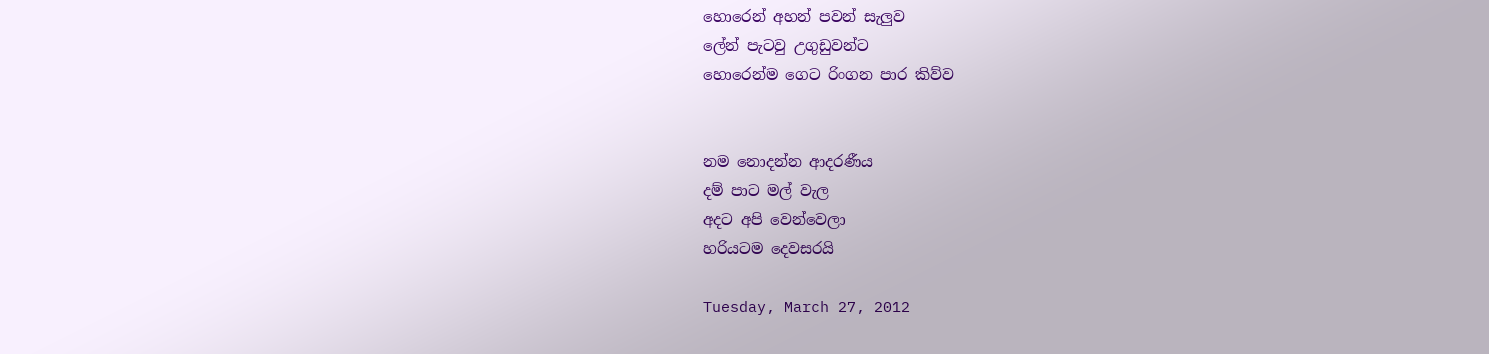හොරෙන් අහන් පවන් සැලුව
ලේන් පැටවු උගුඩුවන්ට
හොරෙන්ම ගෙට රිංගන පාර කිව්ව


නම නොදන්න ආදරණීය
දම් පාට මල් වැල
අදට අපි වෙන්වෙලා
හරියටම දෙවසරයි

Tuesday, March 27, 2012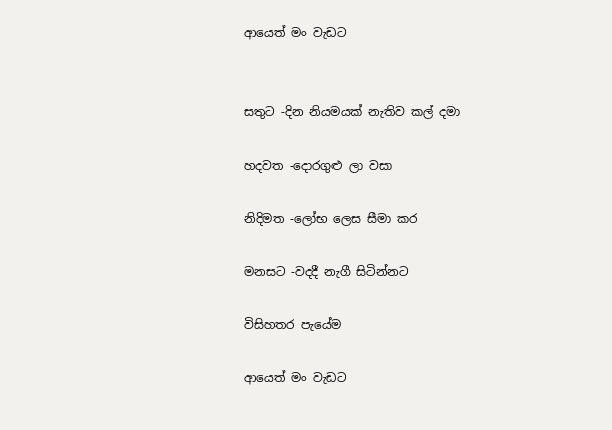ආයෙත් මං වැඩට


සතුට -දින නියමයක් නැතිව කල් දමා

හදවත -දොරගුළු ලා වසා

නිදිමත -ලෝභ ලෙස සීමා කර

මනසට -වදදී නැගී සිටින්නට

විසිහතර පැයේම

ආයෙත් මං වැඩට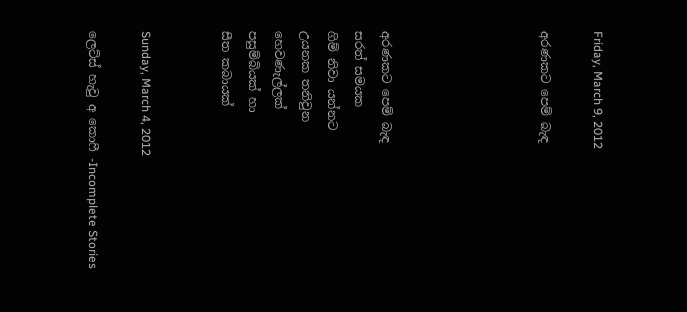Friday, March 9, 2012

අරණකට පෙම් බැඳ





අරණකට පෙම් බැඳ
සරත් සමයක
ගිම් නිවා යන්නට
උයනක තනිවුන
හෙවණැල්ලක්
පසුම්බියක් හා
සීත කබායක්


Sunday, March 4, 2012

ලෙට්ස් හැවු අ කොෆී -Incomplete Stories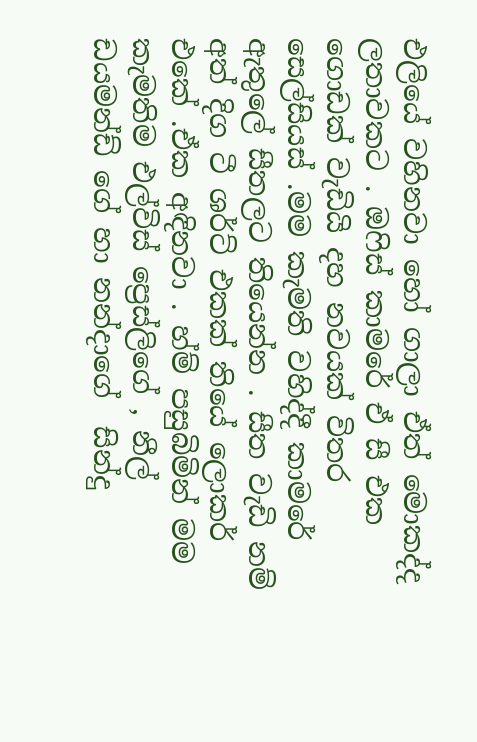එලියේ වහිනවා හෝ ගාලා ඒත් මොකද්ද  ලතාවකට . ඔෆිස් කාමරේ ඒ සී එක ගොඩක් වැඩියි දහ නවයක් විතර සෙල්සියස් .මම කැමති වහිද්දී කාමරේ ඇතුලේ සීතලට තියෙන්න . සීත වැඩි නම්  අත් දිග ටී ශර්ට් එකක් තියේ ලොකර් එකේ .ඒක අඳිනවා . හ්ම් පසුබිමින් මම කැමතිම එල්විස් ප්‍රෙස්ලිගේ , නීල් ඩයමන්ඩ් ගේ හා නන්දාගේ  සින්දු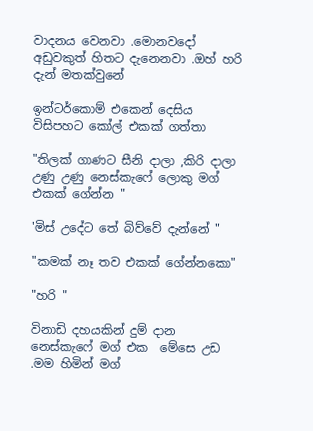වාදනය වෙනවා .මොනවදෝ අඩුවකුත් හිතට දැනෙනවා .ඔහ් හරි දැන් මතක්වුනේ

ඉන්ටර්කොම් එකෙන් දෙසිය විසිපහට කෝල් එකක් ගත්තා

"තිලක් ගාණට සීනි දාලා ,කිරි දාලා උණු උණු නෙස්කැෆේ ලොකු මග් එකක් ගේන්න "

'මිස් උදේට තේ බිව්වේ දැන්නේ "

"කමක් නෑ තව එකක් ගේන්නකො"

"හරි "

විනාඩි දහයකින් දුම් දාන නෙස්කැෆේ මග් එක  මේසෙ උඩ .මම හිමින් මග්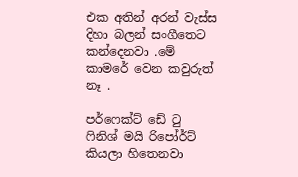එක අතින් අරන් වැස්ස දිහා බලන් සංගීතෙට කන්දෙනවා .මේ කාමරේ වෙන කවුරුත් නෑ .

පර්ෆෙක්ට් ඩේ ටු ෆිනිශ් මයි රිපෝර්ට් කියලා හිතෙනවා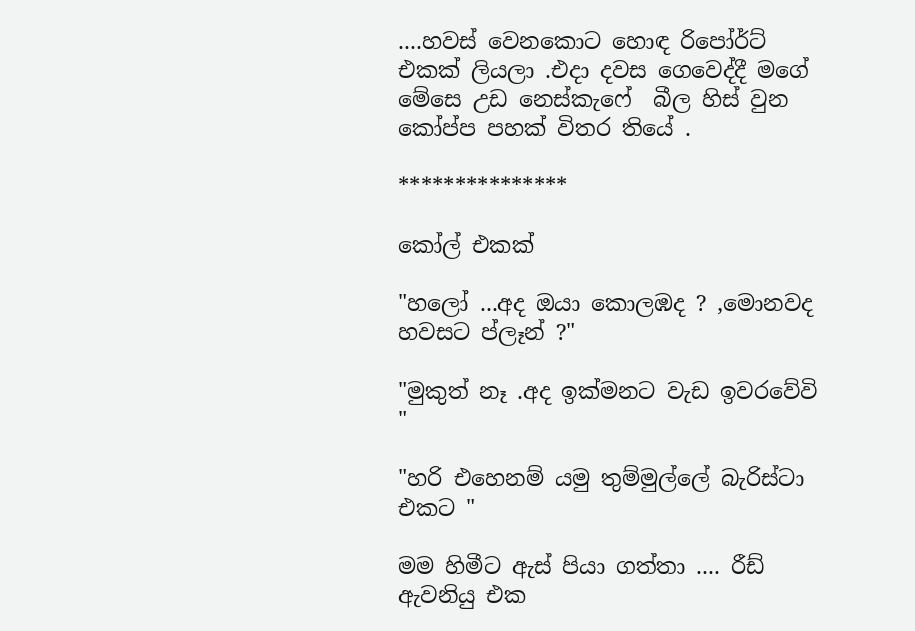....හවස් වෙනකොට හොඳ රිපෝර්ට් එකක් ලියලා .එදා දවස ගෙවෙද්දී මගේ මේසෙ උඩ නෙස්කැෆේ  බීල හිස් වුන කෝප්ප පහක් විතර තියේ .

***************

කෝල් එකක්

"හලෝ ...අද ඔයා කොලඹද ? ,මොනවද හවසට ප්ලෑන් ?"

"මුකුත් නෑ .අද ඉක්මනට වැඩ ඉවරවේවි "

"හරි එහෙනම් යමු තුම්මුල්ලේ බැරිස්ටා එකට "

මම හිමීට ඇස් පියා ගත්තා .... රීඩ් ඇවනියු එක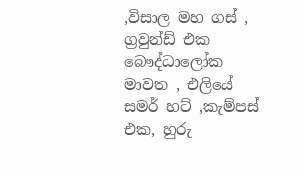,විසාල මහ ගස් , ග්‍රවුන්ඩ් එක බෞද්ධාලෝක මාවත , එලියේ සමර් හට් ,කැම්පස් එක, හුරු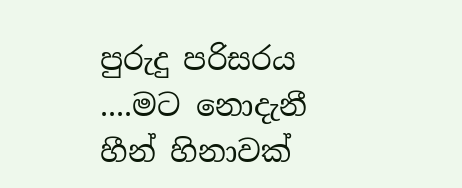පුරුදු පරිසරය ....මට නොදැනී හීන් හිනාවක්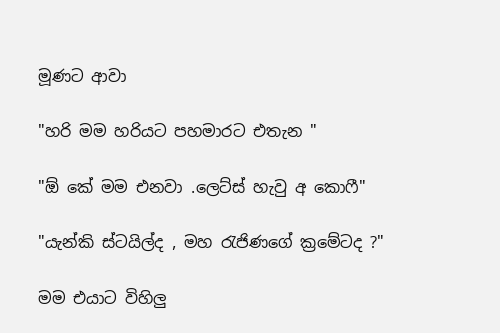මූණට ආවා

"හරි මම හරියට පහමාරට එතැන "

"ඕ කේ මම එනවා .ලෙට්ස් හැවු අ කොෆී"

"යැන්කි ස්ටයිල්ද , මහ රැජිණගේ ක්‍රමේටද ?"

මම එයාට විහිලු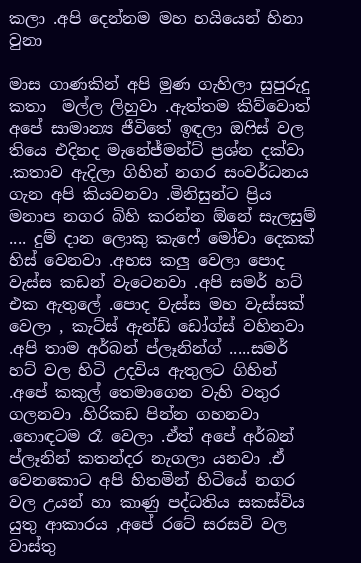කලා .අපි දෙන්නම මහ හයියෙන් හිනා වුනා

මාස ගාණකින් අපි මුණ ගැහිලා සුපුරුදු  කතා  මල්ල ලිහුවා .ඇත්තම කිව්වොත් අපේ සාමාන්‍ය ජීවිතේ ඉඳලා ඔෆිස් වල තියෙ එදිනද මැනේජ්මන්ට් ප්‍රශ්න දක්වා .කතාව ඇදිලා ගිහින් නගර සංවර්ධනය ගැන අපි කියවනවා .මිනිසුන්ට ප්‍රිය මනාප නගර බිහි කරන්න ඕනේ සැලසුම් .... දුම් දාන ලොකු කැෆේ මෝචා දෙකක් හිස් වෙනවා .අහස කලු වෙලා පොද වැස්ස කඩන් වැටෙනවා .අපි සමර් හට් එක ඇතුලේ .පොද වැස්ස මහ වැස්සක් වෙලා , කැට්ස් ඇන්ඩ් ඩෝග්ස් වහිනවා .අපි තාම අර්බන් ප්ලෑනින්ග් .....සමර් හට් වල හිටි උදවිය ඇතුලට ගිහින් .අපේ කකුල් තෙමාගෙන වැහි වතුර ගලනවා .හිරිකඩ පින්න ගහනවා .හොඳටම රෑ වෙලා .ඒත් අපේ අර්බන් ප්ලෑනින් කතන්දර නැගලා යනවා .ඒ වෙනකොට අපි හිතමින් හිටියේ නගර වල උයන් හා කාණු පද්ධතිය සකස්විය යුතු ආකාරය ,අපේ රටේ සරසවි වල  වාස්තු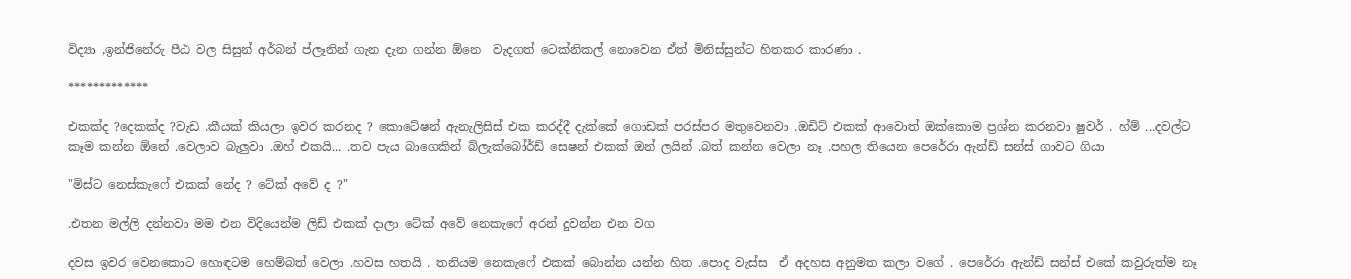විද්‍යා ,ඉන්ජිනේරු පීඨ වල සිසුන් අර්බන් ප්ලෑනින් ගැන දැන ගන්න ඕනෙ  වැදගත් ටෙක්නිකල් නොවෙන ඒත් මිනිස්සුන්ට හිතකර කාරණා .

*************

එකක්ද ?දෙකක්ද ?වැඩ .කීයක් කියලා ඉවර කරනද ? කොටේෂන් ඇනැලිසිස් එක කරද්දී දැක්කේ ගොඩක් පරස්පර මතුවෙනවා .ඔඩිට් එකක් ආවොත් ඔක්කොම ප්‍රශ්න කරනවා ෂුවර් . හ්ම් ...දවල්ට කෑම කන්න ඕනේ .වෙලාව බැලුවා .ඔහ් එකයි... .තව පැය බාගෙකින් බ්ලැක්බෝර්ඩ් සෙෂන් එකක් ඔන් ලයින් .බත් කන්න වෙලා නෑ .පහල තියෙන පෙරේරා ඇන්ඩ් සන්ස් ගාවට ගියා

"මිස්ට නෙස්කැෆේ එකක් නේද ? ටේක් අවේ ද ?"

.එතන මල්ලි දන්නවා මම එන විදියෙන්ම ලිඩ් එකක් දාලා ටේක් අවේ නෙකැෆේ අරන් දුවන්න එන වග

දවස ඉවර වෙනකොට හොඳටම හෙම්බත් වෙලා .හවස හතයි . තනියම නෙකැෆේ එකක් බොන්න යන්න හිත .පොද වැස්ස  ඒ අදහස අනුමත කලා වගේ . පෙරේරා ඇන්ඩ් සන්ස් එකේ කවුරුත්ම නෑ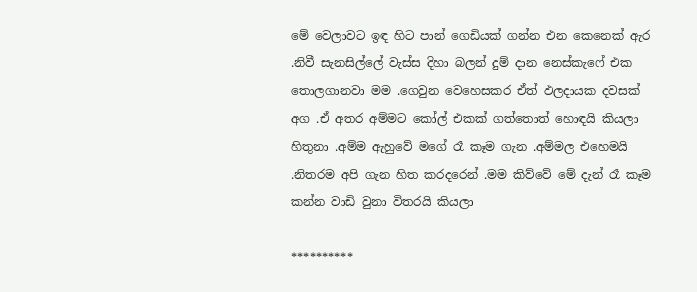මේ වෙලාවට ඉඳ හිට පාන් ගෙඩියක් ගන්න එන කෙනෙක් ඇර .නිවී සැනසිල්ලේ වැස්ස දිහා බලන් දුම් දාන නෙස්කැෆේ එක තොලගානවා මම .ගෙවුන වෙහෙසකර ඒත් ඵලදායක දවසක් අග .ඒ අතර අම්මට කෝල් එකක් ගත්තොත් හොඳයි කියලා හිතුනා .අම්ම ඇහුවේ මගේ රෑ කෑම ගැන .අම්මල එහෙමයි .නිතරම අපි ගැන හිත කරදරෙන් .මම කිව්වේ මේ දැන් රෑ කෑම කන්න වාඩි වුනා විතරයි කියලා

**********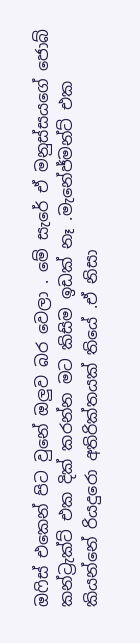ඔෆිස් එකෙන් පිට වුනේ ඔලුව බර වෙලා . මේ සැරේ ඒ මනුස්සයගේ ජොබ් කන්ට්‍රැක්ට් එක දික් කරන්න මට කිසිම ඉඩක් නෑ .මැනේජ්මන්ට් එක කියන්නේ රියදුරො අතිරික්තයක් තියේ .ඒ නිසා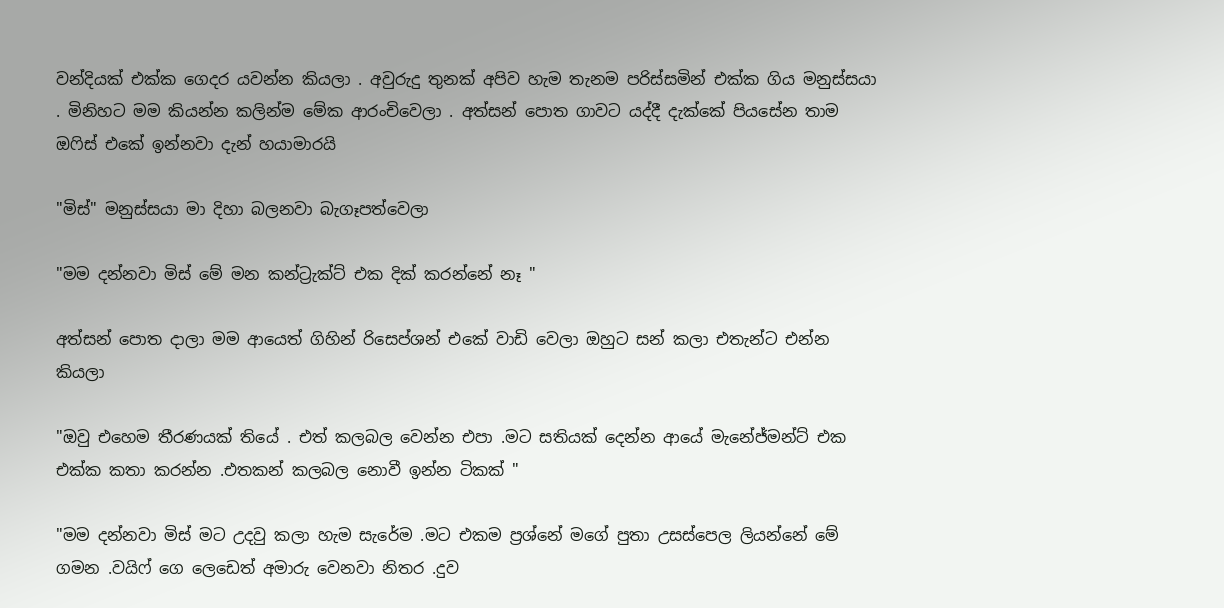වන්දියක් එක්ක ගෙදර යවන්න කියලා . අවුරුදු තුනක් අපිව හැම තැනම පරිස්සමින් එක්ක ගිය මනුස්සයා . මිනිහට මම කියන්න කලින්ම මේක ආරංචිවෙලා . අත්සන් පොත ගාවට යද්දී දැක්කේ පියසේන තාම ඔෆිස් එකේ ඉන්නවා දැන් හයාමාරයි

"මිස්" මනුස්සයා මා දිහා බලනවා බැගෑපත්වෙලා

"මම දන්නවා මිස් මේ මන කන්ට්‍රැක්ට් එක දික් කරන්නේ නෑ "

අත්සන් පොත දාලා මම ආයෙත් ගිහින් රිසෙප්ශන් එකේ වාඩි වෙලා ඔහුට සන් කලා එතැන්ට එන්න කියලා

"ඔවු එහෙම තීරණයක් තියේ . එත් කලබල වෙන්න එපා .මට සතියක් දෙන්න ආයේ මැනේජ්මන්ට් එක එක්ක කතා කරන්න .එතකන් කලබල නොවී ඉන්න ටිකක් "

"මම දන්නවා මිස් මට උදවු කලා හැම සැරේම .මට එකම ප්‍රශ්නේ මගේ පුතා උසස්පෙල ලියන්නේ මේ ගමන .වයිෆ් ගෙ ලෙඩෙත් අමාරු වෙනවා නිතර .දුව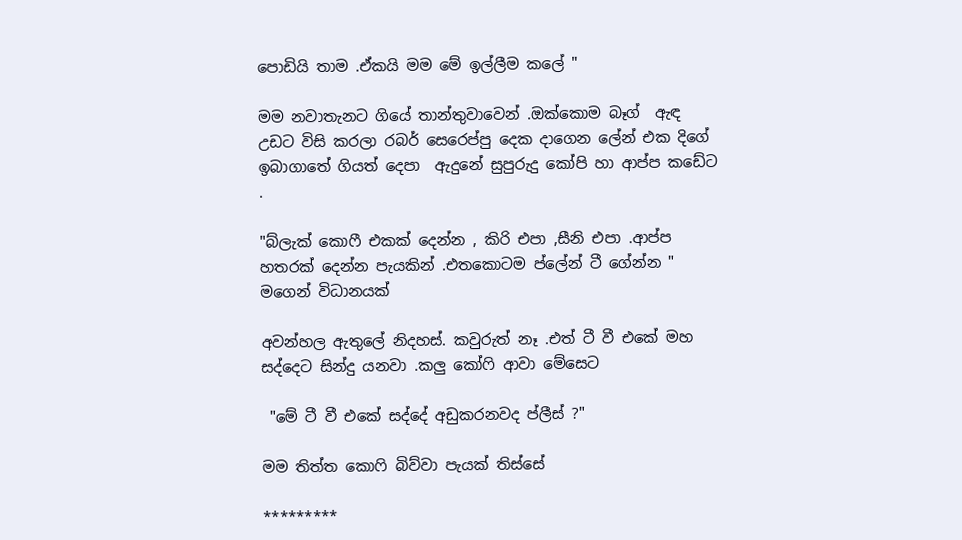පොඩියි තාම .ඒකයි මම මේ ඉල්ලීම කලේ "

මම නවාතැනට ගියේ තාන්තුවාවෙන් .ඔක්කොම බෑග්  ඇඳ උඩට විසි කරලා රබර් සෙරෙප්පු දෙක දාගෙන ලේන් එක දිගේ ඉබාගාතේ ගියත් දෙපා  ඇදුනේ සුපුරුදු කෝපි හා ආප්ප කඩේට .

"බ්ලැක් කොෆී එකක් දෙන්න , කිරි එපා ,සීනි එපා .ආප්ප හතරක් දෙන්න පැයකින් .එතකොටම ප්ලේන් ටී ගේන්න "  මගෙන් විධානයක්

අවන්හල ඇතුලේ නිදහස්. කවුරුත් නෑ .එත් ටී වී එකේ මහ සද්දෙට සින්දු යනවා .කලු කෝෆි ආවා මේසෙට

 "මේ ටී වී එකේ සද්දේ අඩුකරනවද ප්ලීස් ?"

මම තිත්ත කොෆි බිව්වා පැයක් තිස්සේ

*********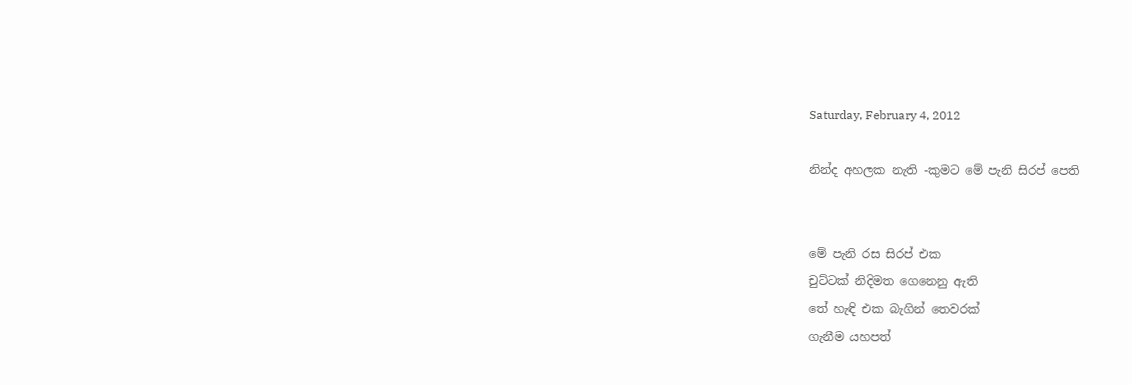Saturday, February 4, 2012

නින්ද අහලක නැති -කුමට මේ පැනි සිරප් පෙති


මේ පැනි රස සිරප් එක
චුට්ටක් නිදිමත ගෙනෙනු ඇති
තේ හැඳි එක බැගින් තෙවරක්
ගැනීම යහපත්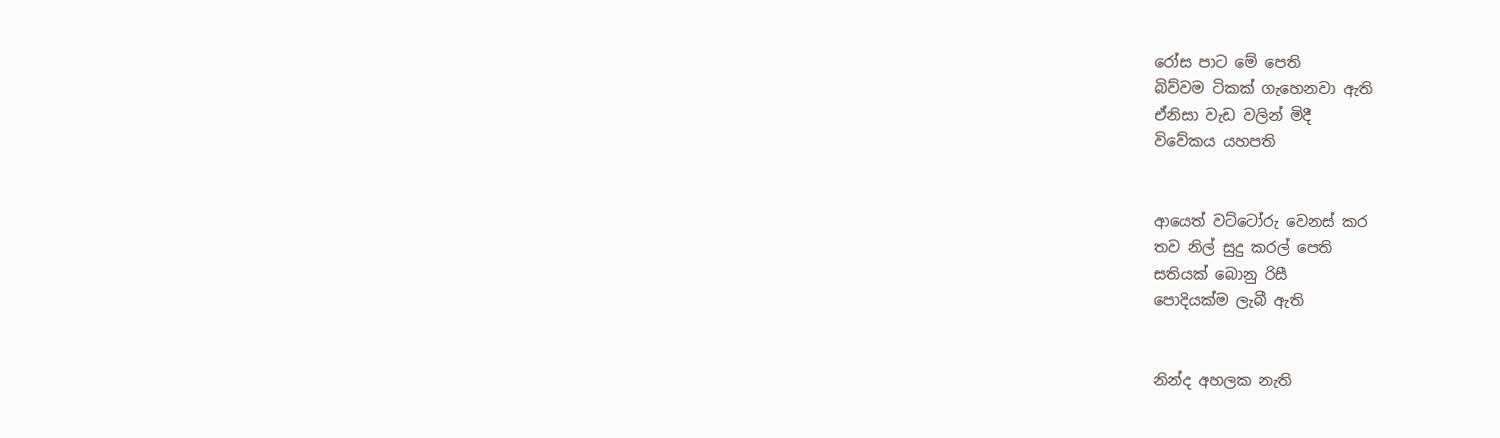රෝස පාට මේ පෙති
බිව්වම ටිකක් ගැහෙනවා ඇති
ඒනිසා වැඩ වලින් මිදී
විවේකය යහපති


ආයෙත් වට්ටෝරු වෙනස් කර
තව නිල් සුදු කරල් පෙති
සතියක් බොනු රිසී
පොදියක්ම ලැබී ඇති


නින්ද අහලක නැති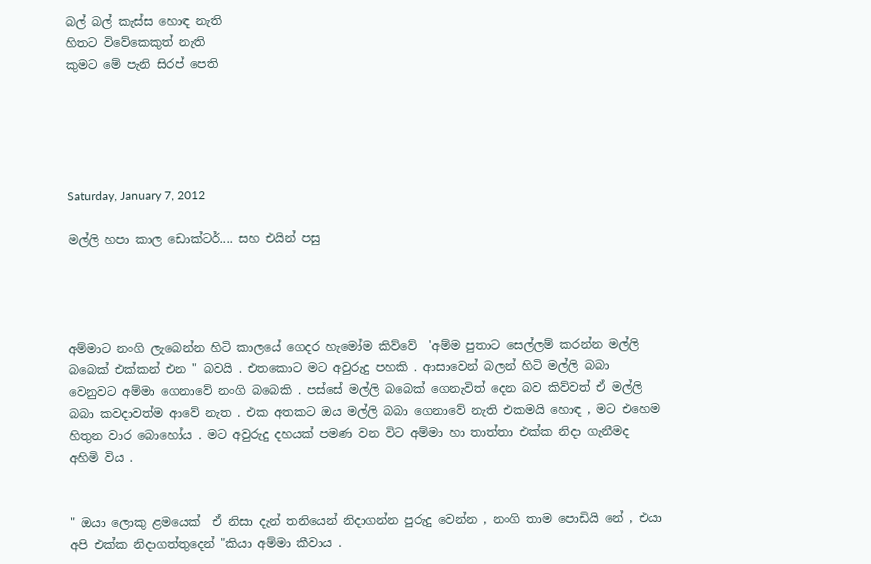බල් බල් කැස්ස හොඳ නැති
හිතට විවේකෙකුත් නැති
කුමට මේ පැනි සිරප් පෙති





Saturday, January 7, 2012

මල්ලි හපා කාල ඩොක්ටර්.... සහ එයින් පසු




අම්මාට නංගි ලැබෙන්න හිටි කාලයේ ගෙදර හැමෝම කිව්වේ  'අම්ම පුතාට සෙල්ලම් කරන්න මල්ලි බබෙක් එක්කන් එන " බවයි . එතකොට මට අවුරුදු පහකි . ආසාවෙන් බලන් හිටි මල්ලි බබා වෙනුවට අම්මා ගෙනාවේ නංගි බබෙකි . පස්සේ මල්ලි බබෙක් ගෙනැවිත් දෙන බව කිව්වත් ඒ මල්ලි බබා කවදාවත්ම ආවේ නැත . එක අතකට ඔය මල්ලි බබා ගෙනාවේ නැති එකමයි හොඳ , මට එහෙම හිතුන වාර බොහෝය . මට අවුරුදු දහයක් පමණ වන විට අම්මා හා තාත්තා එක්ක නිදා ගැනීමද අහිමි විය .


" ඔයා ලොකු ළමයෙක්  ඒ නිසා දැන් තනියෙන් නිදාගන්න පුරුදු වෙන්න , නංගි තාම පොඩියි නේ , එයා අපි එක්ක නිදාගත්තුදෙන් "කියා අම්මා කීවාය .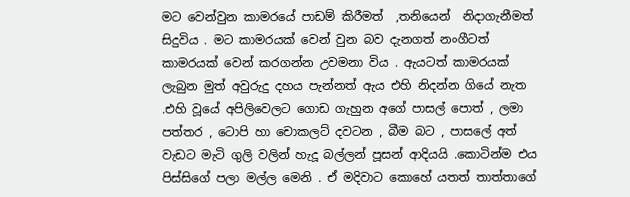මට වෙන්වුන කාමරයේ පාඩම් කිරීමත්  ,තනියෙන්  නිදාගැනීමත් සිදුවිය . මට කාමරයක් වෙන් වුන බව දැනගත් නංගීටත් කාමරයක් වෙන් කරගන්න උවමනා විය . ඇයටත් කාමරයක් ලැබුන මුත් අවුරුදු දහය පැන්නත් ඇය එහි නිදන්න ගියේ නැත .එහි වූයේ අපිලිවෙලට ගොඩ ගැහුන අගේ පාසල් පොත් , ලමා පත්තර , ටොපි හා චොකලට් දවටන , බීම බට , පාසලේ අත් වැඩට මැටි ගුලි වලින් හැදූ බල්ලන් පූසන් ආදියයි .කොටින්ම එය පිස්සිගේ පලා මල්ල මෙනි . ඒ මදිවාට කොහේ යතත් තාත්තාගේ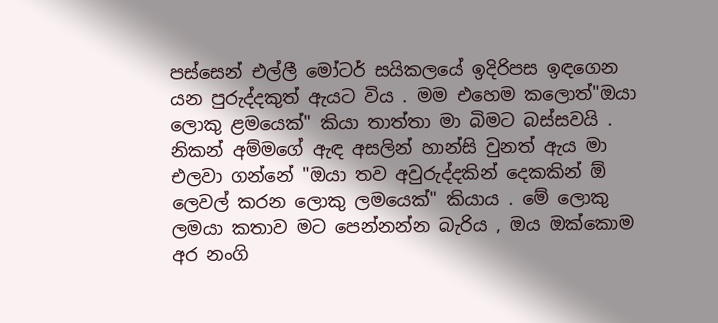පස්සෙන් එල්ලී මෝටර් සයිකලයේ ඉදිරිපස ඉඳගෙන යන පුරුද්දකුත් ඇයට විය . මම එහෙම කලොත්"ඔයා ලොකු ළමයෙක්" කියා තාත්තා මා බිමට බස්සවයි . නිකන් අම්මගේ ඇඳ අසලින් හාන්සි වුනත් ඇය මා එලවා ගන්නේ "ඔයා තව අවුරුද්දකින් දෙකකින් ඕ ලෙවල් කරන ලොකු ලමයෙක්" කියාය . මේ ලොකු ලමයා කතාව මට පෙන්නන්න බැරිය , ඔය ඔක්කොම අර නංගි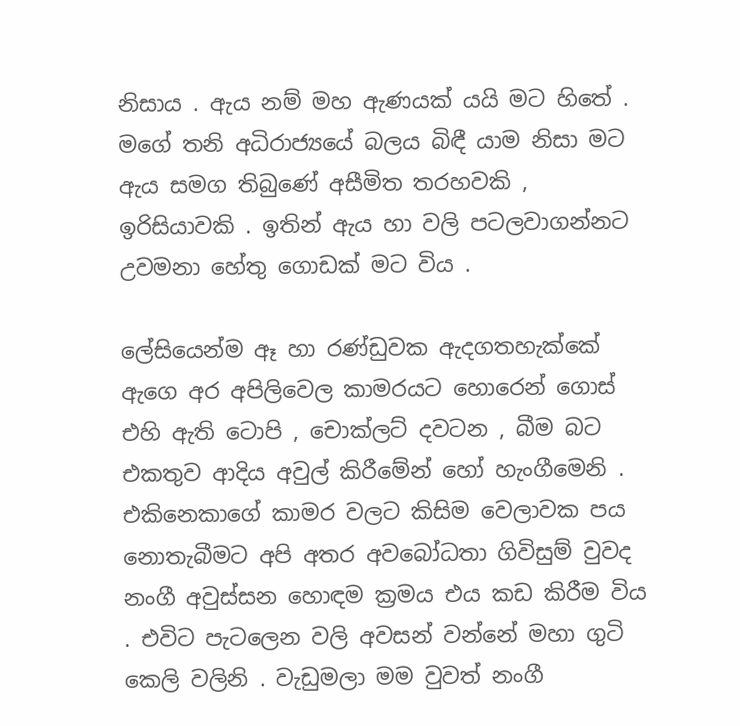නිසාය . ඇය නම් මහ ඇණයක් යයි මට හිතේ . මගේ තනි අධිරාජ්‍යයේ බලය බිඳී යාම නිසා මට ඇය සමග තිබුණේ අසීමිත තරහවකි , ඉරිසියාවකි . ඉතින් ඇය හා වලි පටලවාගන්නට උවමනා හේතු ගොඩක් මට විය .

ලේසියෙන්ම ඈ හා රණ්ඩුවක ඇදගතහැක්කේ ඇගෙ අර අපිලිවෙල කාමරයට හොරෙන් ගොස් එහි ඇති ටොපි , චොක්ලට් දවටන , බීම බට එකතුව ආදිය අවුල් කිරීමේන් හෝ හැංගීමෙනි . එකිනෙකාගේ කාමර වලට කිසිම වෙලාවක පය නොතැබීමට අපි අතර අවබෝධතා ගිවිසුම් වුවද නංගී අවුස්සන හොඳම ක්‍රමය එය කඩ කිරීම විය . එවිට පැටලෙන වලි අවසන් වන්නේ මහා ගුටි කෙලි වලිනි . වැඩුමලා මම වුවත් නංගී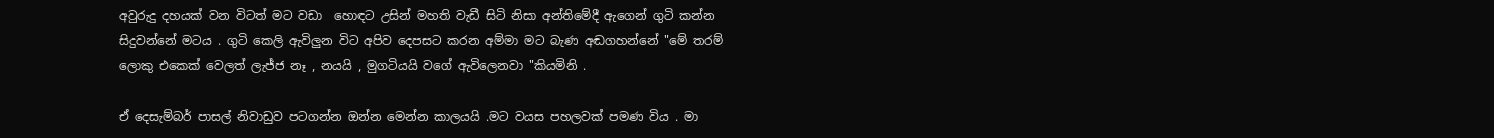අවුරුදු දහයක් වන විටත් මට වඩා  හොඳට උසින් මහති වැඩී සිටි නිසා අන්තිමේදී ඇගෙන් ගුටි කන්න සිදුවන්නේ මටය . ගුටි කෙලි ඇවිලුන විට අපිව දෙපසට කරන අම්මා මට බැණ අඬගහන්නේ "මේ තරම් ලොකු එකෙක් වෙලත් ලැජ්ජ නෑ , නයයි , මුගටියයි වගේ ඇවිලෙනවා "කියමිනි .

ඒ දෙසැම්බර් පාසල් නිවාඩුව පටගන්න ඔන්න මෙන්න කාලයයි .මට වයස පහලවක් පමණ විය . මා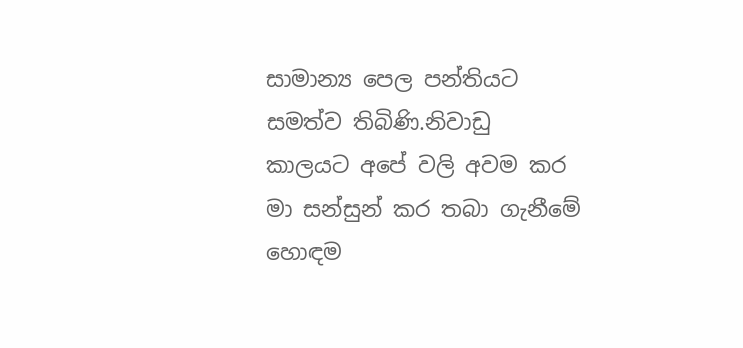සාමාන්‍ය පෙල පන්තියට සමත්ව තිබිණි.නිවාඩු කාලයට අපේ වලි අවම කර මා සන්සුන් කර තබා ගැනීමේ  හොඳම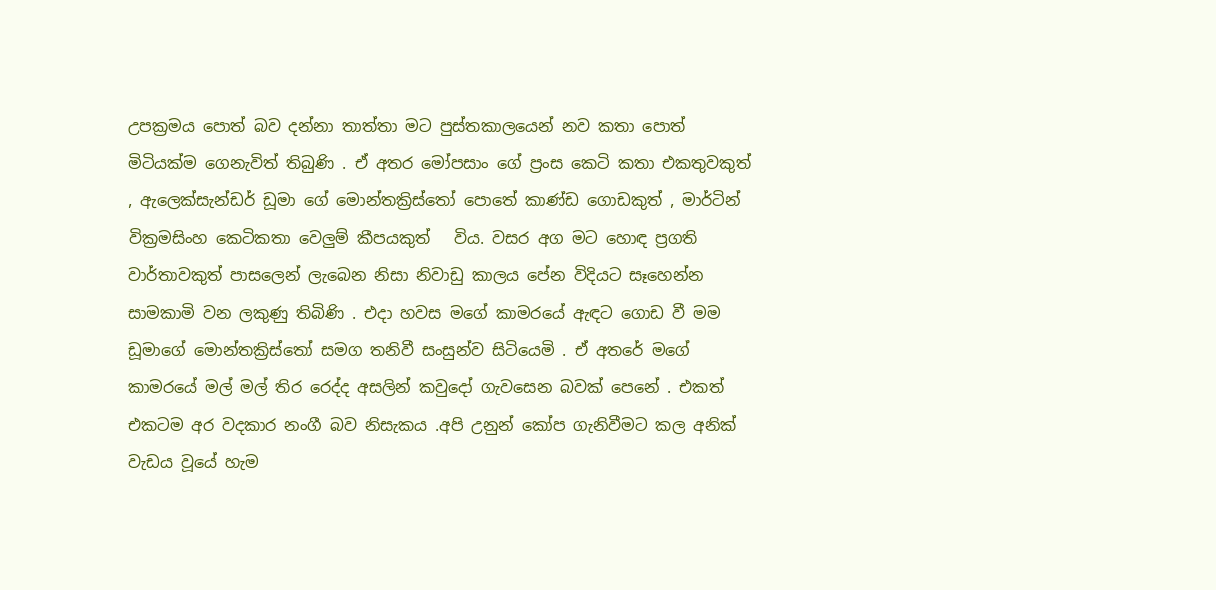උපක්‍රමය පොත් බව දන්නා තාත්තා මට පුස්තකාලයෙන් නව කතා පොත් මිටියක්ම ගෙනැවිත් තිබුණි . ඒ අතර මෝපසාං ගේ ප්‍රංස කෙටි කතා එකතුවකුත් , ඇලෙක්සැන්ඩර් ඩූමා ගේ මොන්තක්‍රිස්තෝ පොතේ කාණ්ඩ ගොඩකුත් , මාර්ටින් වික්‍රමසිංහ කෙටිකතා වෙලුම් කීපයකුත්   විය. වසර අග මට හොඳ ප්‍රගති වාර්තාවකුත් පාසලෙන් ලැබෙන නිසා නිවාඩු කාලය පේන විදියට සෑහෙන්න සාමකාමි වන ලකුණු තිබිණි . එදා හවස මගේ කාමරයේ ඇඳට ගොඩ වී මම ඩූමාගේ මොන්තක්‍රිස්තෝ සමග තනිවී සංසුන්ව සිටියෙමි . ඒ අතරේ මගේ කාමරයේ මල් මල් තිර රෙද්ද අසලින් කවුදෝ ගැවසෙන බවක් පෙනේ . එකත් එකටම අර වදකාර නංගී බව නිසැකය .අපි උනුන් කෝප ගැනිවීමට කල අනික් වැඩය වූයේ හැම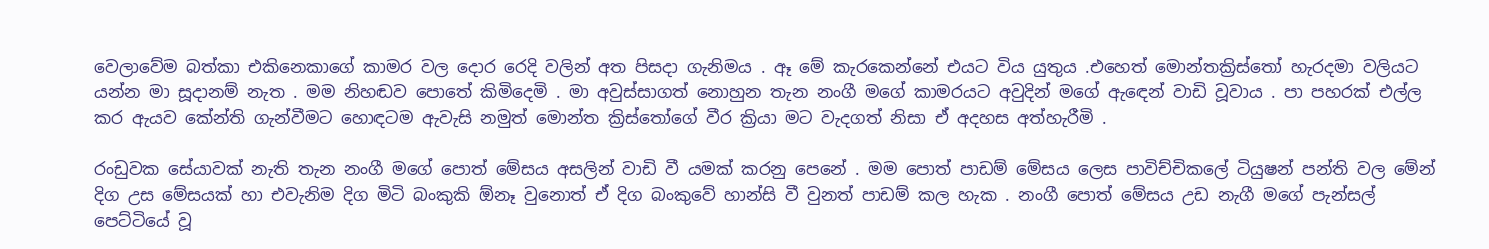වෙලාවේම බත්කා එකිනෙකාගේ කාමර වල දොර රෙදි වලින් අත පිසදා ගැනිමය . ඈ මේ කැරකෙන්නේ එයට විය යුතුය .එහෙත් මොන්තක්‍රිස්තෝ හැරදමා වලියට යන්න මා සූදානම් නැත . මම නිහඬව පොතේ කිමිදෙමි . මා අවුස්සාගත් නොහුන තැන නංගී මගේ කාමරයට අවුදින් මගේ ඇඳෙන් වාඩි වූවාය . පා පහරක් එල්ල කර ඇයව කේන්ති ගැන්වීමට හොඳටම ඇවැසි නමුත් මොන්ත ක්‍රිස්තෝගේ වීර ක්‍රියා මට වැදගත් නිසා ඒ අදහස අත්හැරීමි .

රංඩුවක සේයාවක් නැති තැන නංගී මගේ පොත් මේසය අසලින් වාඩි වී යමක් කරනු පෙනේ . මම පොත් පාඩම් මේසය ලෙස පාවිච්චිකලේ ටියුෂන් පන්ති වල මේන් දිග උස මේසයක් හා එවැනිම දිග මිටි බංකුකි ඕනෑ වුනොත් ඒ දිග බංකුවේ හාන්සි වී වුනත් පාඩම් කල හැක . නංගී පොත් මේසය උඩ නැගී මගේ පැන්සල් පෙට්ටියේ වූ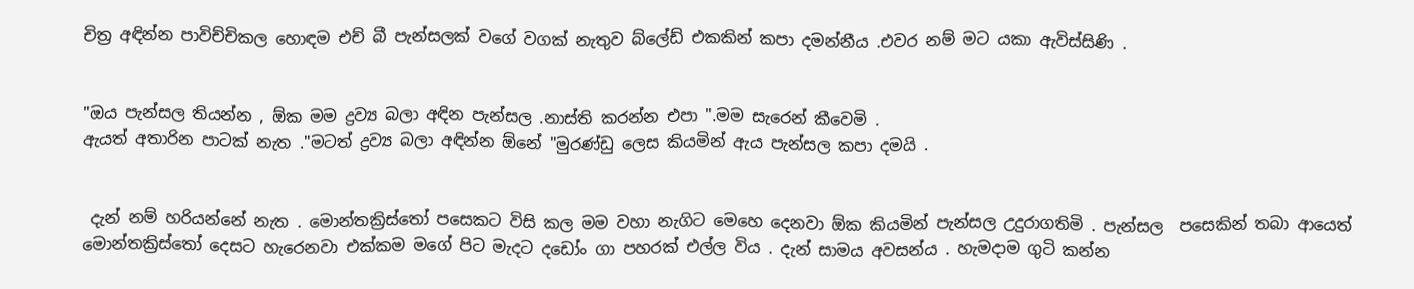චිත්‍ර අඳින්න පාවිච්චිකල හොඳම එච් බී පැන්සලක් වගේ වගක් නැතුව බ්ලේඩ් එකකින් කපා දමන්නීය .එවර නම් මට යකා ඇවිස්සිණි .


"ඔය පැන්සල තියන්න , ඕක මම ද්‍රව්‍ය බලා අඳින පැන්සල .නාස්ති කරන්න එපා ".මම සැරෙන් කීවෙමි .
ඇයත් අතාරින පාටක් නැත ."මටත් ද්‍රව්‍ය බලා අඳින්න ඕනේ "මුරණ්ඩු ලෙස කියමින් ඇය පැන්සල කපා දමයි .


 දැන් නම් හරියන්නේ නැත . මොන්තක්‍රිස්තෝ පසෙකට විසි කල මම වහා නැගිට මෙහෙ දෙනවා ඕක කියමින් පැන්සල උදුරාගතිමි . පැන්සල  පසෙකින් තබා ආයෙත් මොන්තක්‍රිස්තෝ දෙසට හැරෙනවා එක්කම මගේ පිට මැදට දඩෝං ගා පහරක් එල්ල විය . දැන් සාමය අවසන්ය . හැමදාම ගුටි කන්න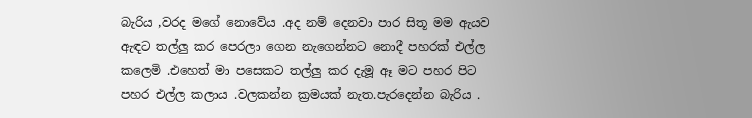බැරිය ,වරද මගේ නොවේය .අද නම් දෙනවා පාර සිතූ මම ඇයව ඇඳට තල්ලු කර පෙරලා ගෙන නැගෙන්නට නොදී පහරක් එල්ල කලෙමි .එහෙත් මා පසෙකට තල්ලු කර දැමූ ඈ මට පහර පිට පහර එල්ල කලාය .වලකන්න ක්‍රමයක් නැත.පැරදෙන්න බැරිය .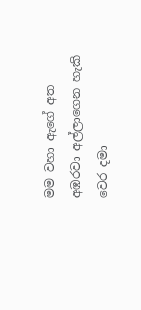මම වහා ඇගේ අත අඹරවා අල්ලාගෙන හැකි වෙර දමා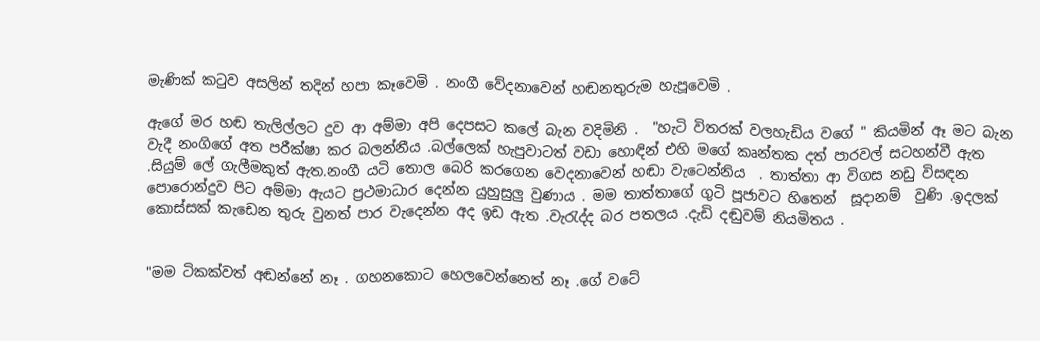මැණික් කටුව අසලින් තදින් හපා කෑවෙමි . නංගී වේදනාවෙන් හඬනතුරුම හැපූවෙමි .

ඇගේ මර හඬ තැලිල්ලට දුව ආ අම්මා අපි දෙපසට කලේ බැන වදිමිනි .  "හැටි විතරක් වලහැඩිය වගේ " කියමින් ඈ මට බැන වැදී නංගිගේ අත පරීක්ෂා කර බලන්නීය .බල්ලෙක් හැපුවාටත් වඩා හොඳින් එහි මගේ කෘන්තක දත් පාරවල් සටහන්වී ඇත .සියුම් ලේ ගැලීමකුත් ඇත.නංගී යටි තොල බෙරි කරගෙන වෙදනාවෙන් හඬා වැටෙන්නිය  . තාත්තා ආ විගස නඩු විසඳන පොරොන්දුව පිට අම්මා ඇයට ප්‍රථමාධාර දෙන්න යුහුසුලු වුණාය . මම තාත්තාගේ ගුටි පූජාවට හිතෙන්  සූදානම්  වුණි .ඉදලක් කොස්සක් කැඩෙන තුරු වුනත් පාර වැදෙන්න අද ඉඩ ඇත .වැරැද්ද බර පතලය .දැඩි දඬුවම් නියමිතය .


"මම ටිකක්වත් අඬන්නේ නෑ . ගහනකොට හෙලවෙන්නෙත් නෑ .ගේ වටේ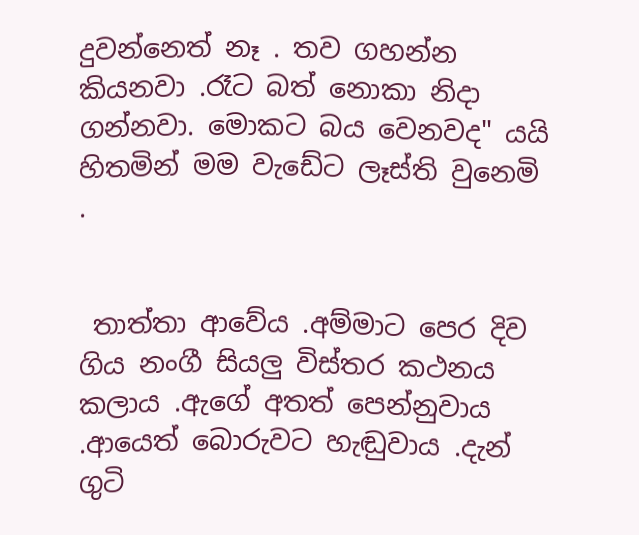දුවන්නෙත් නෑ . තව ගහන්න කියනවා .රෑට බත් නොකා නිදා ගන්නවා. මොකට බය වෙනවද" යයි හිතමින් මම වැඩේට ලෑස්ති වුනෙමි .


 තාත්තා ආවේය .අම්මාට පෙර දිව ගිය නංගී සියලු විස්තර කථනය කලාය .ඇගේ අතත් පෙන්නුවාය .ආයෙත් බොරුවට හැඬුවාය .දැන් ගුටි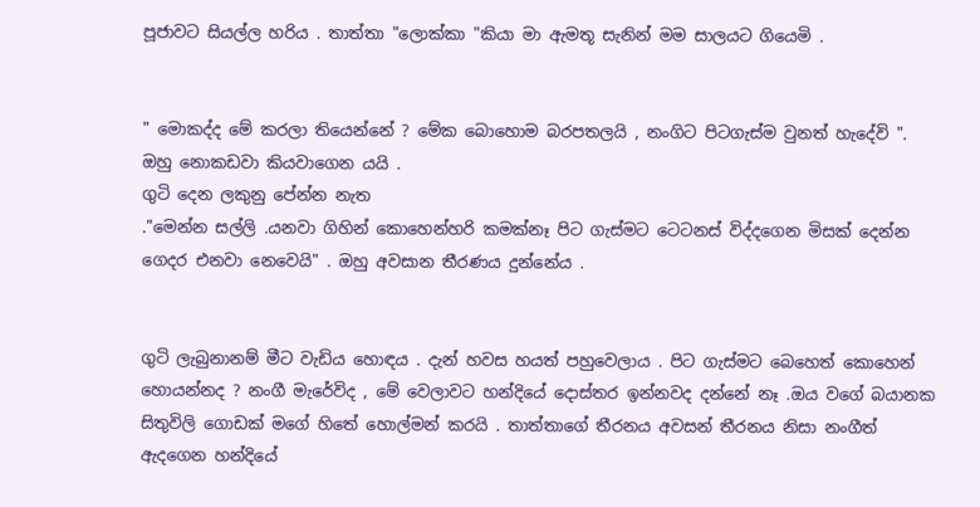පූජාවට සියල්ල හරිය . තාත්තා "ලොක්කා "කියා මා ඇමතූ සැනින් මම සාලයට ගියෙමි .


" මොකද්ද මේ කරලා තියෙන්නේ ? මේක බොහොම බරපතලයි , නංගිට පිටගැස්ම වුනත් හැදේවි ". ඔහු නොකඩවා කියවාගෙන යයි .
ගුටි දෙන ලකුනු පේන්න නැත
."මෙන්න සල්ලි .යනවා ගිහින් කොහෙන්හරි කමක්නෑ පිට ගැස්මට ටෙටනස් විද්දගෙන මිසක් දෙන්න ගෙදර එනවා නෙවෙයි" . ඔහු අවසාන තීරණය දුන්නේය .


ගුටි ලැබුනානම් මීට වැඩිය හොඳය . දැන් හවස හයත් පහුවෙලාය . පිට ගැස්මට බෙහෙත් කොහෙන් හොයන්නද ? නංගී මැරේවිද , මේ වෙලාවට හන්දියේ දොස්තර ඉන්නවද දන්නේ නෑ .ඔය වගේ බයානක සිතුවිලි ගොඩක් මගේ හිතේ හොල්මන් කරයි . තාත්තාගේ තීරනය අවසන් තීරනය නිසා නංගීත් ඇදගෙන හන්දියේ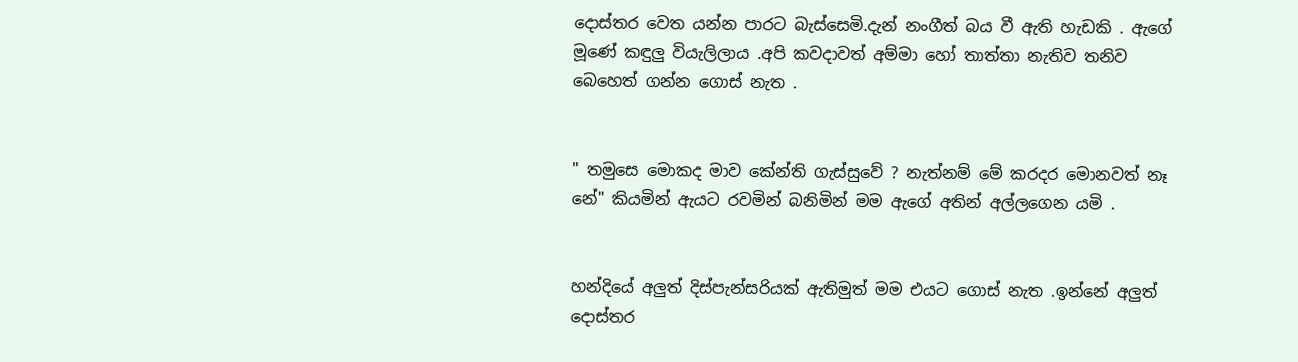දොස්තර වෙත යන්න පාරට බැස්සෙමි.දැන් නංගීත් බය වී ඇති හැඩකි . ඇගේ මූණේ කඳුලු වියැලිලාය .අපි කවදාවත් අම්මා හෝ තාත්තා නැතිව තනිව බෙහෙත් ගන්න ගොස් නැත .


" තමුසෙ මොකද මාව කේන්ති ගැස්සුවේ ? නැත්නම් මේ කරදර මොනවත් නෑ නේ" කියමින් ඇයට රවමින් බනිමින් මම ඇගේ අතින් අල්ලගෙන යමි .


හන්දියේ අලුත් දිස්පැන්සරියක් ඇතිමුත් මම එයට ගොස් නැත .ඉන්නේ අලුත් දොස්තර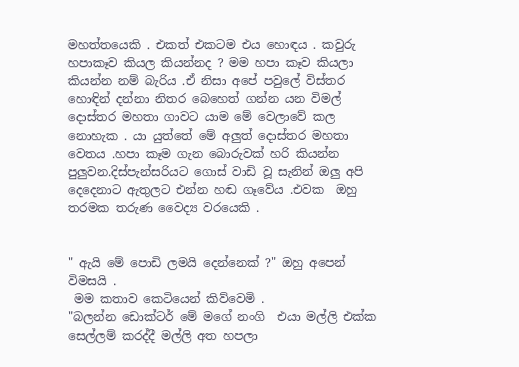මහත්තයෙකි . එකත් එකටම එය හොඳය . කවුරු  හපාකෑව කියල කියන්නද ? මම හපා කෑව කියලා කියන්න නම් බැරිය .ඒ නිසා අපේ පවුලේ විස්තර හොඳින් දන්නා නිතර බෙහෙත් ගන්න යන විමල් දොස්තර මහතා ගාවට යාම මේ වෙලාවේ කල නොහැක . යා යුත්තේ මේ අලුත් දොස්තර මහතා වෙතය .හපා කෑම ගැන බොරුවක් හරි කියන්න පුලුවන.දිස්පැන්සරියට ගොස් වාඩි වූ සැනින් ඔලු අපි දෙදෙනාට ඇතුලට එන්න හඬ ගෑවේය .එවක  ඔහු තරමක තරුණ වෛද්‍ය වරයෙකි .


" ඇයි මේ පොඩි ලමයි දෙන්නෙක් ?" ඔහු අපෙන් විමසයි .
 මම කතාව කෙටියෙන් කිව්වෙමි .
"බලන්න ඩොක්ටර් මේ මගේ නංගි  එයා මල්ලි එක්ක සෙල්ලම් කරද්දී මල්ලි අත හපලා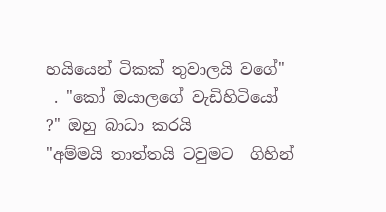හයියෙන් ටිකක් තුවාලයි වගේ"
 . "කෝ ඔයාලගේ වැඩිහිටියෝ ?" ඔහු බාධා කරයි
"අම්මයි තාත්තයි ටවුමට  ගිහින්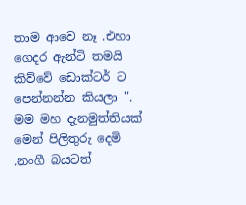තාම ආවෙ නෑ .එහා ගෙදර ඇන්ටි තමයි කිව්වේ ඩොක්ටර් ට පෙන්නන්න කියලා ".
මම මහ දැනමුත්තියක් මෙන් පිලිතුරු දෙමි .නංගී බයටත්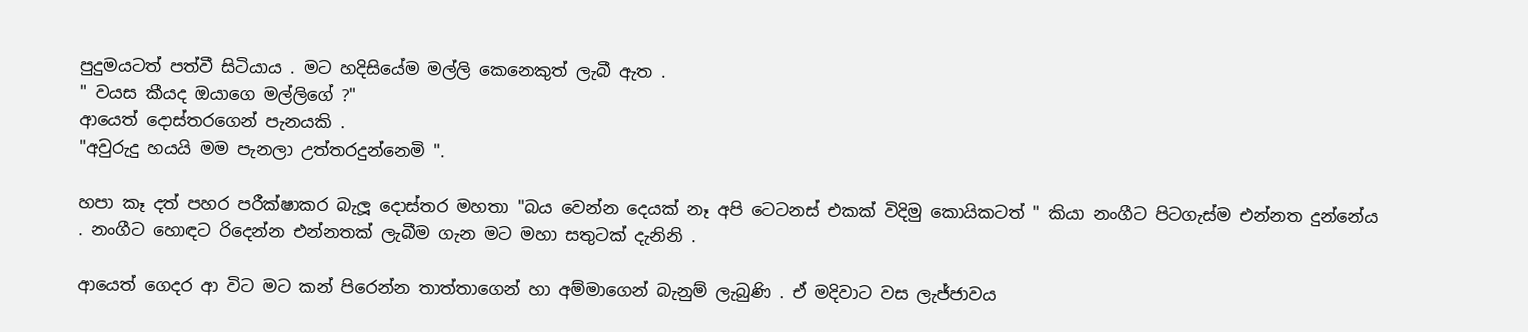පුදුමයටත් පත්වී සිටියාය . මට හදිසියේම මල්ලි කෙනෙකුත් ලැබී ඇත .
" වයස කීයද ඔයාගෙ මල්ලිගේ ?"
ආයෙත් දොස්තරගෙන් පැනයකි .
"අවුරුදු හයයි මම පැනලා උත්තරදුන්නෙමි ".

හපා කෑ දත් පහර පරීක්ෂාකර බැලූ දොස්තර මහතා "බය වෙන්න දෙයක් නෑ අපි ටෙටනස් එකක් විදිමු කොයිකටත් " කියා නංගීට පිටගැස්ම එන්නත දුන්නේය . නංගීට හොඳට රිදෙන්න එන්නතක් ලැබීම ගැන මට මහා සතුටක් දැනිනි .

ආයෙත් ගෙදර ආ විට මට කන් පිරෙන්න තාත්තාගෙන් හා අම්මාගෙන් බැනුම් ලැබුණි . ඒ මදිවාට වස ලැජ්ජාවය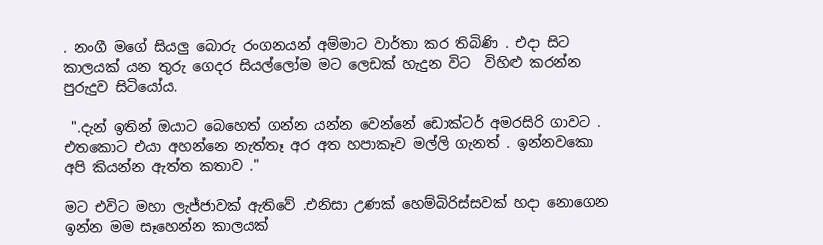. නංගී මගේ සියලු බොරු රංගනයන් අම්මාට වාර්තා කර තිබිණි . එදා සිට කාලයක් යන තුරු ගෙදර සියල්ලෝම මට ලෙඩක් හැදුන විට  විහිළු කරන්න   පුරුදුව සිටියෝය.

 ".දැන් ඉතින් ඔයාට බෙහෙත් ගන්න යන්න වෙන්නේ ඩොක්ටර් අමරසිරි ගාවට . එතකොට එයා අහන්නෙ නැත්තෑ අර අත හපාකෑව මල්ලි ගැනත් . ඉන්නවකො අපි කියන්න ඇත්ත කතාව ."

මට එවිට මහා ලැජ්ජාවක් ඇතිවේ .එනිසා උණක් හෙම්බිරිස්සවක් හදා නොගෙන ඉන්න මම සෑහෙන්න කාලයක්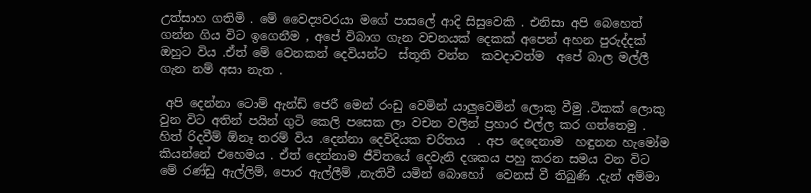උත්සාහ ගතිමි . මේ වෛද්‍යවරයා මගේ පාසලේ ආදි සිසුවෙකි . එනිසා අපි බෙහෙත් ගන්න ගිය විට ඉගෙනීම , අපේ විබාග ගැන වචනයක් දෙකක් අපෙන් අහන පුරුද්දක් ඔහුට විය .ඒත් මේ වෙනකන් දෙවියන්ට  ස්තූති වන්න  කවදාවත්ම  අපේ බාල මල්ලී ගැන නම් අසා නැත .

 අපි දෙන්නා ටොම් ඇන්ඩ් ජෙරී මෙන් රංඩු වෙමින් යාලුවෙමින් ලොකු වීමු .ටිකක් ලොකු වුන විට අතින් පයින් ගුටි කෙලි පසෙක ලා වචන වලින් ප්‍රහාර එල්ල කර ගත්තෙමු . හිත් රිදවීම් ඕනෑ තරම් විය .දෙන්නා දෙවිදියක චරිතය  . අප දෙදෙනාම  හඳුනන හැමෝම කියන්නේ එහෙමය . ඒත් දෙන්නාම ජීවිතයේ දෙවැනි දශකය පහු කරන සමය වන විට මේ රණ්ඩු ඇල්ලිම්, පොර ඇල්ලීම් ,නැතිවී යමින් බොහෝ  වෙනස් වී තිබුණි .දැන් අම්මා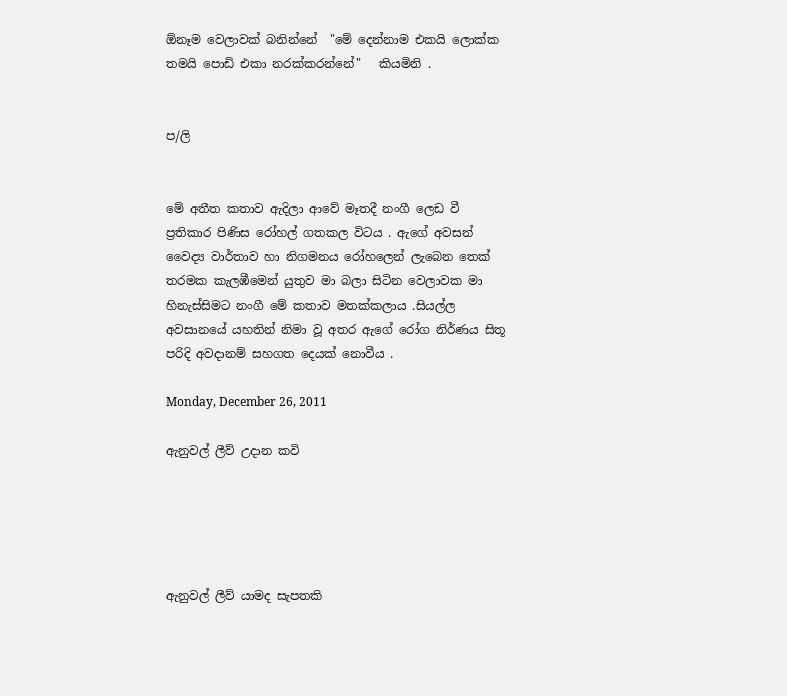ඕනෑම වෙලාවක් බනින්නේ  "මේ දෙන්නාම එකයි ලොක්ක තමයි පොඩි එකා නරක්කරන්නේ"   කියමිනි .


ප/ලි


මේ අතීත කතාව ඇදිලා ආවේ මෑතදී නංගී ලෙඩ වී ප්‍රතිකාර පිණිස රෝහල් ගතකල විටය . ඇගේ අවසන් වෛද්‍ය වාර්තාව හා නිගමනය රෝහලෙන් ලැබෙන තෙක් තරමක කැලඹීමෙන් යුතුව මා බලා සිටින වෙලාවක මා හිනැස්සිමට නංගී මේ කතාව මතක්කලාය .සියල්ල අවසානයේ යහතින් නිමා වූ අතර ඇගේ රෝග නිර්ණය සිතූ පරිදි අවදානම් සහගත දෙයක් නොවීය .

Monday, December 26, 2011

ඇනුවල් ලීව් උදාන කවි





ඇනුවල් ලීව් යාමද සැපතකි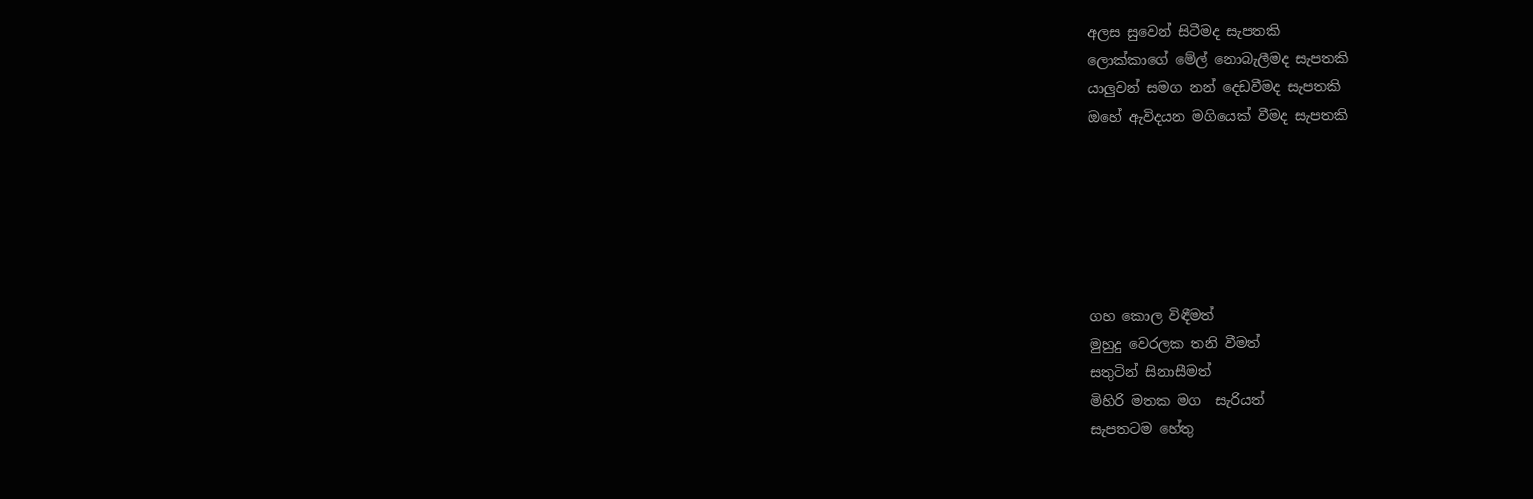අලස සුවෙන් සිටීමද සැපතකි
ලොක්කාගේ මේල් නොබැලීමද සැපතකි
යාලුවන් සමග නන් දෙඩවීමද සැපතකි
ඔහේ ඇවිදයන මගියෙක් වීමද සැපතකි






ගහ කොල විඳීමත්
මුහුදු වෙරලක තනි වීමත්
සතුටින් සිනාසීමත්
මිහිරි මතක මග  සැරියත්
සැපතටම හේතු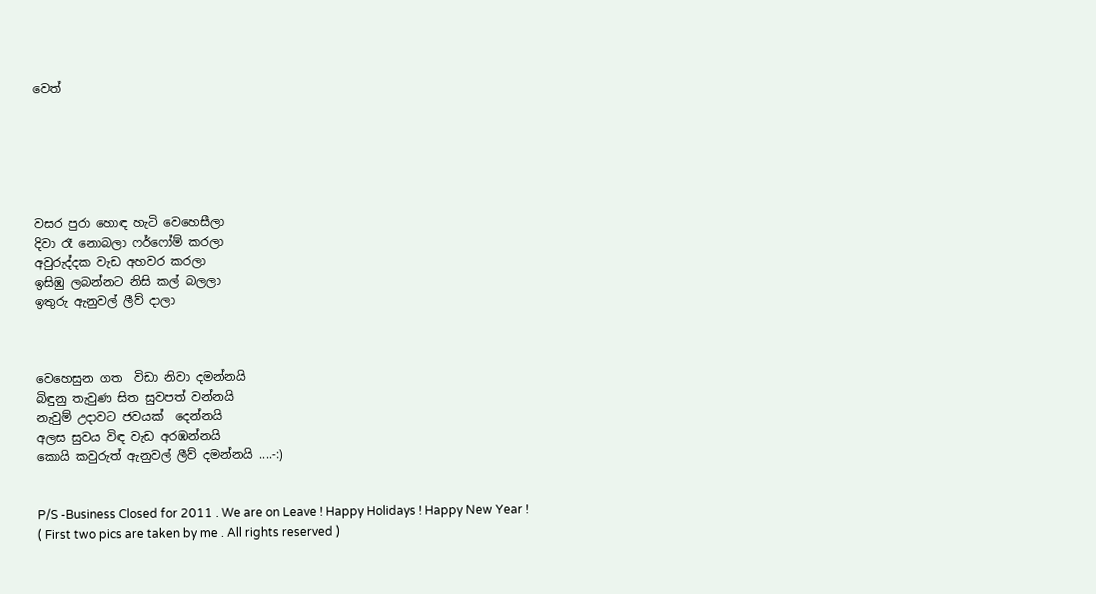වෙත්






වසර පුරා හොඳ හැටි වෙහෙසීලා
දිවා රෑ නොබලා ෆර්ෆෝම් කරලා
අවුරුද්දක වැඩ අහවර කරලා
ඉසිඹු ලබන්නට නිසි කල් බලලා
ඉතුරු ඇනුවල් ලීව් දාලා



වෙහෙසුන ගත  විඩා නිවා දමන්නයි
බිඳුනු තැවුණ සිත සුවපත් වන්නයි
නැවුම් උදාවට ජවයක්  දෙන්නයි
අලස සුවය විඳ වැඩ අරඹන්නයි
කොයි කවුරුත් ඇනුවල් ලීව් දමන්නයි ....-:)


P/S -Business Closed for 2011 . We are on Leave ! Happy Holidays ! Happy New Year !
( First two pics are taken by me . All rights reserved )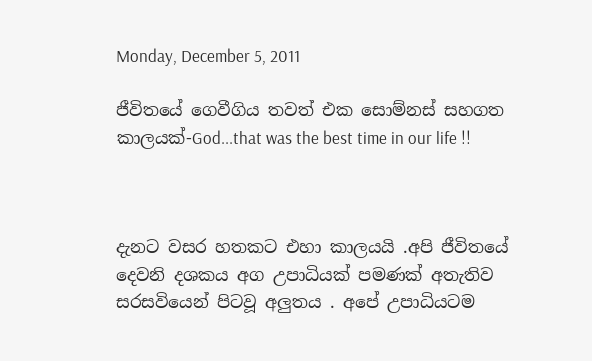Monday, December 5, 2011

ජීවිතයේ ගෙවීගිය තවත් එක සොම්නස් සහගත කාලයක්-God...that was the best time in our life !!



දැනට වසර හතකට එහා කාලයයි .අපි ජීවිතයේ දෙවනි දශකය අග උපාධියක් පමණක් අතැතිව සරසවියෙන් පිටවූ අලුතය . අපේ උපාධියටම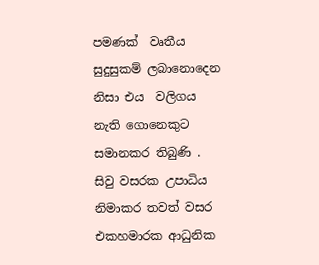පමණක්  වෘතීය සුදුසුකම් ලබානොදෙන නිසා එය  වලිගය නැති ගොනෙකුට සමානකර තිබුණි . සිවු වසරක උපාධිය නිමාකර තවත් වසර එකහමාරක ආධුනික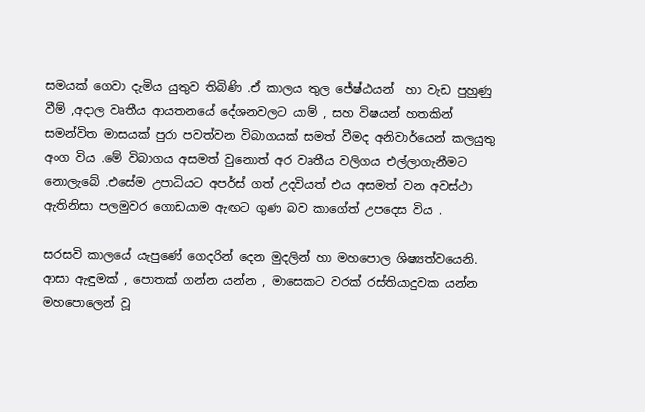සමයක් ගෙවා දැමිය යුතුව තිබිණි .ඒ කාලය තුල ජේෂ්ඨයන්  හා වැඩ පුහුණු වීම් ,අදාල වෘතීය ආයතනයේ දේශනවලට යාම් , සහ විෂයන් හතකින් සමන්විත මාසයක් පුරා පවත්වන විබාගයක් සමත් වීමද අනිවාර්යෙන් කලයුතු අංග විය .මේ විබාගය අසමත් වුනොත් අර වෘතීය වලිගය එල්ලාගැනීමට නොලැබේ .එසේම උපාධියට අපර්ස් ගත් උදවියත් එය අසමත් වන අවස්ථා ඇතිනිසා පලමුවර ගොඩයාම ඇඟට ගුණ බව කාගේත් උපදෙස විය .

සරසවි කාලයේ යැපුණේ ගෙදරින් දෙන මුදලින් හා මහපොල ශිෂ්‍යත්වයෙනි. ආසා ඇඳුමක් , පොතක් ගන්න යන්න , මාසෙකට වරක් රස්තියාදුවක යන්න මහපොලෙන් වූ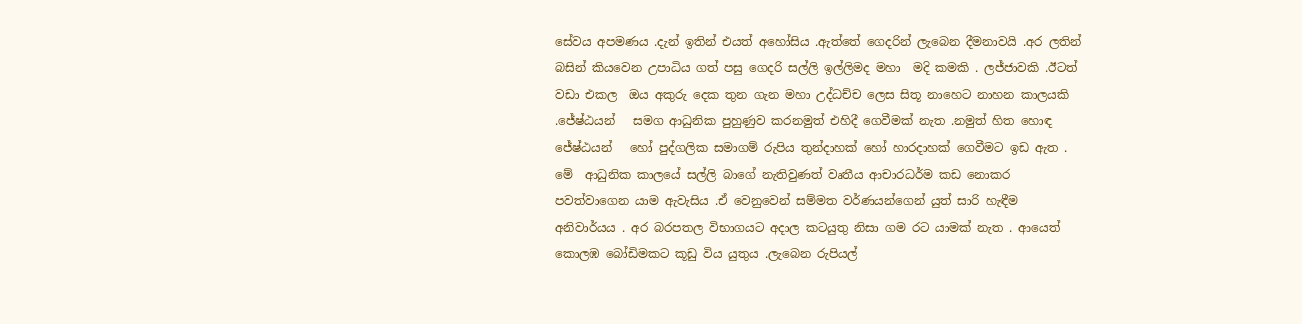සේවය අපමණය .දැන් ඉතින් එයත් අහෝසිය .ඇත්තේ ගෙදරින් ලැබෙන දීමනාවයි .අර ලතින් බසින් කියවෙන උපාධිය ගත් පසු ගෙදරි සල්ලි ඉල්ලිමද මහා  මදි කමකි . ලජ්ජාවකි .ඊටත් වඩා එකල  ඔය අකුරු දෙක තුන ගැන මහා උද්ධච්ච ලෙස සිතූ නාහෙට නාහන කාලයකි .ජේෂ්ඨයන්   සමග ආධුනික පුහුණුව කරනමුත් එහිදී ගෙවීමක් නැත .නමුත් හිත හොඳ ජේෂ්ඨයන්   හෝ පුද්ගලික සමාගම් රුපිය තුන්දාහක් හෝ හාරදාහක් ගෙවීමට ඉඩ ඇත . මේ  ආධුනික කාලයේ සල්ලි බාගේ නැතිවුණත් වෘතීය ආචාරධර්ම කඩ නොකර පවත්වාගෙන යාම ඇවැසිය .ඒ වෙනුවෙන් සම්මත වර්ණයන්ගෙන් යුත් සාරි හැඳීම අනිවාර්යය . අර බරපතල විභාගයට අදාල කටයුතු නිසා ගම රට යාමක් නැත . ආයෙත් කොලඹ බෝඩිමකට කූඩු විය යුතුය .ලැබෙන රුපියල්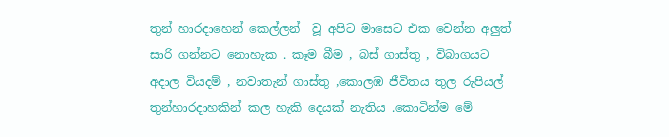තුන් හාරදාහෙන් කෙල්ලන්  වූ අපිට මාසෙට එක වෙන්න අලුත් සාරි ගන්නට නොහැක . කෑම බීම , බස් ගාස්තු , විබාගයට අදාල වියදම් , නවාතැන් ගාස්තු ,කොලඹ ජීවිතය තුල රුපියල් තුන්හාරදාහකින් කල හැකි දෙයක් නැතිය .කොටින්ම මේ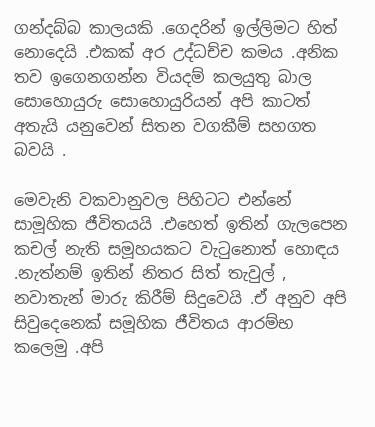ගන්දබ්බ කාලයකි .ගෙදරින් ඉල්ලිමට හිත් නොදෙයි .එකක් අර උද්ධච්ච කමය .අනික තව ඉගෙනගන්න වියදම් කලයුතු බාල සොහොයුරු සොහොයුරියන් අපි කාටත් අතැයි යනුවෙන් සිතන වගකීම් සහගත බවයි .

මෙවැනි වකවානුවල පිහිටට එන්නේ සාමූහික ජීවිතයයි .එහෙත් ඉතින් ගැලපෙන කචල් නැති සමූහයකට වැටුනොත් හොඳය  .නැත්නම් ඉතින් නිතර සිත් තැවුල් , නවාතැන් මාරු කිරීම් සිදුවෙයි .ඒ අනුව අපි සිවුදෙනෙක් සමූහික ජීවිතය ආරම්භ කලෙමු .අපි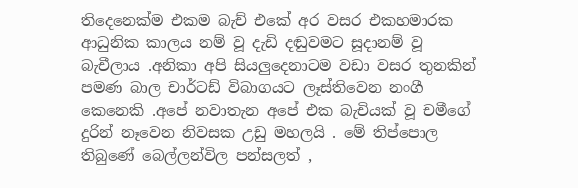තිදෙනෙක්ම එකම බැච් එකේ අර වසර එකහමාරක ආධුනික කාලය නම් වූ දැඩි දඬුවමට සූදානම් වූ   බැචීලාය .අනිකා අපි සියලුදෙනාටම වඩා වසර තුනකින් පමණ බාල චාර්ටඩ් විබාගයට ලෑස්තිවෙන නංගී කෙනෙකි .අපේ නවාතැන අපේ එක බැචියක් වූ චමීගේ  දුරින් නෑවෙන නිවසක උඩු මහලයි . මේ තිප්පොල තිබුණේ බෙල්ලන්විල පන්සලත් ,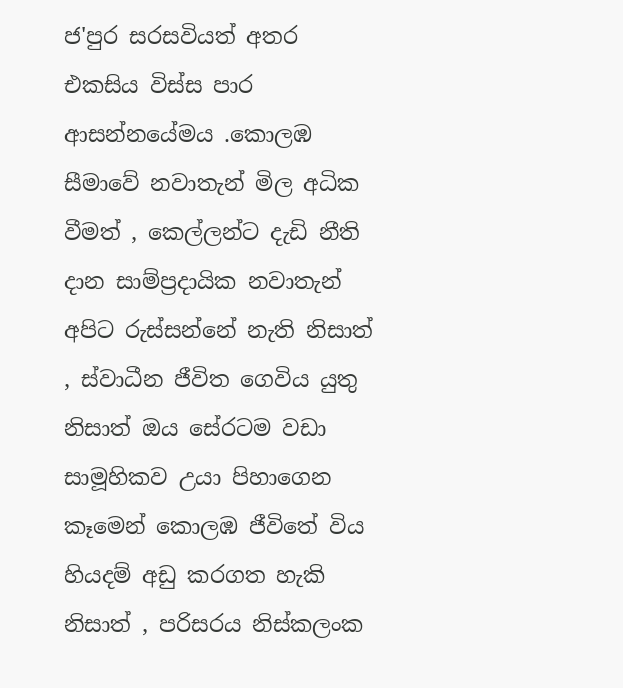ජ'පුර සරසවියත් අතර එකසිය විස්ස පාර ආසන්නයේමය .කොලඹ සීමාවේ නවාතැන් මිල අධික වීමත් , කෙල්ලන්ට දැඩි නීති දාන සාම්ප්‍රදායික නවාතැන් අපිට රුස්සන්නේ නැති නිසාත් , ස්වාධීන ජීවිත ගෙවිය යුතු නිසාත් ඔය සේරටම වඩා සාමූහිකව උයා පිහාගෙන කෑමෙන් කොලඹ ජීවිතේ විය හියදම් අඩු කරගත හැකි නිසාත් , පරිසරය නිස්කලංක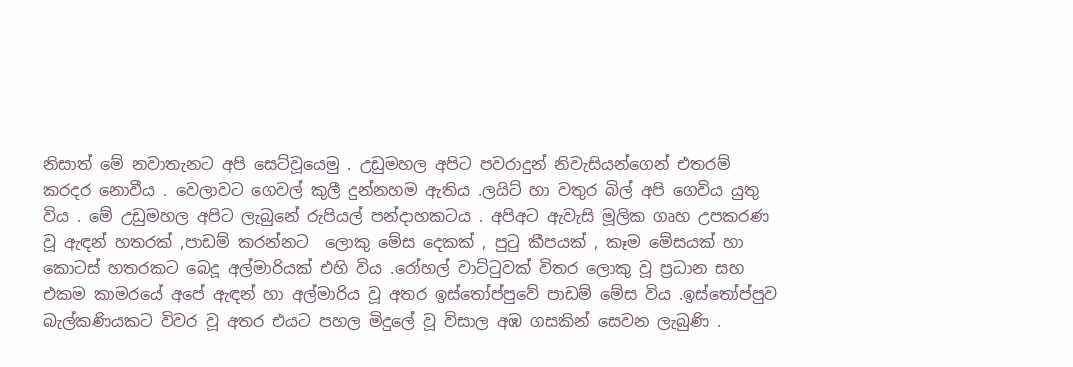නිසාත් මේ නවාතැනට අපි සෙට්වූයෙමු . උඩුමහල අපිට පවරාදුන් නිවැසියන්ගෙන් එතරම් කරදර නොවීය . වෙලාවට ගෙවල් කුලී දුන්නහම ඇතිය .ලයිට් හා වතුර බිල් අපි ගෙවිය යුතු විය . මේ උඩුමහල අපිට ලැබුනේ රුපියල් පන්දාහකටය . අපිඅට ඇවැසි මූලික ගෘහ උපකරණ වූ ඇඳන් හතරක් ,පාඩම් කරන්නට  ලොකු මේස දෙකක් , පුටු කීපයක් , කෑම මේසයක් හා කොටස් හතරකට බෙදූ අල්මාරියක් එහි විය .රෝහල් වාට්ටුවක් විතර ලොකු වූ ප්‍රධාන සහ එකම කාමරයේ අපේ ඇඳන් හා අල්මාරිය වූ අතර ඉස්තෝප්පුවේ පාඩම් මේස විය .ඉස්තෝප්පුව බැල්කණියකට විවර වූ අතර එයට පහල මිදුලේ වූ විසාල අඹ ගසකින් සෙවන ලැබුණි .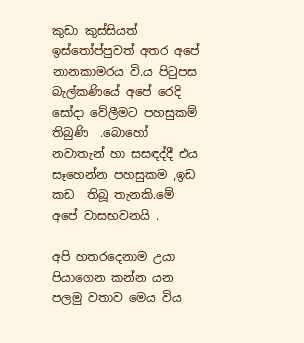කුඩා කුස්සියත් ඉස්තෝප්පුවත් අතර අපේ නානකාමරය වි.ය පිටුපස බැල්කණියේ අපේ රෙදි සෝදා වේලීමට පහසුකම් තිබුණි  .බොහෝ නවාතැන් හා සසඳද්දී එය සෑහෙන්න පහසුකම ,ඉඩ කඩ  තිබූ තැනකි.මේ අපේ වාසභවනයි .

අපි හතරදෙනාම උයා පියාගෙන කන්න යන පලමු වතාව මෙය විය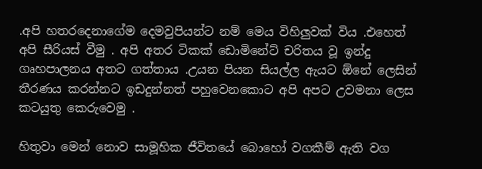.අපි හතරදෙනාගේම දෙමවුපියන්ට නම් මෙය විහිලුවක් විය .එහෙත් අපි සීරියස් වීමු . අපි අතර ටිකක් ඩොමිනේට් චරිතය වූ ඉන්දු ගෘහපාලනය අතට ගත්තාය .උයන පියන සියල්ල ඇයට ඕනේ ලෙසින් තීරණය කරන්නට ඉඩදුන්නත් පහුවෙනකොට අපි අපට උවමනා ලෙස කටයුතු කෙරුවෙමු .

හිතුවා මෙන් නොව සාමූහික ජීවිතයේ බොහෝ වගකීම් ඇති වග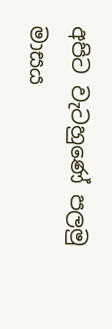අපිට වැටහුණේ පලමු මාසය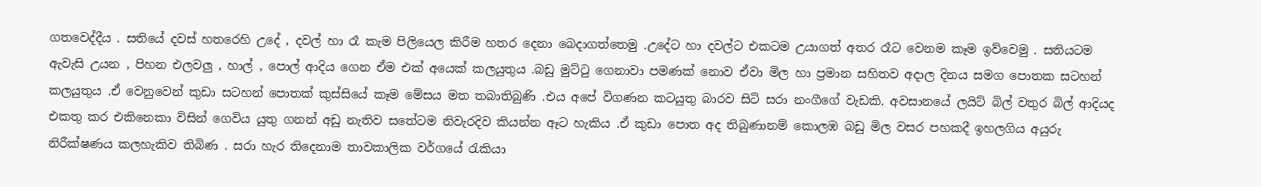ගතවෙද්දීය . සතියේ දවස් හතරෙහි උදේ , දවල් හා රෑ කැම පිලියෙල කිරීම හතර දෙනා බෙදාගත්තෙමු .උදේට හා දවල්ට එකටම උයාගත් අතර රෑට වෙනම කෑම ඉව්වෙමු . සතියටම ඇවැසි උයන , පිහන එලවලු , හාල් , පොල් ආදිය ගෙන ඒම එක් අයෙක් කලයුතුය .බඩු මුට්ටු ගෙනාවා පමණක් නොව ඒවා මිල හා ප්‍රමාන සහිතව අදාල දිනය සමග පොතක සටහන් කලයුතුය .ඒ වෙනුවෙන් කුඩා සටහන් පොතක් කුස්සියේ කෑම මේසය මත තබාතිබුණි .එය අපේ විගණන කටයුතු බාරව සිටි සරා නංගීගේ වැඩකි. අවසානයේ ලයිට් බිල් වතුර බිල් ආදියද එකතු කර එකිනෙකා විසින් ගෙවිය යුතු ගනන් අඩු නැතිව සතේටම නිවැරදිව කියන්න ඈට හැකිය .ඒ කුඩා පොත අද තිබුණානම් කොලඹ බඩු මිල වසර පහකදී ඉහලගිය අයුරු නිරීක්ෂණය කලහැකිව තිබිණ . සරා හැර තිදෙනාම තාවකාලික වර්ගයේ රැකියා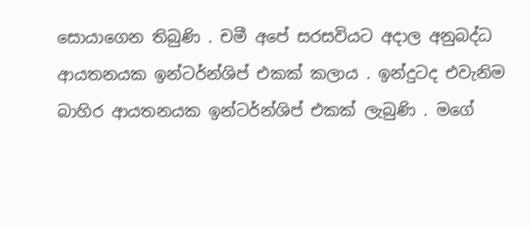සොයාගෙන තිබුණි . චමී අපේ සරසවියට අදාල අනුබද්ධ ආයතනයක ඉන්ටර්න්ශිප් එකක් කලාය . ඉන්දුටද එවැනිම බාහිර ආයතනයක ඉන්ටර්න්ශිප් එකක් ලැබුණි . මගේ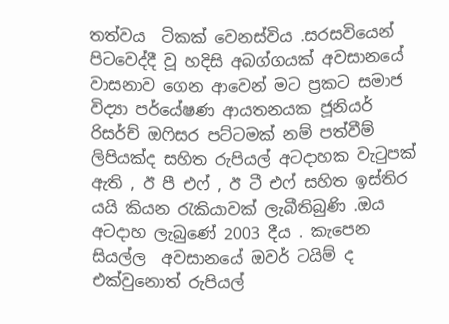තත්වය  ටිකක් වෙනස්විය .සරසවියෙන් පිටවෙද්දී වූ හදිසි අබග්ගයක් අවසානයේ  වාසනාව ගෙන ආවෙන් මට ප්‍රකට සමාජ විද්‍යා පර්යේෂණ ආයතනයක ජූනියර් රිසර්ච් ඔෆිසර පට්ටමක් නම් පත්වීම් ලිපියක්ද සහිත රුපියල් අටදාහක වැටුපක් ඇති , ඊ පී එෆ් , ඊ ටී එෆ් සහිත ඉස්තිර යයි කියන රැකියාවක් ලැබීතිබුණි .ඔය අටදාහ ලැබුණේ 2003 දීය . කැපෙන සියල්ල  අවසානයේ ඔවර් ටයිම් ද එක්වුනොත් රුපියල්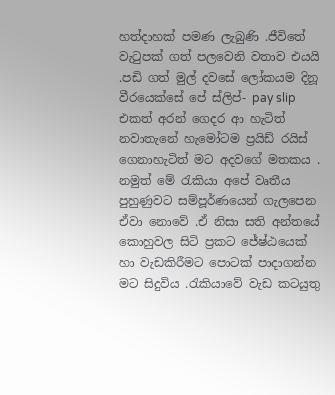හත්දාහක් පමණ ලැබුණි .ජීවිතේ වැටුපක් ගත් පලවෙනි වතාව එයයි .පඩි ගත් මුල් දවසේ ලෝකයම දිනූ වීරයෙක්සේ පේ ස්ලිප්- pay slip එකත් අරන් ගෙදර ආ හැටිත් නවාතැනේ හැමෝටම ප්‍රයිඩ් රයිස් ගෙනාහැටිත් මට අදවගේ මතකය . නමුත් මේ රැකියා අපේ වෘතීය පුහුණුවට සම්පූර්ණයෙන් ගැලපෙන ඒවා නොවේ .ඒ නිසා සති අන්තයේ කොහුවල සිටි ප්‍රකට ජේෂ්ඨයෙක් හා වැඩකිරීමට පොටක් පාදාගන්න මට සිදුවිය .රැකියාවේ වැඩ කටයුතු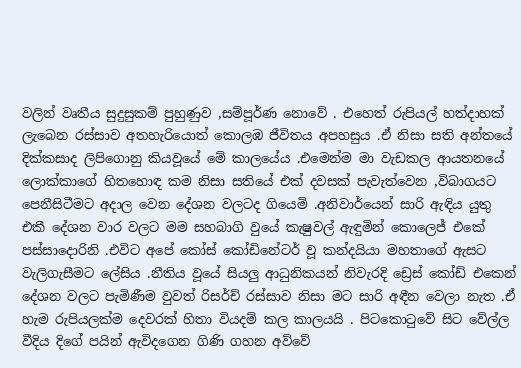වලින් වෘතීය සුදුසුකම් පුහුණුව ,සම්පූර්ණ නොවේ . එහෙත් රුපියල් හත්දාහක් ලැබෙන රස්සාව අතහැරියොත් කොලඹ ජීවිතය අපහසුය .ඒ නිසා සති අන්තයේ දික්කසාද ලිපිගොනු කියවූයේ මේ කාලයේය .එමෙන්ම මා වැඩකල ආයතනයේ ලොක්කාගේ හිතහොඳ කම නිසා සතියේ එක් දවසක් පැවැත්වෙන ,විබාගයට පෙනීසිටීමට අදාල වෙන දේශන වලටද ගියෙමි .අනිවාර්යෙන් සාරි ඇඳිය යුතු එකී දේශන වාර වලට මම සහබාගි වුයේ කැෂුවල් ඇඳුමින් කොලෙජ් එකේ පස්සාදොරිනි .එවිට අපේ කෝස් කෝඩිනේටර් වූ කන්දයියා මහතාගේ ඇසට වැලිගැසීමට ලේසිය .නීතිය වූයේ සියලු ආධුනිකයන් නිවැරදි ඩ්‍රෙස් කෝඩ් එකෙන්  දේශන වලට පැමිණීම වුවත් රිසර්ච් රස්සාව නිසා මට සාරි අඳීන වෙලා නැත .ඒ හැම රුපියලක්ම දෙවරක් හිතා වියදම් කල කාලයයි . පිටකොටුවේ සිට වේල්ල වීදිය දිගේ පයින් ඇවිදගෙන ගිණි ගහන අව්වේ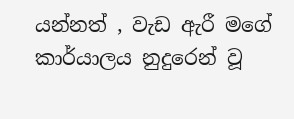යන්නත් , වැඩ ඇරී මගේ කාර්යාලය නුදුරෙන් වූ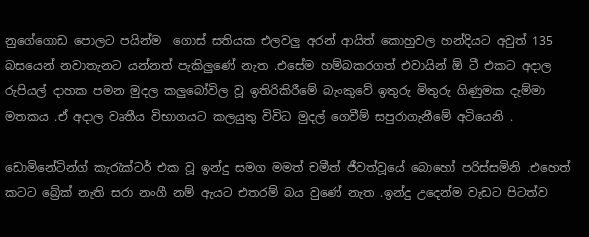නුගේගොඩ පොලට පයින්ම  ගොස් සතියක එලවලු අරන් ආයිත් කොහුවල හන්දියට අවුත් 135 බසයෙන් නවාතැනට යන්නත් පැකිලුණේ නැත .එසේම හම්බකරගත් එවායින් ඕ ටී එකට අදාල රුපියල් දාහක පමන මුදල කලුබෝවිල වූ ඉතිරිකිරීමේ බැංකුවේ ඉතුරු මිතුරු ගිණුමක දැම්මා මතකය .ඒ අදාල වෘතීය විභාගයට කලයුතු විවිධ මුදල් ගෙවීම් සපුරාගැනීමේ අටියෙනි .

ඩොමිනේටින්ග් කැරැක්ටර් එක වූ ඉන්දු සමග මමත් චමීත් ජීවත්වූයේ බොහෝ පරිස්සමිනි .එහෙත් කටට බ්‍රේක් නැති සරා නංගී නම් ඇයට එතරම් බය වුණේ නැත .ඉන්දු උදෙන්ම වැඩට පිටත්ව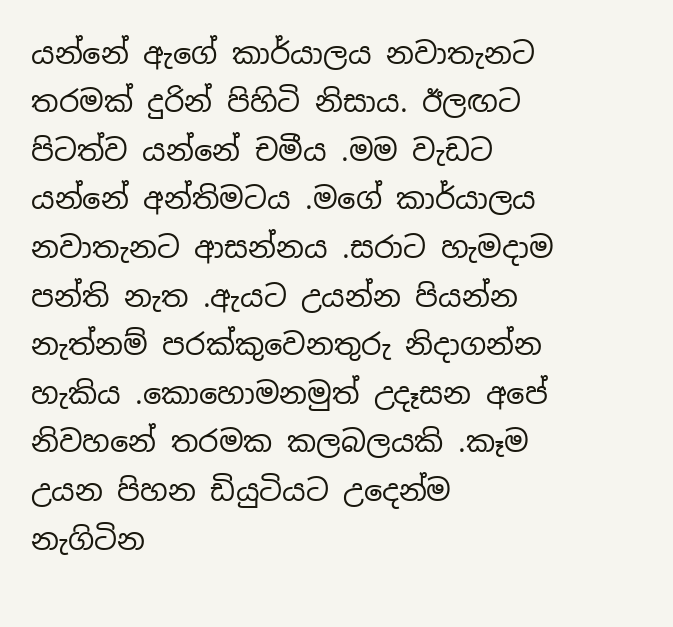යන්නේ ඇගේ කාර්යාලය නවාතැනට තරමක් දුරින් පිහිටි නිසාය. ඊලඟට පිටත්ව යන්නේ චමීය .මම වැඩට යන්නේ අන්තිමටය .මගේ කාර්යාලය නවාතැනට ආසන්නය .සරාට හැමදාම පන්ති නැත .ඇයට උයන්න පියන්න නැත්නම් පරක්කුවෙනතුරු නිදාගන්න හැකිය .කොහොමනමුත් උදෑසන අපේ නිවහනේ තරමක කලබලයකි .කෑම උයන පිහන ඩියුටියට උදෙන්ම නැගිටින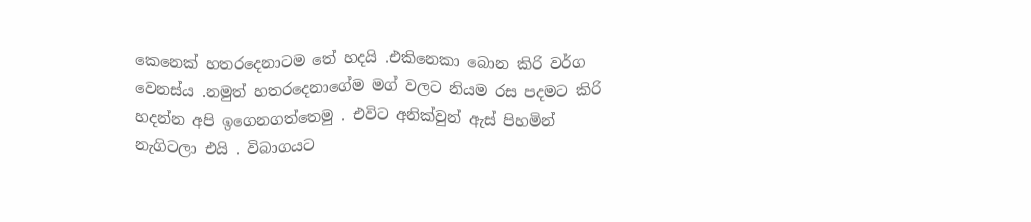කෙනෙක් හතරදෙනාටම තේ හදයි .එකිනෙකා බොන කිරි වර්ග වෙනස්ය .නමුත් හතරදෙනාගේම මග් වලට නියම රස පදමට කිරි හදන්න අපි ඉගෙනගත්තෙමු . එවිට අනික්වුන් ඇස් පිහමින් නැගිටලා එයි . විබාගයට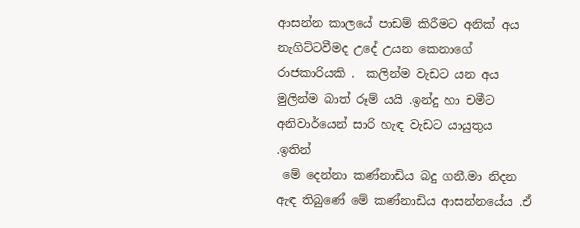ආසන්න කාලයේ පාඩම් කිරීමට අනික් අය නැගිට්ටවීමද උදේ උයන කෙනාගේ රාජකාරියකි .  කලින්ම වැඩට යන අය මුලින්ම බාත් රූම් යයි .ඉන්දු හා චමීට අනිවාර්යෙන් සාරි හැඳ වැඩට යායුතුය .ඉතින්
 මේ දෙන්නා කණ්නාඩිය බදු ගනී.මා නිදන ඇඳ තිබුණේ මේ කණ්නාඩිය ආසන්නයේය .ඒ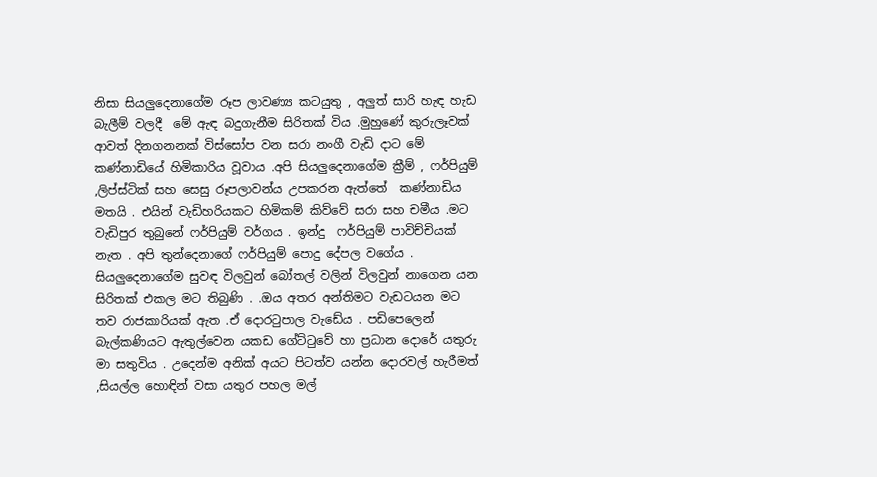නිසා සියලුදෙනාගේම රූප ලාවණ්‍ය කටයුතු , අලුත් සාරි හැඳ හැඩ බැලීම් වලදී  මේ ඇඳ බදුගැනීම සිරිතක් විය .මුහුණේ කුරුලෑවක් ආවත් දිනගනනක් විස්සෝප වන සරා නංගී වැඩි දාට මේ කණ්නාඩියේ හිමිකාරිය වූවාය .අපි සියලුදෙනාගේම ක්‍රීම් , ෆර්පියුම් ,ලිප්ස්ටික් සහ සෙසු රූපලාවන්ය උපකරන ඇත්තේ  කණ්නාඩිය මතයි . එයින් වැඩිහරියකට හිමිකම් කිව්වේ සරා සහ චමීය .මට වැඩිපුර තුබුනේ ෆර්පියුම් වර්ගය . ඉන්දු  ෆර්පියුම් පාවිච්චියක් නැත . අපි තුන්දෙනාගේ ෆර්පියුම් පොදු දේපල වගේය . සියලුදෙනාගේම සුවඳ විලවුන් බෝතල් වලින් විලවුන් නාගෙන යන සිරිතක් එකල මට තිබුණි . .ඔය අතර අන්තිමට වැඩටයන මට තව රාජකාරියක් ඇත .ඒ දොරටුපාල වැඩේය . පඩිපෙලෙන් බැල්කණියට ඇතුල්වෙන යකඩ ගේට්ටුවේ හා ප්‍රධාන දොරේ යතුරු මා සතුවිය . උදෙන්ම අනික් අයට පිටත්ව යන්න දොරවල් හැරීමත් ,සියල්ල හොඳින් වසා යතුර පහල මල්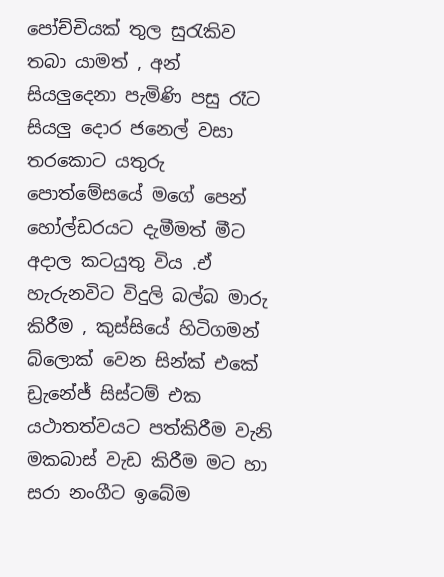පෝච්චියක් තුල සුරැකිව තබා යාමත් , අන් සියලුදෙනා පැමිණි පසු රෑට සියලු දොර ජනෙල් වසා තරකොට යතුරු පොත්මේසයේ මගේ පෙන් හෝල්ඩරයට දැමීමත් මීට අදාල කටයුතු විය .ඒ හැරුනවිට විදුලි බල්බ මාරු කිරීම , කුස්සියේ හිටිගමන් බ්ලොක් වෙන සින්ක් එකේ ඩ්‍රැනේජ් සිස්ටම් එක යථාතත්වයට පත්කිරීම වැනි මකබාස් වැඩ කිරීම මට හා සරා නංගීට ඉබේම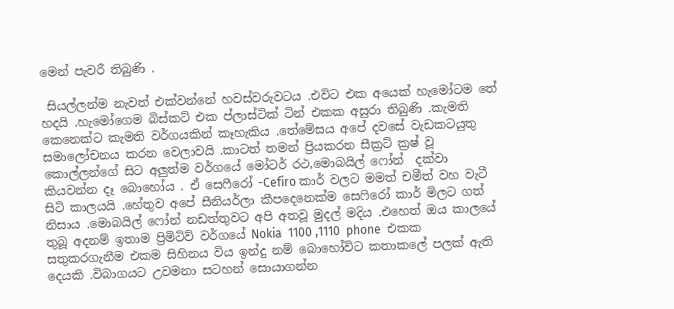මෙන් පැවරී තිබුණි .

 සියල්ලන්ම නැවත් එක්වන්නේ හවස්වරුවටය .එවිට එක අයෙක් හැමෝටම තේ හදයි .හැමෝගෙම බිස්කට් එක ප්ලාස්ටික් ටින් එකක අසුරා තිබුණි .කැමති කෙනෙක්ට කැමති වර්ගයකින් කෑහැකිය .තේමේසය අපේ දවසේ වැඩකටයුතු සමාලෝචනය කරන වෙලාවයි .කාටත් තමන් ප්‍රියකරන සීක්‍රට් ක්‍රෂ් වූ කොල්ලන්ගේ සිට අලුත්ම වර්ගයේ මෝටර් රථ,මොබයිල් ෆෝන්  දක්වා කියවන්න දෑ බොහෝය . ඒ සෙෆීරෝ -Cefiro කාර් වලට මමත් චමීත් වහ වැටී සිටි කාලයයි .හේතුව අපේ සීනියර්ලා කීපදෙනෙක්ම සෙෆිරෝ කාර් මිලට ගත් නිසාය .මොබයිල් ෆෝන් නඩත්තුවට අපි අතවූ මුදල් මදිය .එහෙත් ඔය කාලයේ තුබූ අදනම් ඉතාම ප්‍රිමිටිව් වර්ගයේ Nokia  1100 ,1110  phone  එකක සතුකරගැනීම එකම සිහිනය විය ඉන්දු නම් බොහෝවිට කතාකලේ පලක් ඇති දෙයකි .විබාගයට උවමනා සටහන් සොයාගන්න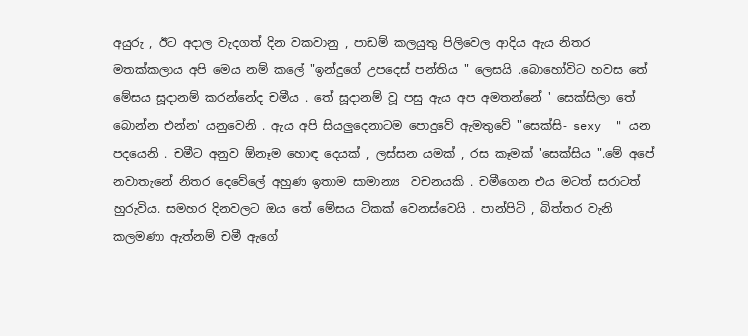අයුරු , ඊට අදාල වැදගත් දින වකවානු , පාඩම් කලයුතු පිලිවෙල ආදිය ඇය නිතර මතක්කලාය අපි මෙය නම් කලේ "ඉන්දුගේ උපදෙස් පන්තිය " ලෙසයි .බොහෝවිට හවස තේ මේසය සූදානම් කරන්නේද චමීය . තේ සූදානම් වූ පසු ඇය අප අමතන්නේ ' සෙක්සිලා තේ බොන්න එන්න' යනුවෙනි . ඇය අපි සියලුදෙනාටම පොදුවේ ඇමතුවේ "සෙක්සි- sexy  " යන පදයෙනි . චමීට අනුව ඕනෑම හොඳ දෙයක් , ලස්සන යමක් , රස කෑමක් 'සෙක්සිය ".මේ අපේ නවාතැනේ නිතර දෙවේලේ අහුණ ඉතාම සාමාන්‍ය  වචනයකි . චමීගෙන එය මටත් සරාටත් හුරුවිය. සමහර දිනවලට ඔය තේ මේසය ටිකක් වෙනස්වෙයි . පාන්පිටි , බිත්තර වැනි කලමණා ඇත්නම් චමී ඇගේ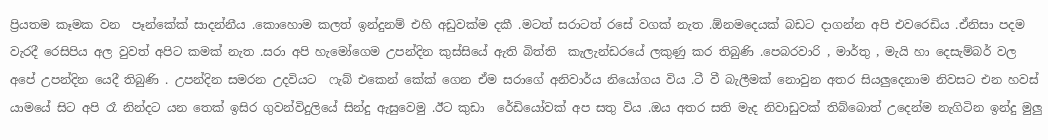ප්‍රියතම කෑමක වන  පෑන්කේක් සාදන්නීය .කොහොම කලත් ඉන්දුනම් එහි අඩුවක්ම දකී .මටත් සරාටත් රසේ වගක් නැත .ඕනමදෙයක් බඩට දාගන්න අපි එවරෙඩිය .ඒනිසා පදම වැරදී රෙසිපිය අල වුවත් අපිට කමක් නැත .සරා අපි හැමෝගෙම උපන්දින කුස්සියේ ඇති බිත්ති  කැලැන්ඩරයේ ලකුණු කර තිබුණි .පෙබරවාරි , මාර්තු , මැයි හා දෙසැම්බර් වල අපේ උපන්දින යෙදී තිබුණි . උපන්දින සමරන උදවියට  ෆැබ් එකෙන් කේක් ගෙන ඒම සරාගේ අනිවාර්ය නියෝගය විය .ටී වී බැලීමක් නොවුන අතර සියලුදෙනාම නිවසට එන හවස් යාමයේ සිට අපි රෑ නින්දට යන තෙක් ඉසිර ගුවන්විදුලියේ සින්දු ඇසුවෙමු .ඊට කුඩා  රේඩියෝවක් අප සතු විය .ඔය අතර සති මැද නිවාඩුවක් තිබ්බොත් උදෙන්ම නැගිටින ඉන්දු මුලු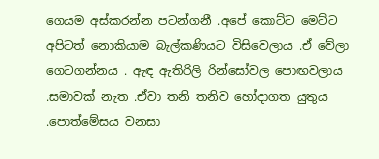ගෙයම අස්කරන්න පටන්ගනී .අපේ කොට්ට මෙට්ට අපිටත් නොකියාම බැල්කණියට විසිවෙලාය .ඒ වේලා ගෙටගන්නය . ඇඳ ඇතිරිලි රින්සෝවල පොඟවලාය .සමාවක් නැත .ඒවා තනි තනිව හෝදාගත යුතුය .පොත්මේසය වනසා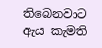තිබෙනවාට ඇය කැමති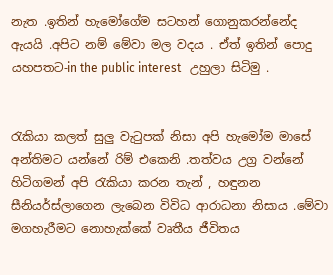නැත .ඉතින් හැමෝගේම සටහන් ගොනුකරන්නේද ඇයයි .අපිට නම් මේවා මල වදය . ඒත් ඉතින් පොදු යහපතට-in the public interest   උහුලා සිටිමු .


රැකියා කලත් සුලු වැටුපක් නිසා අපි හැමෝම මාසේ අන්තිමට යන්නේ රිම් එකෙනි .තත්වය උග්‍ර වන්නේ හිටිගමන් අපි රැකියා කරන තැන් , හඳුනන සීනියර්ස්ලාගෙන ලැබෙන විවිධ ආරාධනා නිසාය .මේවා මගහැරීමට නොහැක්කේ වෘතීය ජීවිතය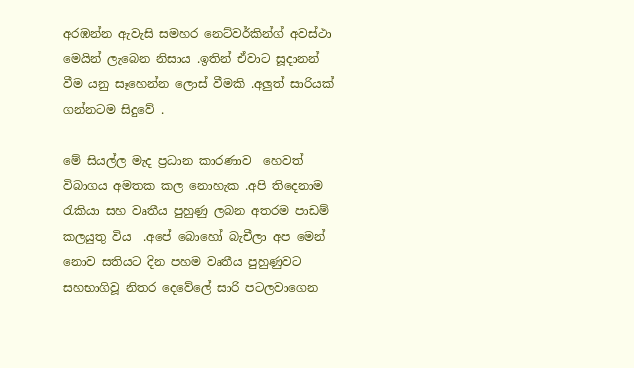අරඹන්න ඇවැසි සමහර නෙට්වර්කින්ග් අවස්ථා මෙයින් ලැබෙන නිසාය .ඉතින් ඒවාට සූදානන් වීම යනු සෑහෙන්න ලොස් වීමකි .අලුත් සාරියක් ගන්නටම සිදුවේ .

මේ සියල්ල මැද ප්‍රධාන කාරණාව  හෙවත් විබාගය අමතක කල නොහැක .අපි තිදෙනාම රැකියා සහ වෘතීය පුහුණු ලබන අතරම පාඩම් කලයුතු විය  .අපේ බොහෝ බැචීලා අප මෙන් නොව සතියට දින පහම වෘතීය පුහුණුවට සහභාගිවූ නිතර දෙවේලේ සාරි පටලවාගෙන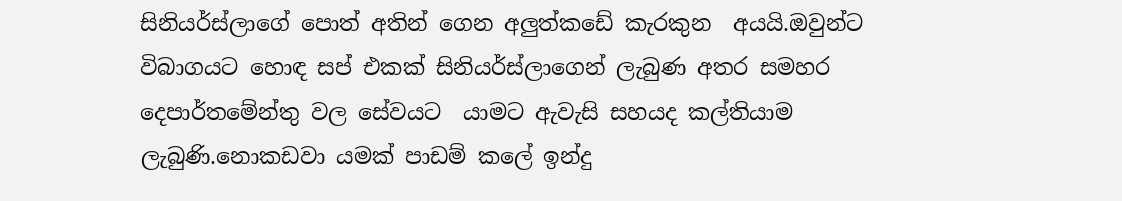සිනියර්ස්ලාගේ පොත් අතින් ගෙන අලුත්කඩේ කැරකුන  අයයි.ඔවුන්ට විබාගයට හොඳ සප් එකක් සිනියර්ස්ලාගෙන් ලැබුණ අතර සමහර දෙපාර්තමේන්තු වල සේවයට  යාමට ඇවැසි සහයද කල්තියාම ලැබුණි.නොකඩවා යමක් පාඩම් කලේ ඉන්දු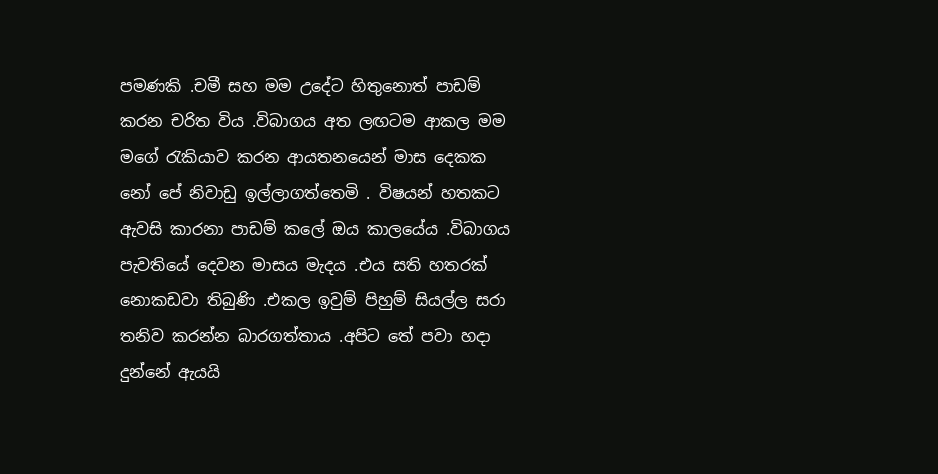පමණකි .චමී සහ මම උදේට හිතුනොත් පාඩම් කරන චරිත විය .විබාගය අත ලඟටම ආකල මම මගේ රැකියාව කරන ආයතනයෙන් මාස දෙකක නෝ පේ නිවාඩු ඉල්ලාගත්තෙමි . විෂයන් හතකට ඇවසි කාරනා පාඩම් කලේ ඔය කාලයේය .විබාගය පැවතියේ දෙවන මාසය මැදය .එය සති හතරක් නොකඩවා තිබුණි .එකල ඉවුම් පිහුම් සියල්ල සරා තනිව කරන්න බාරගත්තාය .අපිට තේ පවා හදා දුන්නේ ඇයයි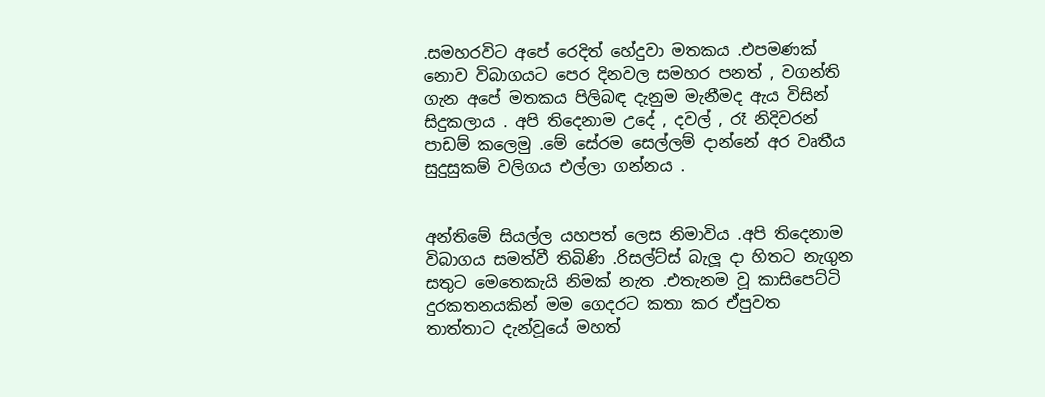.සමහරවිට අපේ රෙදිත් හේදුවා මතකය .එපමණක් නොව විබාගයට පෙර දිනවල සමහර පනත් , වගන්ති ගැන අපේ මතකය පිලිබඳ දැනුම මැනීමද ඇය විසින් සිදුකලාය . අපි තිදෙනාම උදේ , දවල් , රෑ නිදිවරන් පාඩම් කලෙමු .මේ සේරම සෙල්ලම් දාන්නේ අර වෘතීය සුදුසුකම් වලිගය එල්ලා ගන්නය .


අන්තිමේ සියල්ල යහපත් ලෙස නිමාවිය .අපි තිදෙනාම විබාගය සමත්වී තිබිණි .රිසල්ට්ස් බැලූ දා හිතට නැගුන සතුට මෙතෙකැයි නිමක් නැත .එතැනම වූ කාසිපෙට්ටි දුරකතනයකින් මම ගෙදරට කතා කර ඒපුවත තාත්තාට දැන්වූයේ මහත්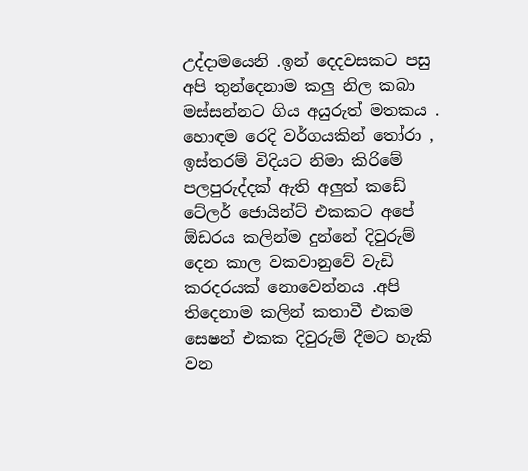උද්දාමයෙනි .ඉන් දෙදවසකට පසු අපි තුන්දෙනාම කලු නිල කබා මස්සන්නට ගිය අයුරුත් මතකය . හොඳම රෙදි වර්ගයකින් තෝරා , ඉස්තරම් විදියට නිමා කිරිමේ පලපුරුද්දක් ඇති අලුත් කඩේ ටේලර් ජොයින්ට් එකකට අපේ ඕඩරය කලින්ම දුන්නේ දිවුරුම් දෙන කාල වකවානුවේ වැඩි කරදරයක් නොවෙන්නය .අපි තිදෙනාම කලින් කතාවී එකම සෙෂන් එකක දිවුරුම් දීමට හැකි වන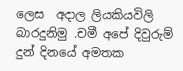ලෙස  අදාල ලියකියවිලි බාරදුනිමු .චමී අපේ දිවුරුම් දුන් දිනයේ අමතක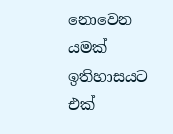නොවෙන යමක් ඉතිහාසයට එක්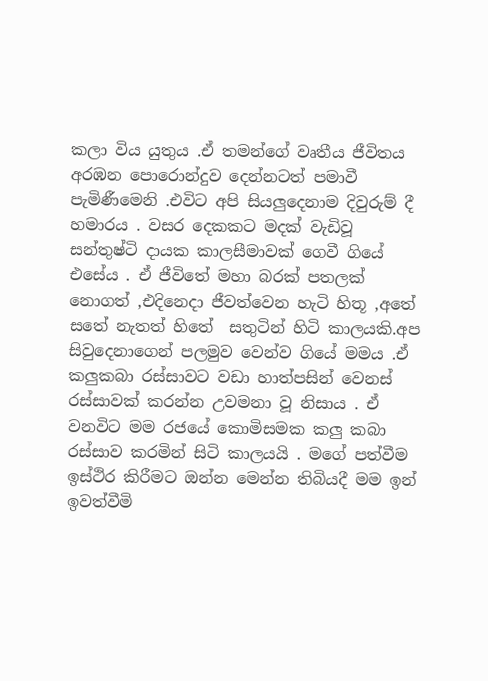කලා විය යුතුය .ඒ තමන්ගේ වෘතීය ජීවිතය අරඹන පොරොන්දුව දෙන්නටත් පමාවී පැමිණීමෙනි .එවිට අපි සියලුදෙනාම දිවුරුම් දී හමාරය . වසර දෙකකට මදක් වැඩිවූ සන්තුෂ්ටි දායක කාලසීමාවක් ගෙවී ගියේ එසේය . ඒ ජීවිතේ මහා බරක් පතලක් නොගත් ,එදිනෙදා ජීවත්වෙන හැටි හිතූ ,අතේ සතේ නැතත් හිතේ  සතුටින් හිටි කාලයකි.අප සිවුදෙනාගෙන් පලමුව වෙන්ව ගියේ මමය .ඒ කලුකබා රස්සාවට වඩා හාත්පසින් වෙනස් රස්සාවක් කරන්න උවමනා වූ නිසාය . ඒ වනවිට මම රජයේ කොමිසමක කලු කබා රස්සාව කරමින් සිටි කාලයයි . මගේ පත්වීම ඉස්ථිර කිරීමට ඔන්න මෙන්න තිබියදී මම ඉන් ඉවත්වීමි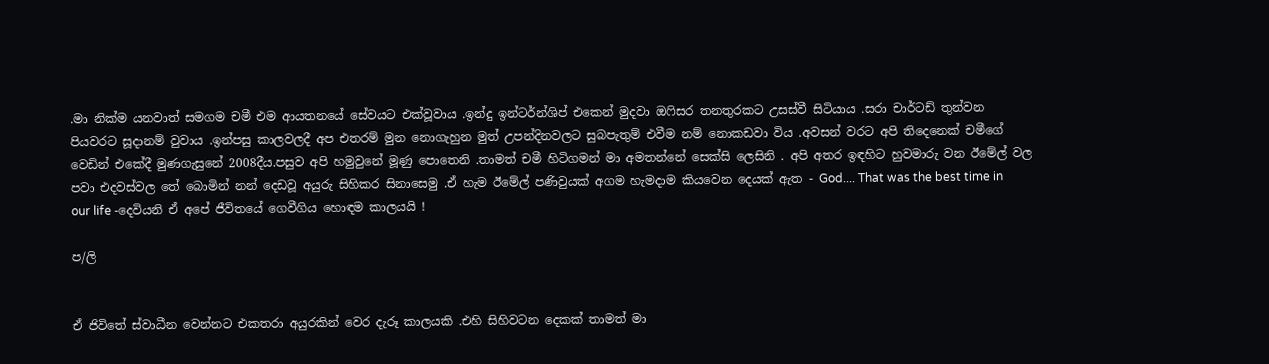.මා නික්ම යනවාත් සමගම චමී එම ආයතනයේ සේවයට එක්වූවාය .ඉන්දු ඉන්ටර්න්ශිප් එකෙන් මුදවා ඔෆිසර තනතුරකට උසස්වී සිටියාය .සරා චාර්ටඩ් තුන්වන පියවරට සූදානම් වුවාය .ඉන්පසු කාලවලදී අප එතරම් මුන නොගැහුන මුත් උපන්දිනවලට සුබපැතුම් එවීම නම් නොකඩවා විය .අවසන් වරට අපි තිදෙනෙක් චමීගේ වෙඩින් එකේදී මුණගැසුනේ 2008දීය.පසුව අපි හමුවුනේ මූණු පොතෙනි .තාමත් චමී හිටිගමන් මා අමතන්නේ සෙක්සි ලෙසිනි . අපි අතර ඉඳහිට හුවමාරු වන ඊමේල් වල පවා එදවස්වල තේ බොමින් නන් දෙඩවූ අයුරු සිහිකර සිනාසෙමු .ඒ හැම ඊමේල් පණිවුයක් අගම හැමදාම කියවෙන දෙයක් ඇත - God.... That was the best time in our life -දෙවියනි ඒ අපේ ජීවිතයේ ගෙවීගිය හොඳම කාලයයි !

ප/ලි


ඒ ජිවිතේ ස්වාධීන වෙන්නට එකතරා අයුරකින් වෙර දැරූ කාලයකි .එහි සිහිවටන දෙකක් තාමත් මා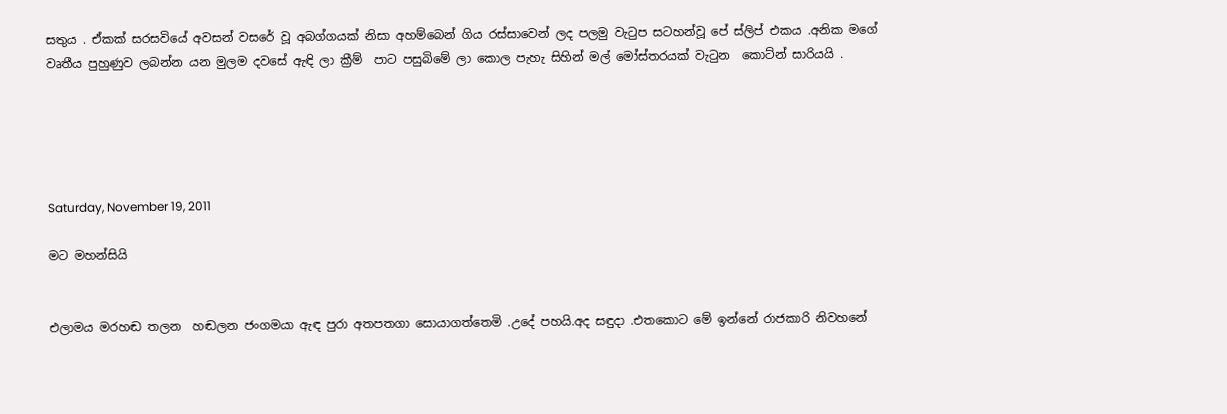සතුය . ඒකක් සරසවියේ අවසන් වසරේ වූ අබග්ගයක් නිසා අහම්බෙන් ගිය රස්සාවෙන් ලද පලමු වැටුප සටහන්වූ පේ ස්ලිප් එකය .අනික මගේ වෘතීය පුහුණුව ලබන්න යන මුලම දවසේ ඇඳි ලා ක්‍රීම්  පාට පසුබිමේ ලා කොල පැහැ සිහින් මල් මෝස්තරයක් වැටුන  කොට්න් සාරියයි .





Saturday, November 19, 2011

මට මහන්සියි


එලාමය මරහඬ තලන  හඬලන ජංගමයා ඇඳ පුරා අතපතගා සොයාගත්තෙමි .උදේ පහයි.අද සඳුදා .එතකොට මේ ඉන්නේ රාජකාරි නිවහනේ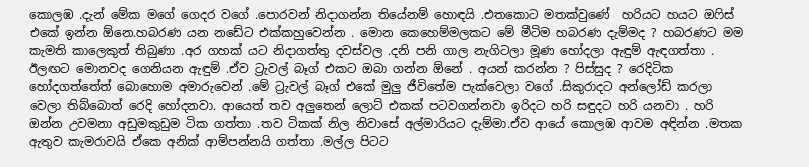කොලඹ .දැන් මේක මගේ ගෙදර වගේ .පොරවන් නිදාගන්න තියේනම් හොඳයි .එතකොට මතක්වුණේ  හරියට හයට ඔෆිස් එකේ ඉන්න ඕනෙ.හබරණ යන නඩේට එක්කහුවෙන්න . මොන කෙහෙම්මලකට මේ මීටිම හබරණ දැම්මද ? හබරණට මම කැමති කාලෙකුත් තිබුණා .අර ගහක් යට නිදාගත්තු දවස්වල .දනි පනි ගාල නැගිටලා මූණ හෝදලා ඇඳුම් ඇඳගත්තා . ඊලඟට මොනවද ගෙනියන ඇඳුම් .ඒව ට්‍රැවල් බෑග් එකට ඔබා ගන්න ඕනේ . අයන් කරන්න ? පිස්සුද ? රෙදිටික හෝදගත්තේත් බොහොම අමාරුවෙන් .මේ ට්‍රැවල් බෑග් එකේ මුලු ජීවිතේම පැක්වෙලා වගේ .සිකුරාදට අන්ලෝඩ් කරලා වෙලා තිබ්බොත් රෙදි හෝදනවා. ආයෙත් තව අලුතෙන් ලොට් එකක් පටවගන්නවා ඉරිදට හරි සඳුදට හරි යනවා . හරි ඔන්න උවමනා අඩුමකුඩුම ටික ගත්තා .තව ටිකක් නිල නිවාසේ අල්මාරියට දැම්මා.ඒව ආයේ කොලඹ ආවම අඳින්න .මතක ඇතුව කැමරාවයි ඒකෙ අනික් ආම්පන්නයි ගත්තා .මල්ල පිටට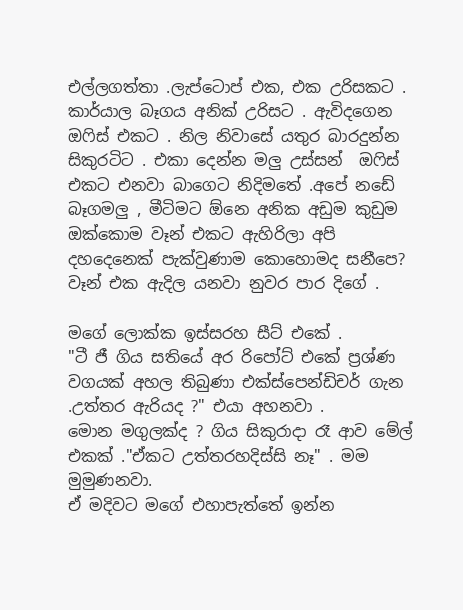එල්ලගත්තා .ලැප්ටොප් එක, එක උරිසකට . කාර්යාල බෑගය අනික් උරිසට . ඇවිදගෙන ඔෆිස් එකට . නිල නිවාසේ යතුර බාරදුන්න සිකුරටිට . එකා දෙන්න මලු උස්සන්  ඔෆිස් එකට එනවා බාගෙට නිදිමතේ .අපේ නඩේ බෑගමලු , මීටිමට ඕනෙ අනික අඩුම කුඩුම ඔක්කොම වෑන් එකට ඇහිරිලා අපි දහදෙනෙක් පැක්වුණාම කොහොමද සනීපෙ? වෑන් එක ඇදිල යනවා නුවර පාර දිගේ .

මගේ ලොක්ක ඉස්සරහ සීට් එකේ .
"ටී ජී ගිය සතියේ අර රිපෝට් එකේ ප්‍රශ්ණ වගයක් අහල තිබුණා එක්ස්පෙන්ඩිචර් ගැන .උත්තර ඇරියද ?" එයා අහනවා .
මොන මගුලක්ද ? ගිය සිකුරාදා රෑ ආව මේල් එකක් ."ඒකට උත්තරහදිස්සි නෑ" . මම මුමුණනවා.
ඒ මදිවට මගේ එහාපැත්තේ ඉන්න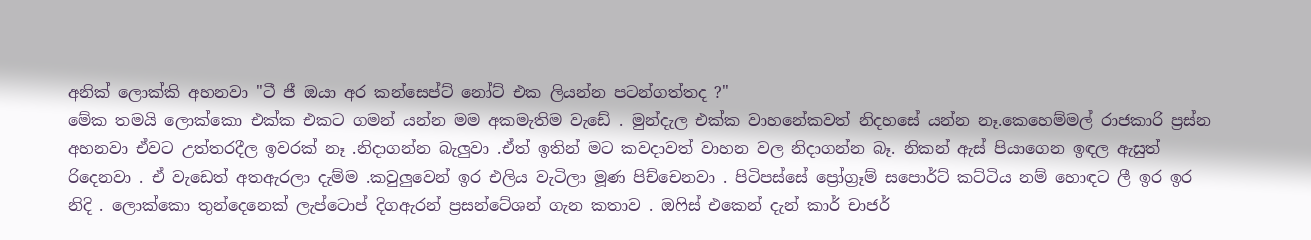අනික් ලොක්කි අහනවා "ටී ජී ඔයා අර කන්සෙප්ට් නෝට් එක ලියන්න පටන්ගත්තද ?"
මේක තමයි ලොක්කො එක්ක එකට ගමන් යන්න මම අකමැතිම වැඩේ . මුන්දැල එක්ක වාහනේකවත් නිදහසේ යන්න නෑ.කෙහෙම්මල් රාජකාරි ප්‍රස්න අහනවා ඒවට උත්තරදීල ඉවරක් නෑ .නිදාගන්න බැලුවා .ඒත් ඉතින් මට කවදාවත් වාහන වල නිදාගන්න බෑ. නිකන් ඇස් පියාගෙන ඉඳල ඇසුත් රිදෙනවා . ඒ වැඩෙත් අතඇරලා දැම්ම .කවුලුවෙන් ඉර එලිය වැටිලා මූණ පිච්චෙනවා . පිටිපස්සේ ප්‍රෝග්‍රෑම් සපොර්ට් කට්ටිය නම් හොඳට ලී ඉර ඉර නිදි . ලොක්කො තුන්දෙනෙක් ලැප්ටොප් දිගඇරන් ප්‍රසන්ටේශන් ගැන කතාව . ඔෆිස් එකෙන් දැන් කාර් චාජර්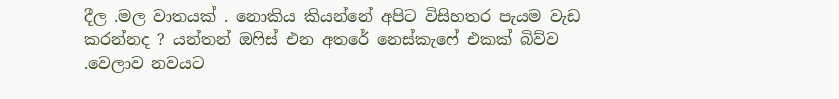දීල .මල වාතයක් . නොකිය කියන්නේ අපිට විසිහතර පැයම වැඩ කරන්නද ? යන්තන් ඔෆිස් එන අතරේ නෙස්කැෆේ එකක් බිව්ව .වෙලාව නවයට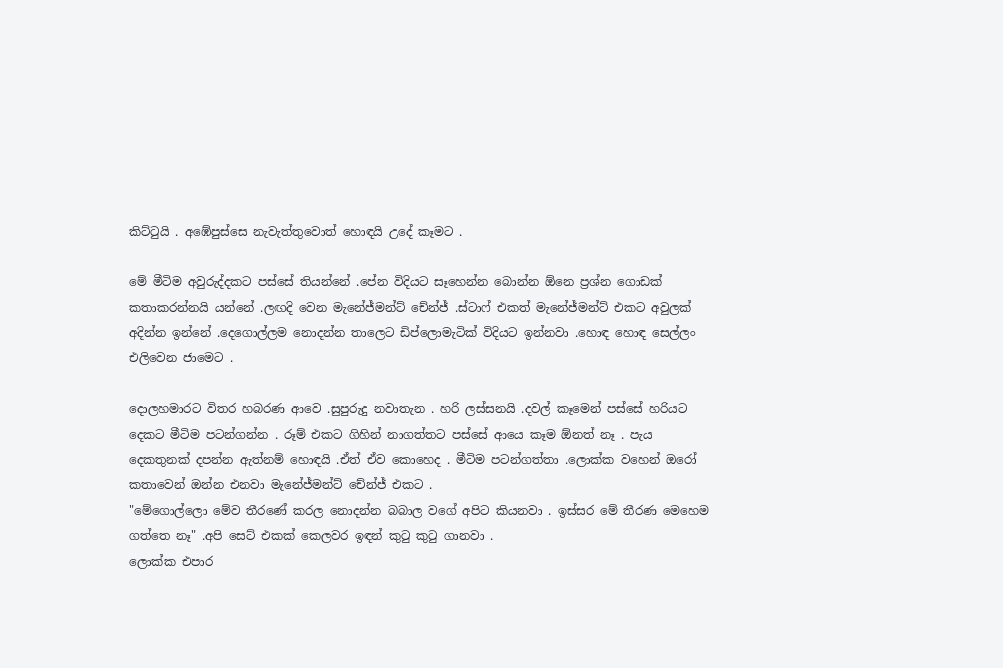කිට්ටුයි . අඹේපුස්සෙ නැවැත්තුවොත් හොඳයි උදේ කෑමට .

මේ මීටිම අවුරුද්දකට පස්සේ තියන්නේ .පේන විදියට සෑහෙන්න බොන්න ඕනෙ ප්‍රශ්න ගොඩක් කතාකරන්නයි යන්නේ .ලඟදි වෙන මැනේජ්මන්ට් චේන්ජ් .ස්ටාෆ් එකත් මැනේජ්මන්ට් එකට අවුලක් අදින්න ඉන්නේ .දෙගොල්ලම නොදන්න තාලෙට ඩිප්ලොමැටික් විදියට ඉන්නවා .හොඳ හොඳ සෙල්ලං එලිවෙන ජාමෙට .

දොලහමාරට විතර හබරණ ආවෙ .සුපුරුදු නවාතැන . හරි ලස්සනයි .දවල් කෑමෙන් පස්සේ හරියට දෙකට මීටිම පටන්ගන්න . රූම් එකට ගිහින් නාගත්තට පස්සේ ආයෙ කෑම ඕනත් නෑ . පැය දෙකතුනක් දපන්න ඇත්නම් හොඳයි .ඒත් ඒව කොහෙද . මීටිම පටන්ගත්තා .ලොක්ක වහෙන් ඔරෝ කතාවෙන් ඔන්න එනවා මැනේජ්මන්ට් චේන්ජ් එකට .
"මේගොල්ලො මේව තීරණේ කරල නොදන්න බබාල වගේ අපිට කියනවා . ඉස්සර මේ තීරණ මෙහෙම ගත්තෙ නෑ" .අපි සෙට් එකක් කෙලවර ඉඳන් කුටු කුටු ගානවා .
ලොක්ක එපාර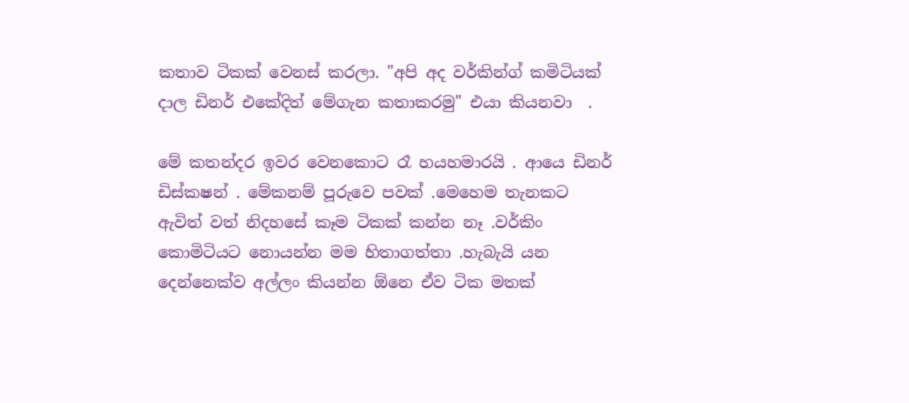කතාව ටිකක් වෙනස් කරලා. "අපි අද වර්කින්ග් කමිටියක් දාල ඩිනර් එකේදිත් මේගැන කතාකරමු" එයා කියනවා  .

මේ කතන්දර ඉවර වෙනකොට රෑ හයහමාරයි . ආයෙ ඩිනර්  ඩිස්කෂන් . මේකනම් පූරුවෙ පවක් .මෙහෙම තැනකට ඇවිත් වත් නිදහසේ කෑම ටිකක් කන්න නෑ .වර්කිං කොමිටියට නොයන්න මම හිතාගත්තා .හැබැයි යන දෙන්නෙක්ව අල්ලං කියන්න ඕනෙ ඒව ටික මතක්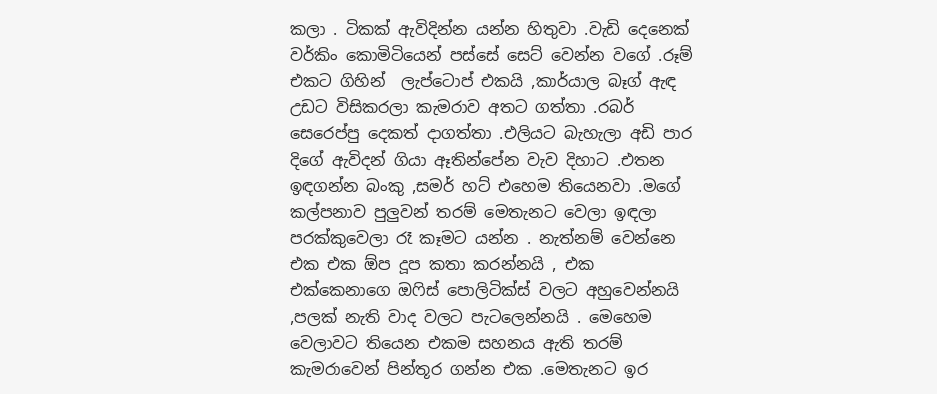කලා . ටිකක් ඇවිදින්න යන්න හිතුවා .වැඩි දෙනෙක් වර්කිං කොමිටියෙන් පස්සේ සෙට් වෙන්න වගේ .රූම් එකට ගිහින්  ලැප්ටොප් එකයි ,කාර්යාල බෑග් ඇඳ උඩට විසිකරලා කැමරාව අතට ගත්තා .රබර් සෙරෙප්පු දෙකත් දාගත්තා .එලියට බැහැලා අඩි පාර දිගේ ඇවිදන් ගියා ඈතින්පේන වැව දිහාට .එතන ඉඳගන්න බංකු ,සමර් හට් එහෙම තියෙනවා .මගේ කල්පනාව පුලුවන් තරම් මෙතැනට වෙලා ඉඳලා පරක්කුවෙලා රෑ කෑමට යන්න . නැත්නම් වෙන්නෙ එක එක ඕප දූප කතා කරන්නයි , එක එක්කෙනාගෙ ඔෆිස් පොලිටික්ස් වලට අහුවෙන්නයි ,පලක් නැති වාද වලට පැටලෙන්නයි . මෙහෙම වෙලාවට තියෙන එකම සහනය ඇති තරම් කැමරාවෙන් පින්තූර ගන්න එක .මෙතැනට ඉර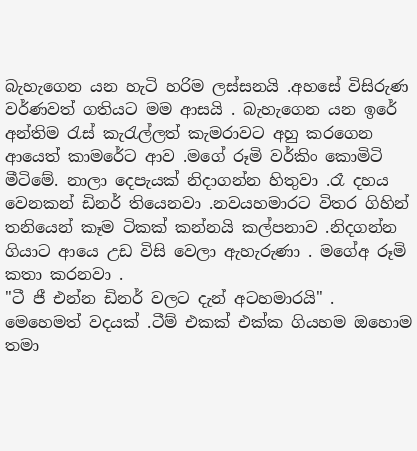බැහැගෙන යන හැටි හරිම ලස්සනයි .අහසේ විසිරුණ  වර්ණවත් ගතියට මම ආසයි . බැහැගෙන යන ඉරේ අන්තිම රැස් කැරැල්ලත් කැමරාවට අහු කරගෙන ආයෙත් කාමරේට ආව .මගේ රූමි වර්කිං කොමිටි මීටිමේ. නාලා දෙපැයක් නිදාගන්න හිතුවා .රෑ දහය වෙනකන් ඩිනර් තියෙනවා .නවයහමාරට විතර ගිහින් තනියෙන් කෑම ටිකක් කන්නයි කල්පනාව .නිදගන්න ගියාට ආයෙ උඩ විසි වෙලා ඇහැරුණා . මගේඅ රූමි කතා කරනවා .
"ටී ජී එන්න ඩිනර් වලට දැන් අටහමාරයි" . මෙහෙමත් වදයක් .ටීම් එකක් එක්ක ගියහම ඔහොම තමා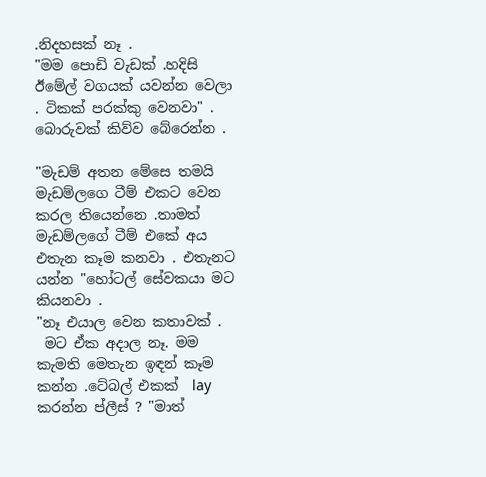.නිදහසක් නෑ .
"මම පොඩි වැඩක් .හදිසි ඊමේල් වගයක් යවන්න වෙලා . ටිකක් පරක්කු වෙනවා" . බොරුවක් කිව්ව බේරෙන්න .

"මැඩම් අතන මේසෙ තමයි  මැඩම්ලගෙ ටීම් එකට වෙන කරල තියෙන්නෙ .තාමත් මැඩම්ලගේ ටීම් එකේ අය එතැන කෑම කනවා . එතැනට යන්න "හෝටල් සේවකයා මට කියනවා .
"නෑ එයාල වෙන කතාවක් .
 මට ඒක අදාල නෑ. මම කැමති මෙතැන ඉඳන් කෑම කන්න .ටේබල් එකක්  lay කරන්න ප්ලීස් ? "මාත්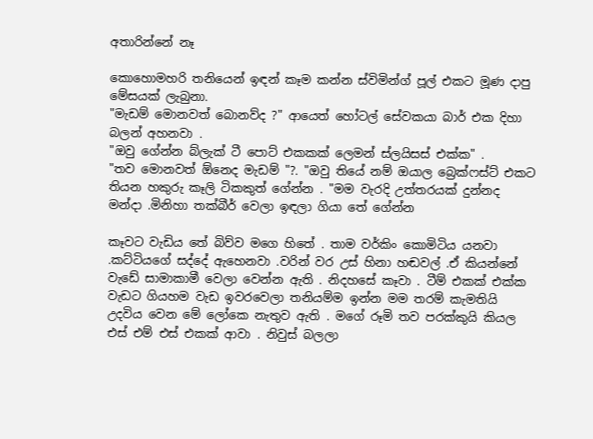අතාරින්නේ නෑ

කොහොමහරි තනියෙන් ඉඳන් කෑම කන්න ස්විමින්ග් පූල් එකට මූණ දාපු මේසයක් ලැබුනා.
"මැඩම් මොනවත් බොනව්ද ?" ආයෙත් හෝටල් සේවකයා බාර් එක දිහා බලන් අහනවා .
"ඔවු ගේන්න බ්ලැක් ටී පොට් එකකක් ලෙමන් ස්ලයිසස් එක්ක" .
"තව මොනවත් ඕනෙද මැඩම් "?. "ඔවු තියේ නම් ඔයාල බ්‍රෙක්ෆස්ට් එකට තියන හකුරු කෑලි ටිකකුත් ගේන්න . "මම වැරදි උත්තරයක් දුන්නද මන්දා .මිනිහා තක්බීර් වෙලා ඉඳලා ගියා තේ ගේන්න

කෑවට වැඩිය තේ බිව්ව මගෙ හිතේ . තාම වර්කිං කොමිටිය යනවා .කට්ටියගේ සද්දේ ඇහෙනවා .වරින් වර උස් හිනා හඬවල් .ඒ කියන්නේ වැඩේ සාමාකාමී වෙලා වෙන්න ඇති . නිදහසේ කෑවා . ටීම් එකක් එක්ක වැඩට ගියහම වැඩ ඉවරවෙලා තනියම්ම ඉන්න මම තරම් කැමතියි උදවිය වෙන මේ ලෝකෙ නැතුව ඇති . මගේ රූමි තව පරක්කුයි කියල එස් එම් එස් එකක් ආවා . නිවුස් බලලා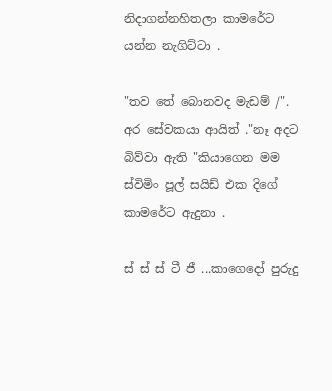නිදාගන්නහිතලා කාමරේට යන්න නැගිට්ටා .

"තව තේ බොනවද මැඩම් /". අර සේවකයා ආයිත් ."නෑ අදට බිව්වා ඇති "කියාගෙන මම ස්විමිං පූල් සයිඩ් එක දිගේ කාමරේට ඇදුනා .

ස් ස් ස් ටී ජී ...කාගෙදෝ පුරුදු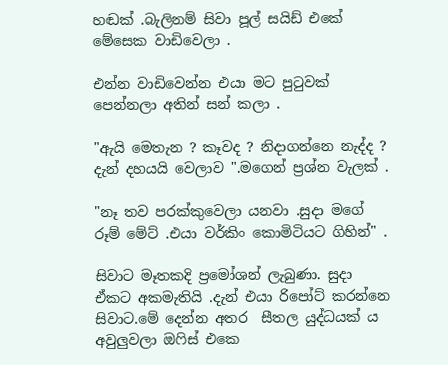හඬක් .බැලිනම් සිවා පූල් සයිඩ් එකේ මේසෙක වාඩිවෙලා .

එන්න වාඩිවෙන්න එයා මට පුටුවක් පෙන්නලා අතින් සන් කලා .

"ඇයි මෙතැන ? කෑවද ? නිදාගන්නෙ නැද්ද ? දැන් දහයයි වෙලාව ".මගෙන් ප්‍රශ්න වැලක් .

"නෑ තව පරක්කුවෙලා යනවා .සුදා මගේ රූම් මේට් .එයා වර්කිං කොමිටියට ගිහින්" .

සිවාට මෑතකදි ප්‍රමෝශන් ලැබුණා. සුදා ඒකට අකමැතියි .දැන් එයා රිපෝට් කරන්නෙ සිවාට.මේ දෙන්න අතර  සීතල යුද්ධයක් ය අවුලුවලා ඔෆිස් එකෙ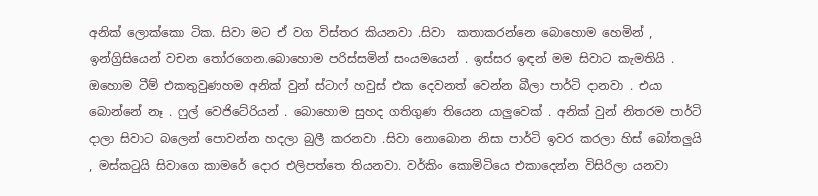අනික් ලොක්කො ටික. සිවා මට ඒ වග විස්තර කියනවා .සිවා  කතාකරන්නෙ බොහොම හෙමින් , ඉන්ග්‍රිසියෙන් වචන තෝරගෙන.බොහොම පරිස්සමින් සංයමයෙන් . ඉස්සර ඉඳන් මම සිවාට කැමතියි . ඔහොම ටීම් එකතුවුණහම අනික් වුන් ස්ටාෆ් හවුස් එක දෙවනත් වෙන්න බීලා පාර්ටි දානවා . එයා බොන්නේ නෑ . ෆුල් වෙජිටේරියන් . බොහොම සුහද ගතිගුණ තියෙන යාලුවෙක් . අනික් වුන් නිතරම පාර්ටි දාලා සිවාට බලෙන් පොවන්න හදලා බුලී කරනවා .සිවා නොබොන නිසා පාර්ටි ඉවර කරලා හිස් බෝතලුයි , මස්කටුයි සිවාගෙ කාමරේ දොර එලිපත්තෙ තියනවා. වර්කිං කොමිටියෙ එකාදෙන්න විසිරිලා යනවා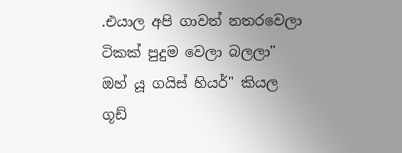.එයාල අපි ගාවත් නතරවෙලා ටිකක් පුදුම වෙලා බලලා" ඔහ් යූ ගයිස් හියර්" කියල ගූඩ්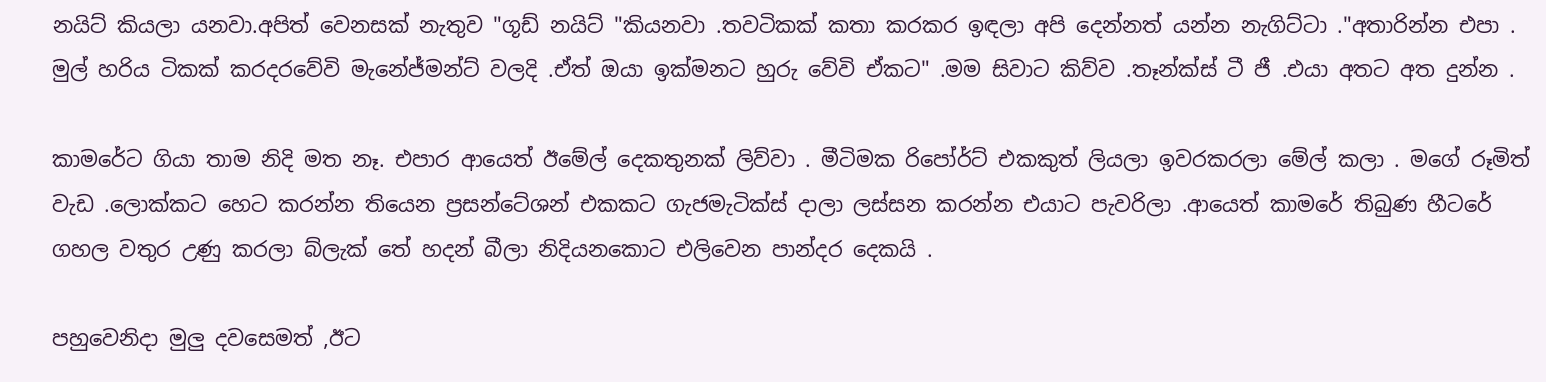නයිට් කියලා යනවා.අපිත් වෙනසක් නැතුව "ගූඩ් නයිට් "කියනවා .තවටිකක් කතා කරකර ඉඳලා අපි දෙන්නත් යන්න නැගිට්ටා ."අතාරින්න එපා . මුල් හරිය ටිකක් කරදරවේවි මැනේජ්මන්ට් වලදි .ඒත් ඔයා ඉක්මනට හුරු වේවි ඒකට" .මම සිවාට කිව්ව .තෑන්ක්ස් ටී ජී .එයා අතට අත දුන්න .

කාමරේට ගියා තාම නිදි මත නෑ. එපාර ආයෙත් ඊමේල් දෙකතුනක් ලිව්වා . මීටිමක රිපෝර්ට් එකකුත් ලියලා ඉවරකරලා මේල් කලා . මගේ රූමිත් වැඩ .ලොක්කට හෙට කරන්න තියෙන ප්‍රසන්ටේශන් එකකට ගැජමැටික්ස් දාලා ලස්සන කරන්න එයාට පැවරිලා .ආයෙත් කාමරේ තිබුණ හීටරේ ගහල වතුර උණු කරලා බ්ලැක් තේ හදන් බීලා නිදියනකොට එලිවෙන පාන්දර දෙකයි .

පහුවෙනිදා මුලු දවසෙමත් ,ඊට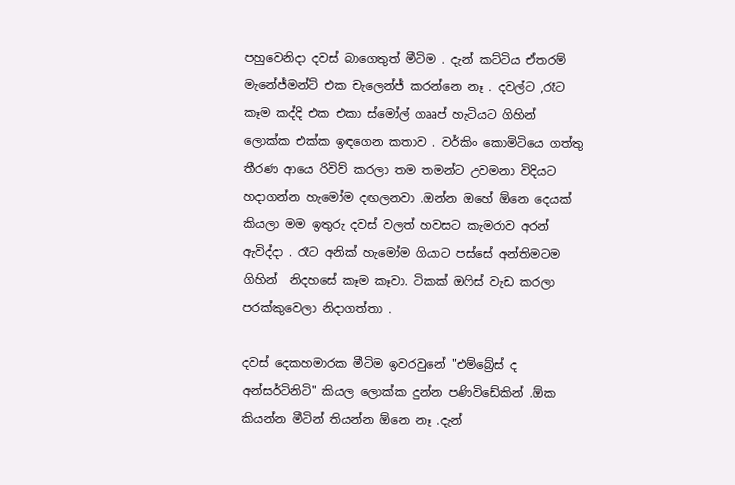පහුවෙනිදා දවස් බාගෙතුත් මීටිම . දැන් කට්ටිය ඒතරම් මැනේජ්මන්ට් එක චැලෙන්ජ් කරන්නෙ නෑ . දවල්ට ,රෑට කෑම කද්දි එක එකා ස්මෝල් ගෲප් හැටියට ගිහින් ලොක්ක එක්ක ඉඳගෙන කතාව . වර්කිං කොමිටියෙ ගත්තු තීරණ ආයෙ රිවිව් කරලා තම තමන්ට උවමනා විදියට හදාගන්න හැමෝම දඟලනවා .ඔන්න ඔහේ ඕනෙ දෙයක් කියලා මම ඉතුරු දවස් වලත් හවසට කැමරාව අරන් ඇවිද්දා . රෑට අනික් හැමෝම ගියාට පස්සේ අන්තිමටම ගිහින්  නිදහසේ කෑම කෑවා. ටිකක් ඔෆිස් වැඩ කරලා පරක්කුවෙලා නිදාගත්තා .

දවස් දෙකහමාරක මීටිම ඉවරවුනේ "එම්බ්‍රේස් ද අන්සර්ටිනිටි" කියල ලොක්ක දුන්න පණිවිඩේකින් .ඕක කියන්න මීටින් තියන්න ඕනෙ නෑ .දැන්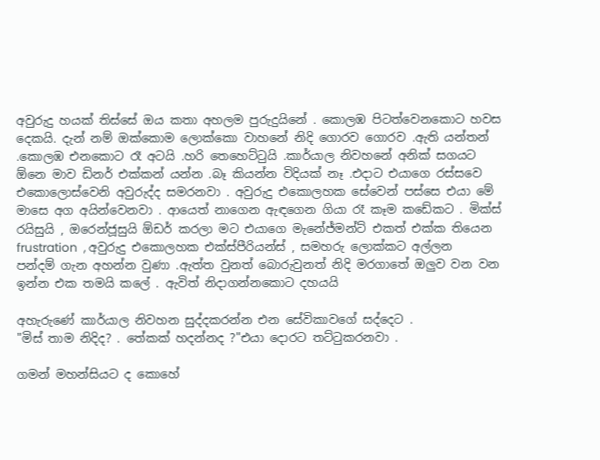අවුරුදු හයක් තිස්සේ ඔය කතා අහලම පුරුදුයිනේ . කොලඹ පිටත්වෙනකොට හවස දෙකයි. දැන් නම් ඔක්කොම ලොක්කො වාහනේ නිදි ගොරව ගොරව .ඇති යන්තන් .කොලඹ එනකොට රෑ අටයි .හරි තෙහෙට්ටුයි .කාර්යාල නිවහනේ අනික් සගයට ඕනෙ මාව ඩිනර් එක්කන් යන්න .බෑ කියන්න විදියක් නෑ .එදාට එයාගෙ රස්සවෙ එකොලොස්වෙනි අවුරුද්ද සමරනවා . අවුරුදු එකොලහක සේවෙන් පස්සෙ එයා මේ මාසෙ අග අයින්වෙනවා . ආයෙත් නාගෙන ඇඳගෙන ගියා රෑ කෑම කඩේකට . මික්ස් රයිසුයි , ඔරෙන්ජූසුයි ඕඩර් කරලා මට එයාගෙ මැනේජ්මන්ට් එකත් එක්ක තියෙන frustration  , අවුරුදු එකොලහක එක්ස්පීරියන්ස් , සමහරු ලොක්කට අල්ලන පන්දම් ගැන අහන්න වුණා .ඇත්ත වුනත් බොරුවුනත් නිදි මරගාතේ ඔලුව වන වන ඉන්න එක තමයි කලේ . ඇවිත් නිදාගන්නකොට දහයයි

අහැරුණේ කාර්යාල නිවහන සුද්දකරන්න එන සේවිකාවගේ සද්දෙට .
"මිස් තාම නිදිද? . තේකක් හදන්නද ?"එයා දොරට තට්ටුකරනවා .

ගමන් මහන්සියට ද කොහේ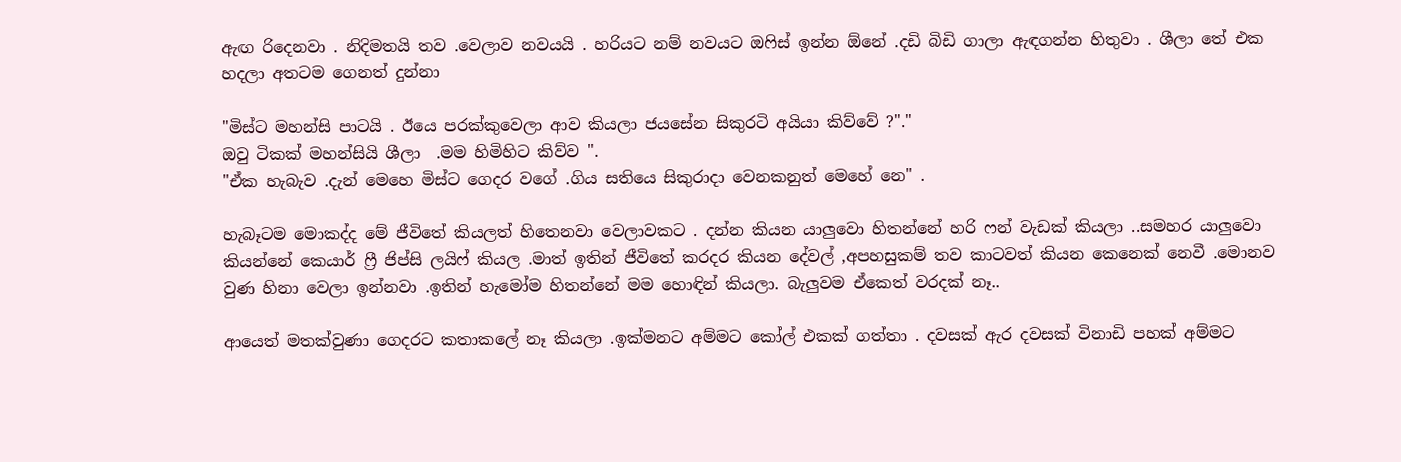ඇඟ රිදෙනවා . නිදිමතයි තව .වෙලාව නවයයි . හරියට නම් නවයට ඔෆිස් ඉන්න ඕනේ .දඩි බිඩි ගාලා ඇඳගන්න හිතුවා . ශීලා තේ එක හදලා අතටම ගෙනත් දුන්නා

"මිස්ට මහන්සි පාටයි . ඊයෙ පරක්කුවෙලා ආව කියලා ජයසේන සිකුරටි අයියා කිව්වේ ?"."
ඔවු ටිකක් මහන්සියි ශීලා  .මම හිමිහිට කිව්ව ".
"ඒක හැබැව .දැන් මෙහෙ මිස්ට ගෙදර වගේ .ගිය සතියෙ සිකුරාදා වෙනකනුත් මෙහේ නෙ" .

හැබෑටම මොකද්ද මේ ජීවිතේ කියලත් හිතෙනවා වෙලාවකට . දන්න කියන යාලුවො හිතන්නේ හරි ෆන් වැඩක් කියලා ..සමහර යාලුවො කියන්නේ කෙයාර් ෆ්‍රී ජිප්සි ලයිෆ් කියල .මාත් ඉතින් ජීවිතේ කරදර කියන දේවල් ,අපහසුකම් තව කාටවත් කියන කෙනෙක් නෙවී .මොනව වුණ හිනා වෙලා ඉන්නවා .ඉතින් හැමෝම හිතන්නේ මම හොඳින් කියලා. බැලුවම ඒකෙත් වරදක් නෑ..

ආයෙත් මතක්වුණා ගෙදරට කතාකලේ නෑ කියලා .ඉක්මනට අම්මට කෝල් එකක් ගත්තා . දවසක් ඇර දවසක් විනාඩි පහක් අම්මට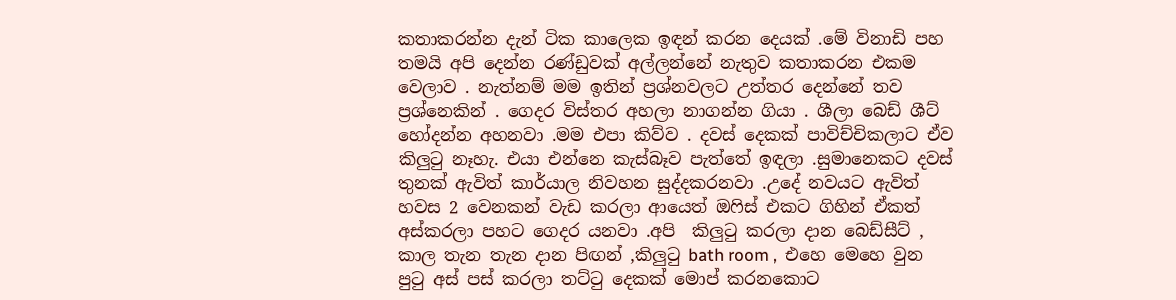කතාකරන්න දැන් ටික කාලෙක ඉඳන් කරන දෙයක් .මේ විනාඩි පහ තමයි අපි දෙන්න රණ්ඩුවක් අල්ලන්නේ නැතුව කතාකරන එකම වෙලාව . නැත්නම් මම ඉතින් ප්‍රශ්නවලට උත්තර දෙන්නේ තව ප්‍රශ්නෙකින් . ගෙදර විස්තර අහලා නාගන්න ගියා . ශීලා බෙඩ් ශීට් හෝදන්න අහනවා .මම එපා කිව්ව . දවස් දෙකක් පාවිච්චිකලාට ඒව කිලුටු නෑහැ. එයා එන්නෙ කැස්බෑව පැත්තේ ඉඳලා .සුමානෙකට දවස් තුනක් ඇවිත් කාර්යාල නිවහන සුද්දකරනවා .උදේ නවයට ඇවිත් හවස 2 වෙනකන් වැඩ කරලා ආයෙත් ඔෆිස් එකට ගිහින් ඒකත් අස්කරලා පහට ගෙදර යනවා .අපි  කිලුටු කරලා දාන බෙඩ්සීට් , කාල තැන තැන දාන පිඟන් ,කිලුටු bath room ,  එහෙ මෙහෙ වුන පුටු අස් පස් කරලා තට්ටු දෙකක් මොප් කරනකොට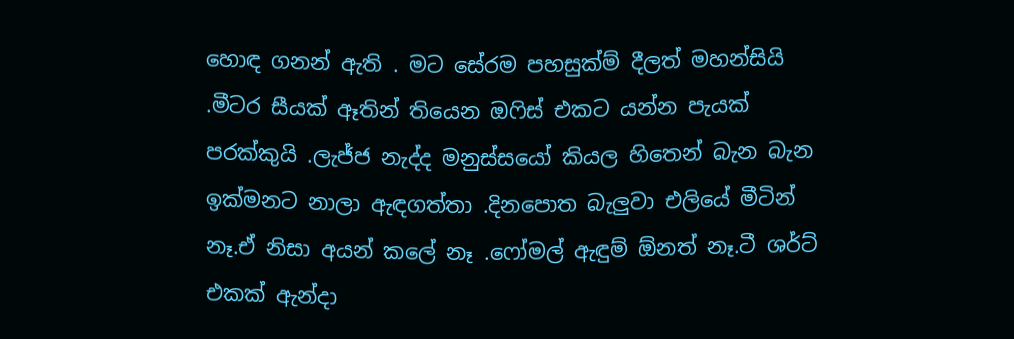හොඳ ගනන් ඇති . මට සේරම පහසුක්ම් දීලත් මහන්සියි .මීටර සීයක් ඈතින් තියෙන ඔෆිස් එකට යන්න පැයක් පරක්කුයි .ලැජ්ජ නැද්ද මනුස්සයෝ කියල හිතෙන් බැන බැන  ඉක්මනට නාලා ඇඳගත්තා .දිනපොත බැලුවා එලියේ මීටින් නෑ.ඒ නිසා අයන් කලේ නෑ .ෆෝමල් ඇඳුම් ඕනත් නෑ.ටී ශර්ට් එකක් ඇන්දා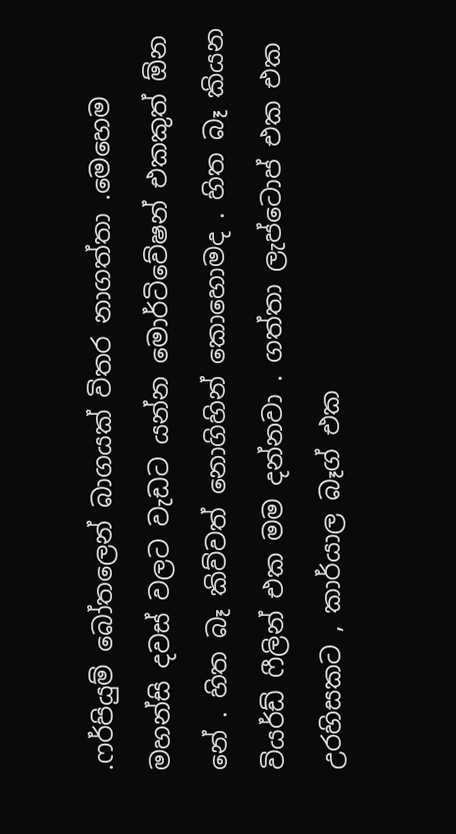.ෆර්පියුම් බෝතලෙන් බාගයක් විතර නාගත්තා .මෙහෙම මහන්සි දවස් වලට වැඩට යන්න මොර්ටිවේෂන් එකකුත් ඕන නේ . හිත බෑ කිව්වත් නොගිහින් කොහොමද . හිත බෑ කියන වියර්ඩ් ෆීලින් එක මම දන්නවා . ගත්තා ලැප්ටොප් එක එක උරහිසකට , කාර්යාල බෑග් එක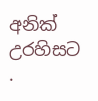අනික් උරහිසට .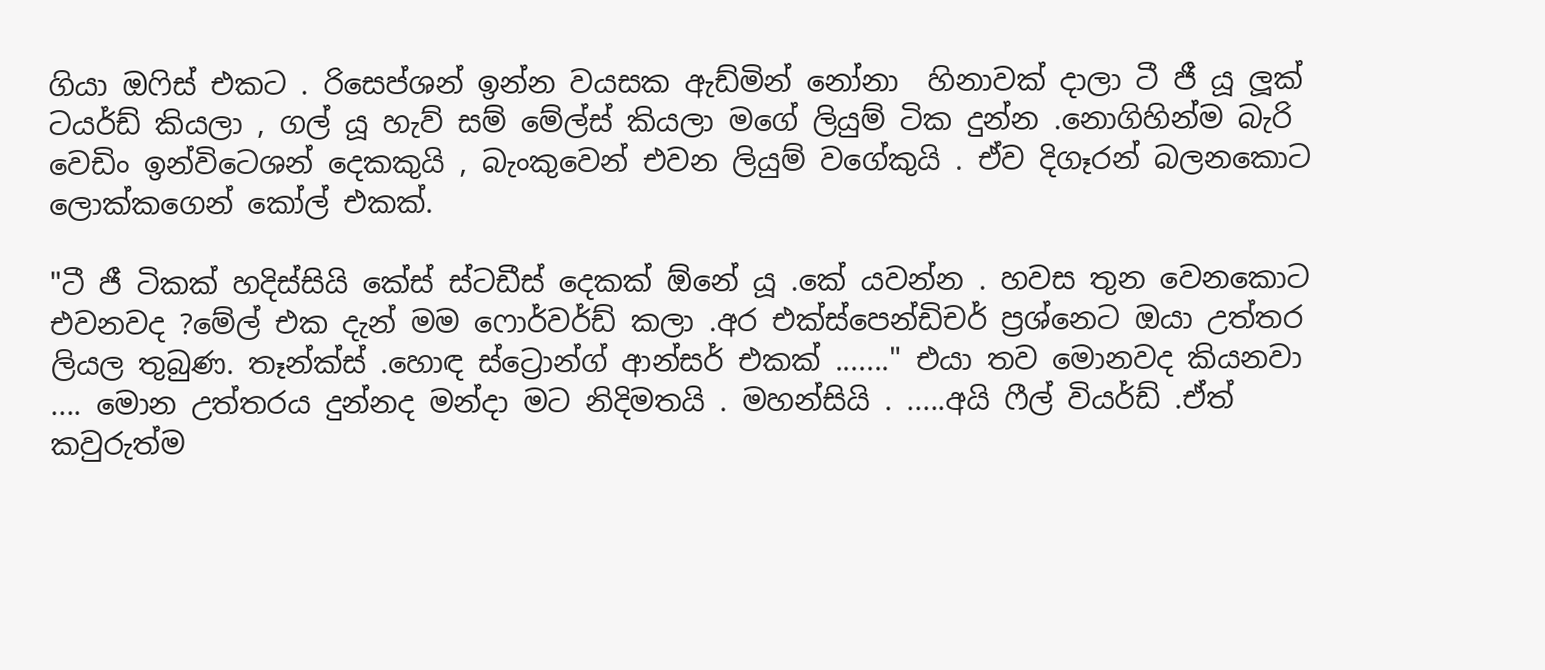ගියා ඔෆිස් එකට . රිසෙප්ශන් ඉන්න වයසක ඇඩ්මින් නෝනා  හිනාවක් දාලා ටී ජී යූ ලූක් ටයර්ඩ් කියලා , ගල් යූ හැව් සම් මේල්ස් කියලා මගේ ලියුම් ටික දුන්න .නොගිහින්ම බැරි වෙඩිං ඉන්විටෙශන් දෙකකුයි , බැංකුවෙන් එවන ලියුම් වගේකුයි . ඒව දිගෑරන් බලනකොට ලොක්කගෙන් කෝල් එකක්.

"ටී ජී ටිකක් හදිස්සියි කේස් ස්ටඩීස් දෙකක් ඕනේ යූ .කේ යවන්න . හවස තුන වෙනකොට එවනවද ?මේල් එක දැන් මම ෆොර්වර්ඩ් කලා .අර එක්ස්පෙන්ඩිචර් ප්‍රශ්නෙට ඔයා උත්තර ලියල තුබුණ. තෑන්ක්ස් .හොඳ ස්ට්‍රොන්ග් ආන්සර් එකක් ......." එයා තව මොනවද කියනවා .... මොන උත්තරය දුන්නද මන්දා මට නිදිමතයි . මහන්සියි . .....අයි ෆීල් වියර්ඩ් .ඒත් කවුරුත්ම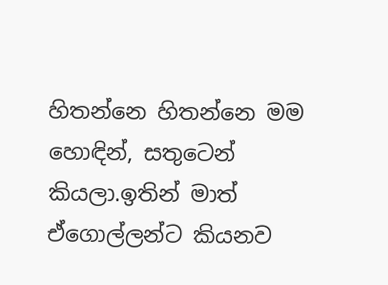හිතන්නෙ හිතන්නෙ මම හොඳින්, සතුටෙන්  කියලා.ඉතින් මාත් ඒගොල්ලන්ට කියනව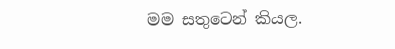මම සතුටෙන් කියල.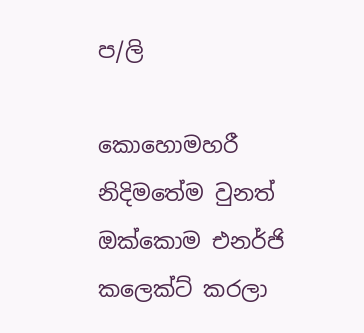ප/ලි

කොහොමහරී නිදිමතේම වුනත් ඔක්කොම එනර්ජි කලෙක්ට් කරලා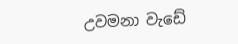උවමනා වැඩේ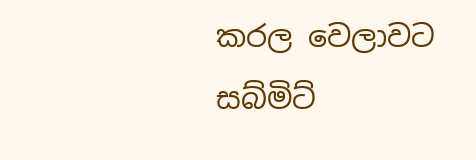කරල වෙලාවට සබ්මිට්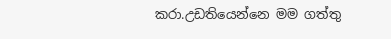කරා.උඩතියෙන්නෙ මම ගත්තු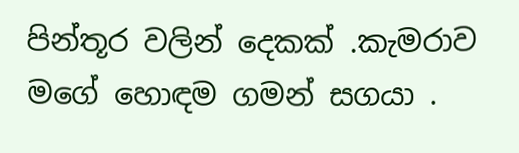පින්තූර වලින් දෙකක් .කැමරාව මගේ හොඳම ගමන් සගයා .